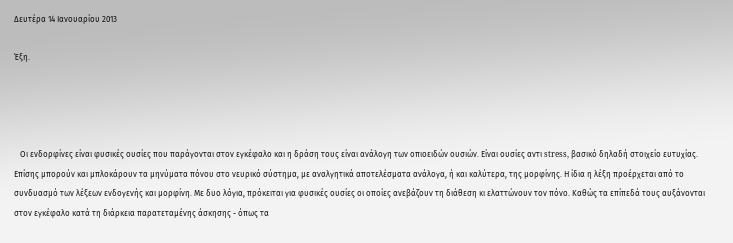Δευτέρα 14 Ιανουαρίου 2013

Έξη.




   Οι ενδορφίνες είναι φυσικές ουσίες που παράγονται στον εγκέφαλο και η δράση τους είναι ανάλογη των οπιοειδών ουσιών. Είναι ουσίες αντι stress, βασικό δηλαδή στοιχείο ευτυχίας. Επίσης μπορούν και μπλοκάρουν τα μηνύματα πόνου στο νευρικό σύστημα, με αναλγητικά αποτελέσματα ανάλογα, ή και καλύτερα, της μορφίνης. Η ίδια η λέξη προέρχεται από το συνδυασμό των λέξεων ενδογενής και μορφίνη. Με δυο λόγια, πρόκειται για φυσικές ουσίες οι οποίες ανεβάζουν τη διάθεση κι ελαττώνουν τον πόνο. Καθώς τα επίπεδά τους αυξάνονται στον εγκέφαλο κατά τη διάρκεια παρατεταμένης άσκησης - όπως τα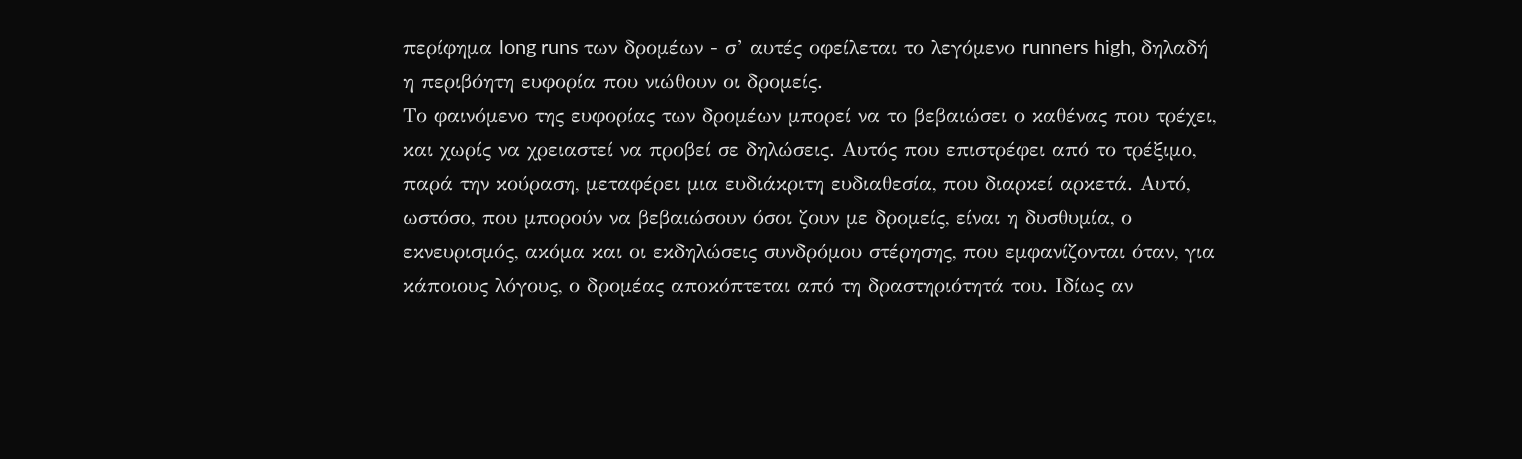περίφημα long runs των δρομέων - σ’ αυτές οφείλεται το λεγόμενο runners high, δηλαδή η περιβόητη ευφορία που νιώθουν οι δρομείς.
Το φαινόμενο της ευφορίας των δρομέων μπορεί να το βεβαιώσει ο καθένας που τρέχει, και χωρίς να χρειαστεί να προβεί σε δηλώσεις. Αυτός που επιστρέφει από το τρέξιμο, παρά την κούραση, μεταφέρει μια ευδιάκριτη ευδιαθεσία, που διαρκεί αρκετά. Αυτό, ωστόσο, που μπορούν να βεβαιώσουν όσοι ζουν με δρομείς, είναι η δυσθυμία, ο εκνευρισμός, ακόμα και οι εκδηλώσεις συνδρόμου στέρησης, που εμφανίζονται όταν, για κάποιους λόγους, ο δρομέας αποκόπτεται από τη δραστηριότητά του. Ιδίως αν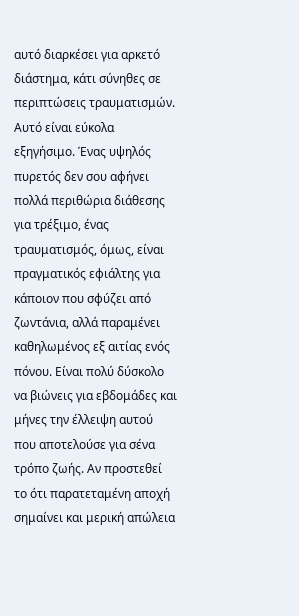αυτό διαρκέσει για αρκετό διάστημα, κάτι σύνηθες σε περιπτώσεις τραυματισμών.
Αυτό είναι εύκολα εξηγήσιμο. Ένας υψηλός πυρετός δεν σου αφήνει πολλά περιθώρια διάθεσης για τρέξιμο, ένας τραυματισμός, όμως, είναι πραγματικός εφιάλτης για κάποιον που σφύζει από ζωντάνια, αλλά παραμένει καθηλωμένος εξ αιτίας ενός πόνου. Είναι πολύ δύσκολο να βιώνεις για εβδομάδες και μήνες την έλλειψη αυτού που αποτελούσε για σένα τρόπο ζωής. Αν προστεθεί το ότι παρατεταμένη αποχή σημαίνει και μερική απώλεια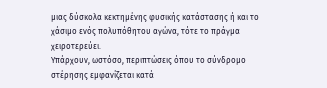μιας δύσκολα κεκτημένης φυσικής κατάστασης ή και το χάσιμο ενός πολυπόθητου αγώνα, τότε το πράγμα χειροτερεύει.
Υπάρχουν, ωστόσο, περιπτώσεις όπου το σύνδρομο στέρησης εμφανίζεται κατά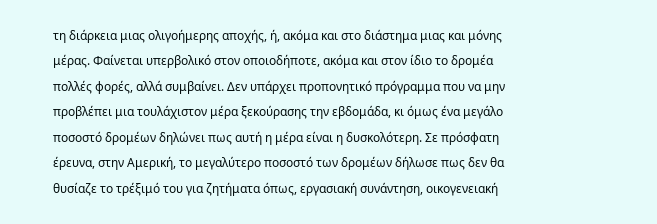τη διάρκεια μιας ολιγοήμερης αποχής, ή, ακόμα και στο διάστημα μιας και μόνης μέρας. Φαίνεται υπερβολικό στον οποιοδήποτε, ακόμα και στον ίδιο το δρομέα πολλές φορές, αλλά συμβαίνει. Δεν υπάρχει προπονητικό πρόγραμμα που να μην προβλέπει μια τουλάχιστον μέρα ξεκούρασης την εβδομάδα, κι όμως ένα μεγάλο ποσοστό δρομέων δηλώνει πως αυτή η μέρα είναι η δυσκολότερη. Σε πρόσφατη έρευνα, στην Αμερική, το μεγαλύτερο ποσοστό των δρομέων δήλωσε πως δεν θα θυσίαζε το τρέξιμό του για ζητήματα όπως, εργασιακή συνάντηση, οικογενειακή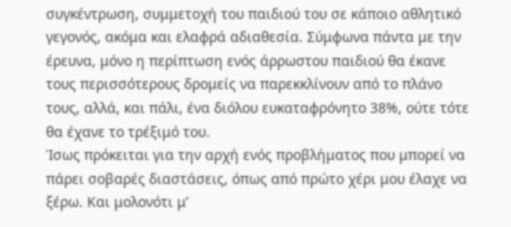συγκέντρωση, συμμετοχή του παιδιού του σε κάποιο αθλητικό γεγονός, ακόμα και ελαφρά αδιαθεσία. Σύμφωνα πάντα με την έρευνα, μόνο η περίπτωση ενός άρρωστου παιδιού θα έκανε τους περισσότερους δρομείς να παρεκκλίνουν από το πλάνο τους, αλλά, και πάλι, ένα διόλου ευκαταφρόνητο 38%, ούτε τότε θα έχανε το τρέξιμό του.
Ίσως πρόκειται για την αρχή ενός προβλήματος που μπορεί να πάρει σοβαρές διαστάσεις, όπως από πρώτο χέρι μου έλαχε να ξέρω. Και μολονότι μ’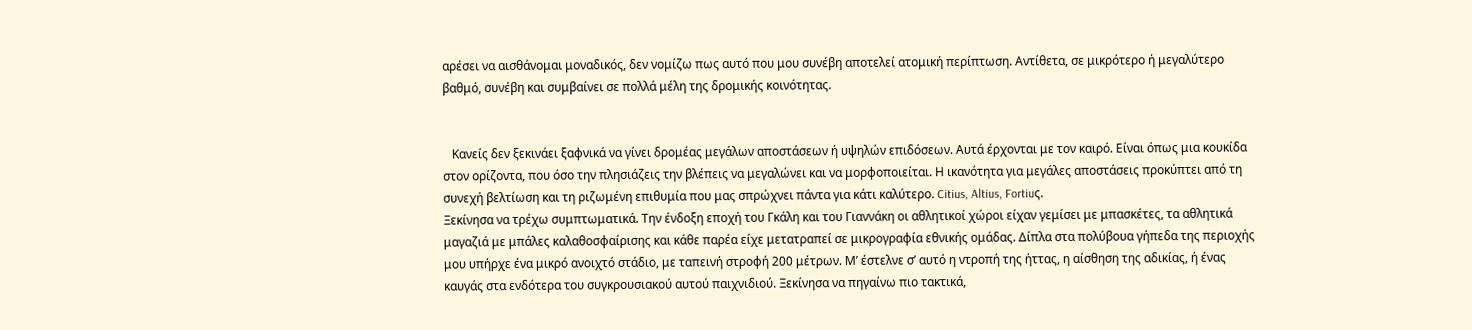αρέσει να αισθάνομαι μοναδικός, δεν νομίζω πως αυτό που μου συνέβη αποτελεί ατομική περίπτωση. Αντίθετα, σε μικρότερο ή μεγαλύτερο βαθμό, συνέβη και συμβαίνει σε πολλά μέλη της δρομικής κοινότητας.


   Κανείς δεν ξεκινάει ξαφνικά να γίνει δρομέας μεγάλων αποστάσεων ή υψηλών επιδόσεων. Αυτά έρχονται με τον καιρό. Είναι όπως μια κουκίδα στον ορίζοντα, που όσο την πλησιάζεις την βλέπεις να μεγαλώνει και να μορφοποιείται. Η ικανότητα για μεγάλες αποστάσεις προκύπτει από τη συνεχή βελτίωση και τη ριζωμένη επιθυμία που μας σπρώχνει πάντα για κάτι καλύτερο. Citius, Altius, Fortiuς.
Ξεκίνησα να τρέχω συμπτωματικά. Την ένδοξη εποχή του Γκάλη και του Γιαννάκη οι αθλητικοί χώροι είχαν γεμίσει με μπασκέτες, τα αθλητικά μαγαζιά με μπάλες καλαθοσφαίρισης και κάθε παρέα είχε μετατραπεί σε μικρογραφία εθνικής ομάδας. Δίπλα στα πολύβουα γήπεδα της περιοχής μου υπήρχε ένα μικρό ανοιχτό στάδιο, με ταπεινή στροφή 200 μέτρων. Μ’ έστελνε σ’ αυτό η ντροπή της ήττας, η αίσθηση της αδικίας, ή ένας καυγάς στα ενδότερα του συγκρουσιακού αυτού παιχνιδιού. Ξεκίνησα να πηγαίνω πιο τακτικά,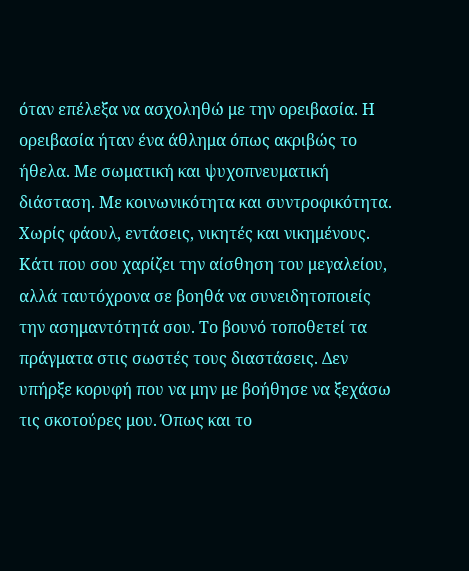όταν επέλεξα να ασχοληθώ με την ορειβασία. Η ορειβασία ήταν ένα άθλημα όπως ακριβώς το ήθελα. Με σωματική και ψυχοπνευματική διάσταση. Με κοινωνικότητα και συντροφικότητα. Χωρίς φάουλ, εντάσεις, νικητές και νικημένους. Κάτι που σου χαρίζει την αίσθηση του μεγαλείου, αλλά ταυτόχρονα σε βοηθά να συνειδητοποιείς την ασημαντότητά σου. Το βουνό τοποθετεί τα πράγματα στις σωστές τους διαστάσεις. Δεν υπήρξε κορυφή που να μην με βοήθησε να ξεχάσω τις σκοτούρες μου. Όπως και το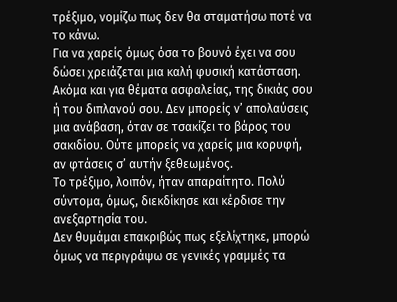τρέξιμο, νομίζω πως δεν θα σταματήσω ποτέ να το κάνω.
Για να χαρείς όμως όσα το βουνό έχει να σου δώσει χρειάζεται μια καλή φυσική κατάσταση. Ακόμα και για θέματα ασφαλείας, της δικιάς σου ή του διπλανού σου. Δεν μπορείς ν’ απολαύσεις μια ανάβαση, όταν σε τσακίζει το βάρος του σακιδίου. Ούτε μπορείς να χαρείς μια κορυφή, αν φτάσεις σ’ αυτήν ξεθεωμένος.
Το τρέξιμο, λοιπόν, ήταν απαραίτητο. Πολύ σύντομα, όμως, διεκδίκησε και κέρδισε την ανεξαρτησία του.
Δεν θυμάμαι επακριβώς πως εξελίχτηκε, μπορώ όμως να περιγράψω σε γενικές γραμμές τα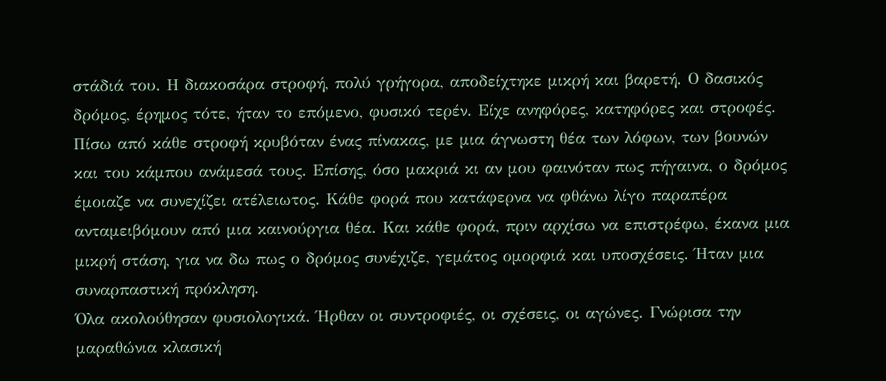στάδιά του. Η διακοσάρα στροφή, πολύ γρήγορα, αποδείχτηκε μικρή και βαρετή. Ο δασικός δρόμος, έρημος τότε, ήταν το επόμενο, φυσικό τερέν. Είχε ανηφόρες, κατηφόρες και στροφές. Πίσω από κάθε στροφή κρυβόταν ένας πίνακας, με μια άγνωστη θέα των λόφων, των βουνών και του κάμπου ανάμεσά τους. Επίσης, όσο μακριά κι αν μου φαινόταν πως πήγαινα, ο δρόμος έμοιαζε να συνεχίζει ατέλειωτος. Κάθε φορά που κατάφερνα να φθάνω λίγο παραπέρα ανταμειβόμουν από μια καινούργια θέα. Και κάθε φορά, πριν αρχίσω να επιστρέφω, έκανα μια μικρή στάση, για να δω πως ο δρόμος συνέχιζε, γεμάτος ομορφιά και υποσχέσεις. Ήταν μια συναρπαστική πρόκληση.
Όλα ακολούθησαν φυσιολογικά. Ήρθαν οι συντροφιές, οι σχέσεις, οι αγώνες. Γνώρισα την μαραθώνια κλασική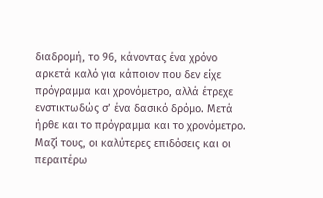διαδρομή, το 96, κάνοντας ένα χρόνο αρκετά καλό για κάποιον που δεν είχε πρόγραμμα και χρονόμετρο, αλλά έτρεχε ενστικτωδώς σ’ ένα δασικό δρόμο. Μετά ήρθε και το πρόγραμμα και το χρονόμετρο. Μαζί τους, οι καλύτερες επιδόσεις και οι περαιτέρω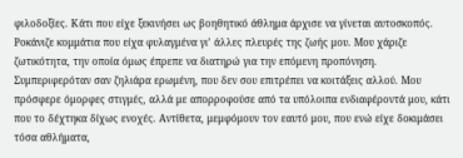φιλοδοξίες. Κάτι που είχε ξεκινήσει ως βοηθητικό άθλημα άρχισε να γίνεται αυτοσκοπός. Ροκάνιζε κομμάτια που είχα φυλαγμένα γι’ άλλες πλευρές της ζωής μου. Μου χάριζε ζωτικότητα, την οποία όμως έπρεπε να διατηρώ για την επόμενη προπόνηση. Συμπεριφερόταν σαν ζηλιάρα ερωμένη, που δεν σου επιτρέπει να κοιτάξεις αλλού. Μου πρόσφερε όμορφες στιγμές, αλλά με απορροφούσε από τα υπόλοιπα ενδιαφέροντά μου, κάτι που το δέχτηκα δίχως ενοχές. Αντίθετα, μεμφόμουν τον εαυτό μου, που ενώ είχε δοκιμάσει τόσα αθλήματα,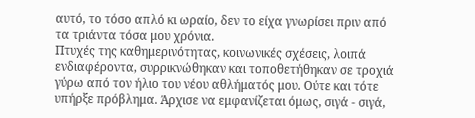αυτό, το τόσο απλό κι ωραίο, δεν το είχα γνωρίσει πριν από τα τριάντα τόσα μου χρόνια.
Πτυχές της καθημερινότητας, κοινωνικές σχέσεις, λοιπά ενδιαφέροντα, συρρικνώθηκαν και τοποθετήθηκαν σε τροχιά γύρω από τον ήλιο του νέου αθλήματός μου. Ούτε και τότε υπήρξε πρόβλημα. Άρχισε να εμφανίζεται όμως, σιγά - σιγά,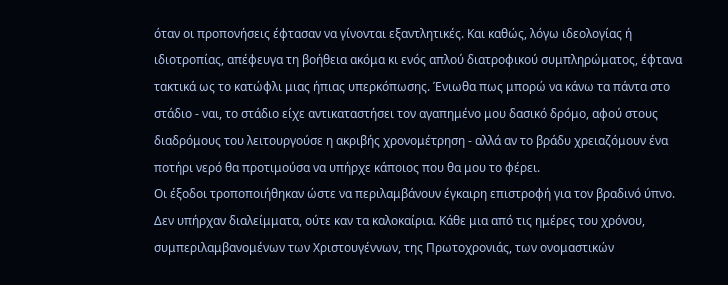όταν οι προπονήσεις έφτασαν να γίνονται εξαντλητικές. Και καθώς, λόγω ιδεολογίας ή ιδιοτροπίας, απέφευγα τη βοήθεια ακόμα κι ενός απλού διατροφικού συμπληρώματος, έφτανα τακτικά ως το κατώφλι μιας ήπιας υπερκόπωσης. Ένιωθα πως μπορώ να κάνω τα πάντα στο στάδιο - ναι, το στάδιο είχε αντικαταστήσει τον αγαπημένο μου δασικό δρόμο, αφού στους διαδρόμους του λειτουργούσε η ακριβής χρονομέτρηση - αλλά αν το βράδυ χρειαζόμουν ένα ποτήρι νερό θα προτιμούσα να υπήρχε κάποιος που θα μου το φέρει.
Οι έξοδοι τροποποιήθηκαν ώστε να περιλαμβάνουν έγκαιρη επιστροφή για τον βραδινό ύπνο. Δεν υπήρχαν διαλείμματα, ούτε καν τα καλοκαίρια. Κάθε μια από τις ημέρες του χρόνου, συμπεριλαμβανομένων των Χριστουγέννων, της Πρωτοχρονιάς, των ονομαστικών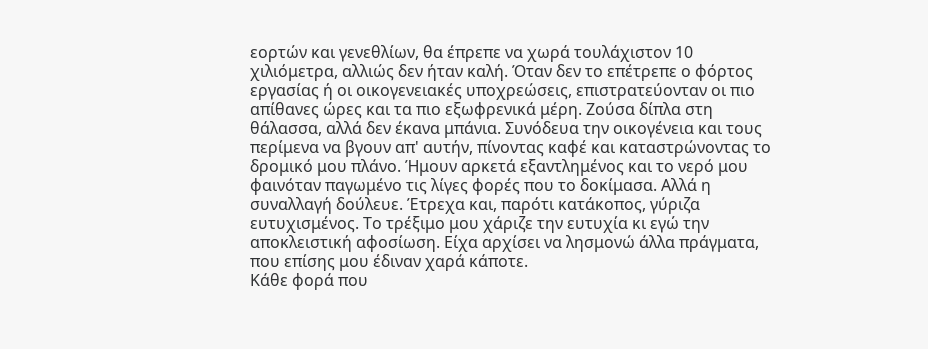εορτών και γενεθλίων, θα έπρεπε να χωρά τουλάχιστον 10 χιλιόμετρα, αλλιώς δεν ήταν καλή. Όταν δεν το επέτρεπε ο φόρτος εργασίας ή οι οικογενειακές υποχρεώσεις, επιστρατεύονταν οι πιο απίθανες ώρες και τα πιο εξωφρενικά μέρη. Ζούσα δίπλα στη θάλασσα, αλλά δεν έκανα μπάνια. Συνόδευα την οικογένεια και τους περίμενα να βγουν απ' αυτήν, πίνοντας καφέ και καταστρώνοντας το δρομικό μου πλάνο. Ήμουν αρκετά εξαντλημένος και το νερό μου φαινόταν παγωμένο τις λίγες φορές που το δοκίμασα. Αλλά η συναλλαγή δούλευε. Έτρεχα και, παρότι κατάκοπος, γύριζα ευτυχισμένος. Το τρέξιμο μου χάριζε την ευτυχία κι εγώ την αποκλειστική αφοσίωση. Είχα αρχίσει να λησμονώ άλλα πράγματα, που επίσης μου έδιναν χαρά κάποτε.
Κάθε φορά που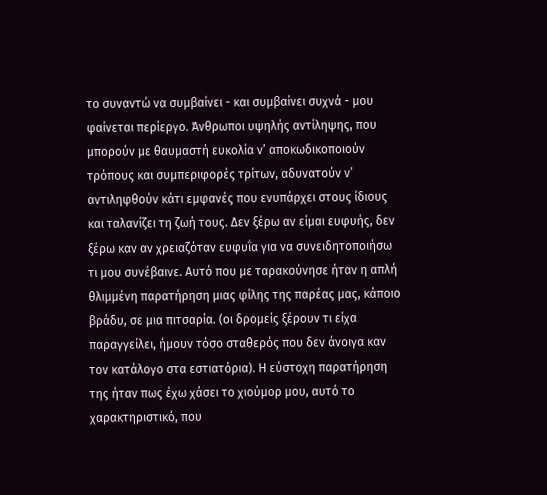το συναντώ να συμβαίνει - και συμβαίνει συχνά - μου φαίνεται περίεργο. Άνθρωποι υψηλής αντίληψης, που μπορούν με θαυμαστή ευκολία ν’ αποκωδικοποιούν τρόπους και συμπεριφορές τρίτων, αδυνατούν ν’ αντιληφθούν κάτι εμφανές που ενυπάρχει στους ίδιους και ταλανίζει τη ζωή τους. Δεν ξέρω αν είμαι ευφυής, δεν ξέρω καν αν χρειαζόταν ευφυΐα για να συνειδητοποιήσω τι μου συνέβαινε. Αυτό που με ταρακούνησε ήταν η απλή θλιμμένη παρατήρηση μιας φίλης της παρέας μας, κάποιο βράδυ, σε μια πιτσαρία. (οι δρομείς ξέρουν τι είχα παραγγείλει, ήμουν τόσο σταθερός που δεν άνοιγα καν τον κατάλογο στα εστιατόρια). Η εύστοχη παρατήρηση της ήταν πως έχω χάσει το χιούμορ μου, αυτό το χαρακτηριστικό, που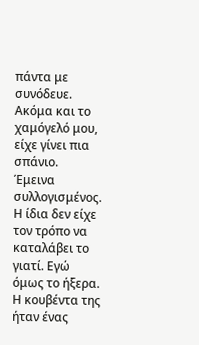πάντα με συνόδευε. Ακόμα και το χαμόγελό μου, είχε γίνει πια σπάνιο.
Έμεινα συλλογισμένος. Η ίδια δεν είχε τον τρόπο να καταλάβει το γιατί. Εγώ όμως το ήξερα. Η κουβέντα της ήταν ένας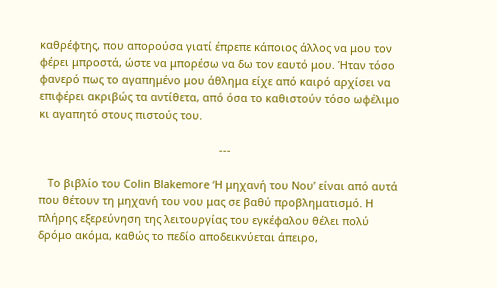καθρέφτης, που απορούσα γιατί έπρεπε κάποιος άλλος να μου τον φέρει μπροστά, ώστε να μπορέσω να δω τον εαυτό μου. Ήταν τόσο φανερό πως το αγαπημένο μου άθλημα είχε από καιρό αρχίσει να επιφέρει ακριβώς τα αντίθετα, από όσα το καθιστούν τόσο ωφέλιμο κι αγαπητό στους πιστούς του.

                                                            ---

   Το βιβλίο του Colin Blakemore ‘Η μηχανή του Νου’ είναι από αυτά που θέτουν τη μηχανή του νου μας σε βαθύ προβληματισμό. Η πλήρης εξερεύνηση της λειτουργίας του εγκέφαλου θέλει πολύ δρόμο ακόμα, καθώς το πεδίο αποδεικνύεται άπειρο,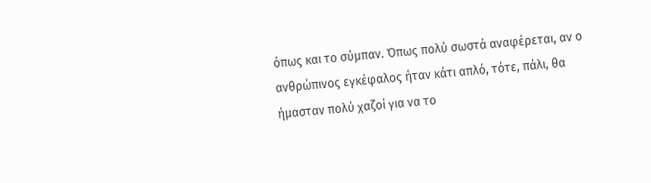όπως και το σύμπαν. Όπως πολύ σωστά αναφέρεται, αν ο ανθρώπινος εγκέφαλος ήταν κάτι απλό, τότε, πάλι, θα ήμασταν πολύ χαζοί για να το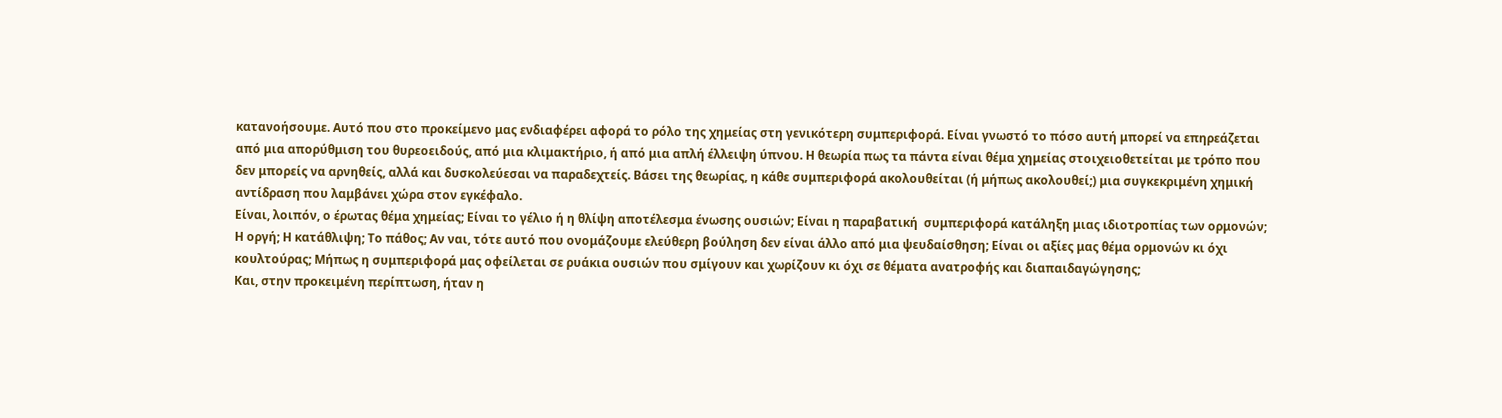κατανοήσουμε. Αυτό που στο προκείμενο μας ενδιαφέρει αφορά το ρόλο της χημείας στη γενικότερη συμπεριφορά. Είναι γνωστό το πόσο αυτή μπορεί να επηρεάζεται από μια απορύθμιση του θυρεοειδούς, από μια κλιμακτήριο, ή από μια απλή έλλειψη ύπνου. Η θεωρία πως τα πάντα είναι θέμα χημείας στοιχειοθετείται με τρόπο που δεν μπορείς να αρνηθείς, αλλά και δυσκολεύεσαι να παραδεχτείς. Βάσει της θεωρίας, η κάθε συμπεριφορά ακολουθείται (ή μήπως ακολουθεί;) μια συγκεκριμένη χημική αντίδραση που λαμβάνει χώρα στον εγκέφαλο.
Είναι, λοιπόν, ο έρωτας θέμα χημείας; Είναι το γέλιο ή η θλίψη αποτέλεσμα ένωσης ουσιών; Είναι η παραβατική  συμπεριφορά κατάληξη μιας ιδιοτροπίας των ορμονών; Η οργή; Η κατάθλιψη; Το πάθος; Αν ναι, τότε αυτό που ονομάζουμε ελεύθερη βούληση δεν είναι άλλο από μια ψευδαίσθηση; Είναι οι αξίες μας θέμα ορμονών κι όχι κουλτούρας; Μήπως η συμπεριφορά μας οφείλεται σε ρυάκια ουσιών που σμίγουν και χωρίζουν κι όχι σε θέματα ανατροφής και διαπαιδαγώγησης;
Και, στην προκειμένη περίπτωση, ήταν η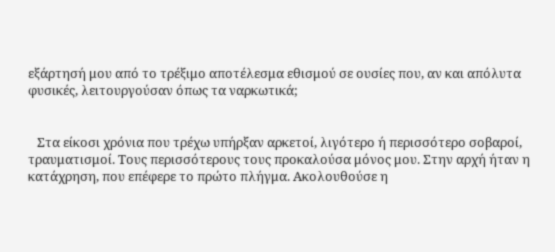εξάρτησή μου από το τρέξιμο αποτέλεσμα εθισμού σε ουσίες που, αν και απόλυτα φυσικές, λειτουργούσαν όπως τα ναρκωτικά;


   Στα είκοσι χρόνια που τρέχω υπήρξαν αρκετοί, λιγότερο ή περισσότερο σοβαροί, τραυματισμοί. Τους περισσότερους τους προκαλούσα μόνος μου. Στην αρχή ήταν η κατάχρηση, που επέφερε το πρώτο πλήγμα. Ακολουθούσε η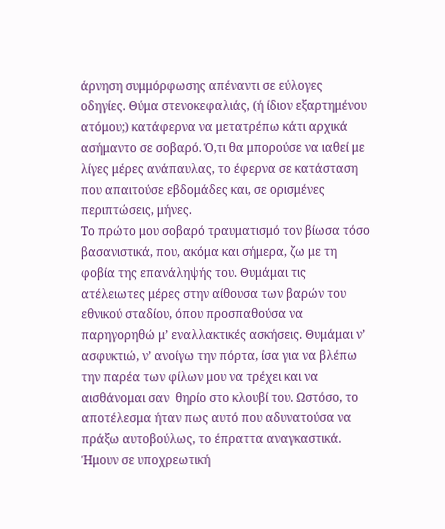άρνηση συμμόρφωσης απέναντι σε εύλογες οδηγίες. Θύμα στενοκεφαλιάς, (ή ίδιον εξαρτημένου ατόμου;) κατάφερνα να μετατρέπω κάτι αρχικά ασήμαντο σε σοβαρό. Ό,τι θα μπορούσε να ιαθεί με λίγες μέρες ανάπαυλας, το έφερνα σε κατάσταση που απαιτούσε εβδομάδες και, σε ορισμένες περιπτώσεις, μήνες.
Το πρώτο μου σοβαρό τραυματισμό τον βίωσα τόσο βασανιστικά, που, ακόμα και σήμερα, ζω με τη φοβία της επανάληψής του. Θυμάμαι τις ατέλειωτες μέρες στην αίθουσα των βαρών του εθνικού σταδίου, όπου προσπαθούσα να παρηγορηθώ μ’ εναλλακτικές ασκήσεις. Θυμάμαι ν’ ασφυκτιώ, ν’ ανοίγω την πόρτα, ίσα για να βλέπω την παρέα των φίλων μου να τρέχει και να αισθάνομαι σαν  θηρίο στο κλουβί του. Ωστόσο, το αποτέλεσμα ήταν πως αυτό που αδυνατούσα να πράξω αυτοβούλως, το έπραττα αναγκαστικά. Ήμουν σε υποχρεωτική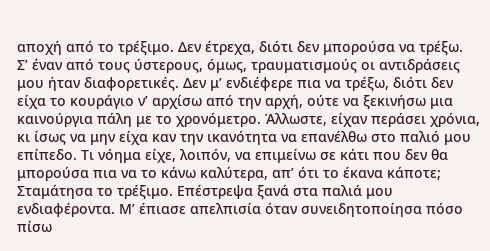αποχή από το τρέξιμο. Δεν έτρεχα, διότι δεν μπορούσα να τρέξω.
Σ’ έναν από τους ύστερους, όμως, τραυματισμούς οι αντιδράσεις μου ήταν διαφορετικές. Δεν μ’ ενδιέφερε πια να τρέξω, διότι δεν είχα το κουράγιο ν’ αρχίσω από την αρχή, ούτε να ξεκινήσω μια καινούργια πάλη με το χρονόμετρο. Άλλωστε, είχαν περάσει χρόνια, κι ίσως να μην είχα καν την ικανότητα να επανέλθω στο παλιό μου επίπεδο. Τι νόημα είχε, λοιπόν, να επιμείνω σε κάτι που δεν θα μπορούσα πια να το κάνω καλύτερα, απ’ ότι το έκανα κάποτε;
Σταμάτησα το τρέξιμο. Επέστρεψα ξανά στα παλιά μου ενδιαφέροντα. Μ’ έπιασε απελπισία όταν συνειδητοποίησα πόσο πίσω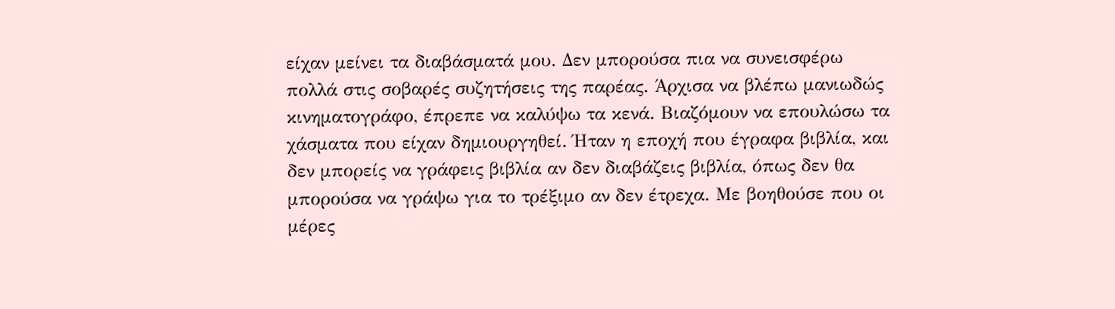είχαν μείνει τα διαβάσματά μου. Δεν μπορούσα πια να συνεισφέρω πολλά στις σοβαρές συζητήσεις της παρέας. Άρχισα να βλέπω μανιωδώς κινηματογράφο, έπρεπε να καλύψω τα κενά. Βιαζόμουν να επουλώσω τα χάσματα που είχαν δημιουργηθεί. Ήταν η εποχή που έγραφα βιβλία, και δεν μπορείς να γράφεις βιβλία αν δεν διαβάζεις βιβλία, όπως δεν θα μπορούσα να γράψω για το τρέξιμο αν δεν έτρεχα. Με βοηθούσε που οι μέρες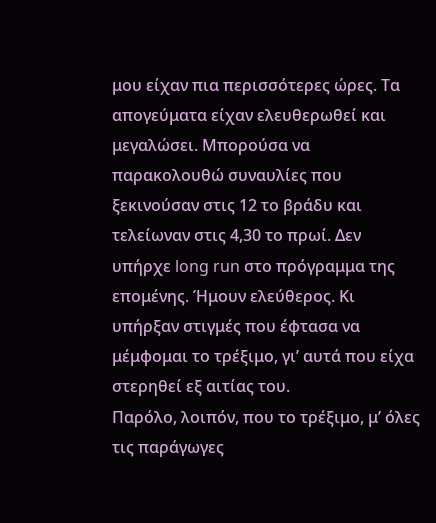μου είχαν πια περισσότερες ώρες. Τα απογεύματα είχαν ελευθερωθεί και μεγαλώσει. Μπορούσα να παρακολουθώ συναυλίες που ξεκινούσαν στις 12 το βράδυ και τελείωναν στις 4,30 το πρωί. Δεν υπήρχε long run στο πρόγραμμα της επομένης. Ήμουν ελεύθερος. Κι υπήρξαν στιγμές που έφτασα να μέμφομαι το τρέξιμο, γι’ αυτά που είχα στερηθεί εξ αιτίας του.
Παρόλο, λοιπόν, που το τρέξιμο, μ’ όλες τις παράγωγες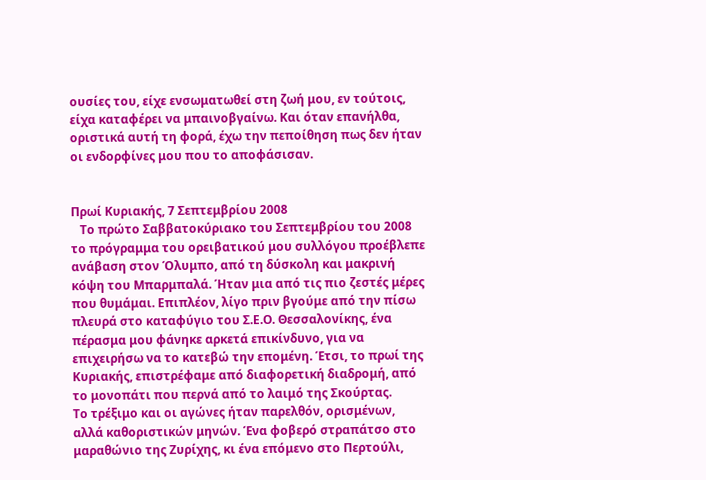ουσίες του, είχε ενσωματωθεί στη ζωή μου, εν τούτοις, είχα καταφέρει να μπαινοβγαίνω. Και όταν επανήλθα, οριστικά αυτή τη φορά, έχω την πεποίθηση πως δεν ήταν οι ενδορφίνες μου που το αποφάσισαν.


Πρωί Κυριακής, 7 Σεπτεμβρίου 2008
   Το πρώτο Σαββατοκύριακο του Σεπτεμβρίου του 2008 το πρόγραμμα του ορειβατικού μου συλλόγου προέβλεπε ανάβαση στον Όλυμπο, από τη δύσκολη και μακρινή κόψη του Μπαρμπαλά. Ήταν μια από τις πιο ζεστές μέρες που θυμάμαι. Επιπλέον, λίγο πριν βγούμε από την πίσω πλευρά στο καταφύγιο του Σ.Ε.Ο. Θεσσαλονίκης, ένα πέρασμα μου φάνηκε αρκετά επικίνδυνο, για να επιχειρήσω να το κατεβώ την επομένη. Έτσι, το πρωί της Κυριακής, επιστρέφαμε από διαφορετική διαδρομή, από το μονοπάτι που περνά από το λαιμό της Σκούρτας.
Το τρέξιμο και οι αγώνες ήταν παρελθόν, ορισμένων, αλλά καθοριστικών μηνών. Ένα φοβερό στραπάτσο στο μαραθώνιο της Ζυρίχης, κι ένα επόμενο στο Περτούλι,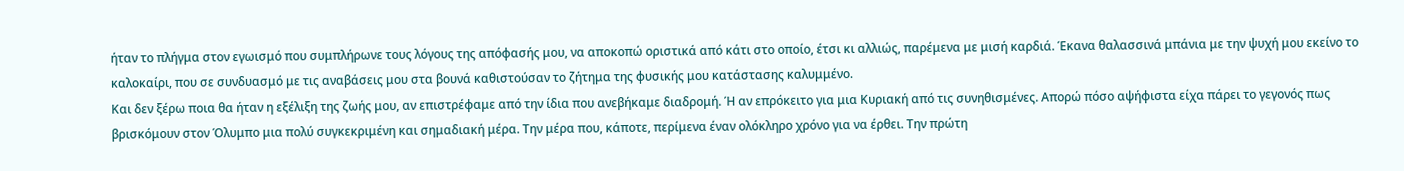ήταν το πλήγμα στον εγωισμό που συμπλήρωνε τους λόγους της απόφασής μου, να αποκοπώ οριστικά από κάτι στο οποίο, έτσι κι αλλιώς, παρέμενα με μισή καρδιά. Έκανα θαλασσινά μπάνια με την ψυχή μου εκείνο το καλοκαίρι, που σε συνδυασμό με τις αναβάσεις μου στα βουνά καθιστούσαν το ζήτημα της φυσικής μου κατάστασης καλυμμένο.
Και δεν ξέρω ποια θα ήταν η εξέλιξη της ζωής μου, αν επιστρέφαμε από την ίδια που ανεβήκαμε διαδρομή. Ή αν επρόκειτο για μια Κυριακή από τις συνηθισμένες. Απορώ πόσο αψήφιστα είχα πάρει το γεγονός πως βρισκόμουν στον Όλυμπο μια πολύ συγκεκριμένη και σημαδιακή μέρα. Την μέρα που, κάποτε, περίμενα έναν ολόκληρο χρόνο για να έρθει. Την πρώτη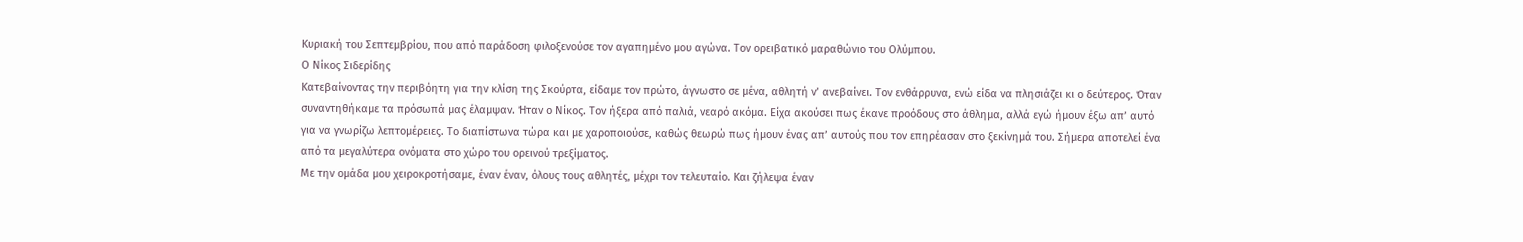Κυριακή του Σεπτεμβρίου, που από παράδοση φιλοξενούσε τον αγαπημένο μου αγώνα. Τον ορειβατικό μαραθώνιο του Ολύμπου.
Ο Νίκος Σιδερίδης
Κατεβαίνοντας την περιβόητη για την κλίση της Σκούρτα, είδαμε τον πρώτο, άγνωστο σε μένα, αθλητή ν’ ανεβαίνει. Τον ενθάρρυνα, ενώ είδα να πλησιάζει κι ο δεύτερος. Όταν συναντηθήκαμε τα πρόσωπά μας έλαμψαν. Ήταν ο Νίκος. Τον ήξερα από παλιά, νεαρό ακόμα. Είχα ακούσει πως έκανε προόδους στο άθλημα, αλλά εγώ ήμουν έξω απ’ αυτό για να γνωρίζω λεπτομέρειες. Το διαπίστωνα τώρα και με χαροποιούσε, καθώς θεωρώ πως ήμουν ένας απ’ αυτούς που τον επηρέασαν στο ξεκίνημά του. Σήμερα αποτελεί ένα από τα μεγαλύτερα ονόματα στο χώρο του ορεινού τρεξίματος.
Με την ομάδα μου χειροκροτήσαμε, έναν έναν, όλους τους αθλητές, μέχρι τον τελευταίο. Και ζήλεψα έναν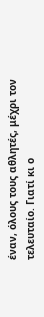έναν, όλους τους αθλητές, μέχρι τον τελευταίο. Γιατί κι ο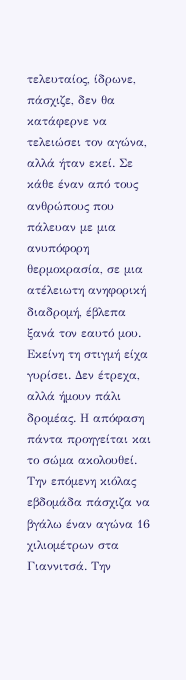τελευταίος, ίδρωνε, πάσχιζε, δεν θα κατάφερνε να τελειώσει τον αγώνα, αλλά ήταν εκεί. Σε κάθε έναν από τους ανθρώπους που πάλευαν με μια ανυπόφορη θερμοκρασία, σε μια ατέλειωτη ανηφορική διαδρομή, έβλεπα ξανά τον εαυτό μου. Εκείνη τη στιγμή είχα γυρίσει. Δεν έτρεχα, αλλά ήμουν πάλι δρομέας. Η απόφαση πάντα προηγείται και το σώμα ακολουθεί.
Την επόμενη κιόλας εβδομάδα πάσχιζα να βγάλω έναν αγώνα 16 χιλιομέτρων στα Γιαννιτσά. Την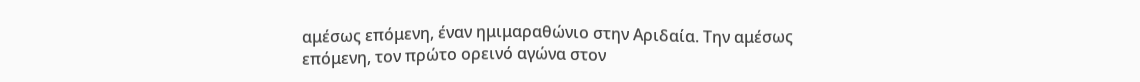αμέσως επόμενη, έναν ημιμαραθώνιο στην Αριδαία. Την αμέσως επόμενη, τον πρώτο ορεινό αγώνα στον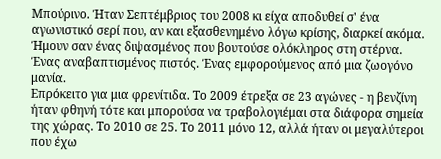Μπούρινο. Ήταν Σεπτέμβριος του 2008 κι είχα αποδυθεί σ' ένα αγωνιστικό σερί που, αν και εξασθενημένο λόγω κρίσης, διαρκεί ακόμα. Ήμουν σαν ένας διψασμένος που βουτούσε ολόκληρος στη στέρνα. Ένας αναβαπτισμένος πιστός. Ένας εμφορούμενος από μια ζωογόνο μανία.
Επρόκειτο για μια φρενίτιδα. Το 2009 έτρεξα σε 23 αγώνες - η βενζίνη ήταν φθηνή τότε και μπορούσα να τραβολογιέμαι στα διάφορα σημεία της χώρας. Το 2010 σε 25. Το 2011 μόνο 12, αλλά ήταν οι μεγαλύτεροι που έχω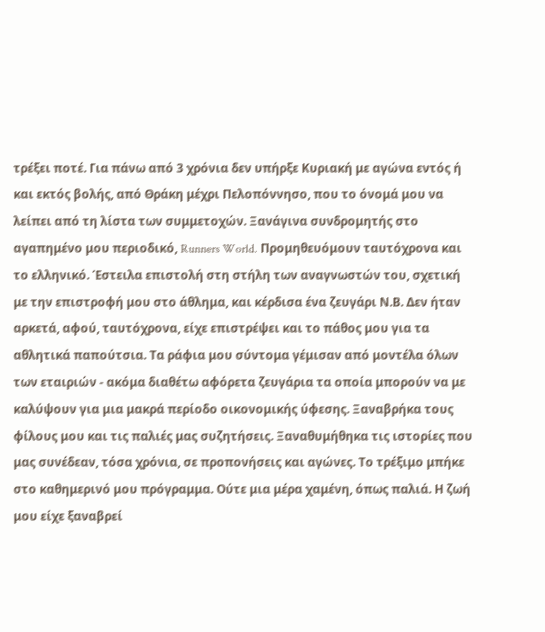τρέξει ποτέ. Για πάνω από 3 χρόνια δεν υπήρξε Κυριακή με αγώνα εντός ή και εκτός βολής, από Θράκη μέχρι Πελοπόννησο, που το όνομά μου να λείπει από τη λίστα των συμμετοχών. Ξανάγινα συνδρομητής στο αγαπημένο μου περιοδικό, Runners World. Προμηθευόμουν ταυτόχρονα και το ελληνικό. Έστειλα επιστολή στη στήλη των αναγνωστών του, σχετική με την επιστροφή μου στο άθλημα, και κέρδισα ένα ζευγάρι Ν.Β. Δεν ήταν αρκετά, αφού, ταυτόχρονα, είχε επιστρέψει και το πάθος μου για τα αθλητικά παπούτσια. Τα ράφια μου σύντομα γέμισαν από μοντέλα όλων των εταιριών - ακόμα διαθέτω αφόρετα ζευγάρια τα οποία μπορούν να με καλύψουν για μια μακρά περίοδο οικονομικής ύφεσης. Ξαναβρήκα τους φίλους μου και τις παλιές μας συζητήσεις. Ξαναθυμήθηκα τις ιστορίες που μας συνέδεαν, τόσα χρόνια, σε προπονήσεις και αγώνες. Το τρέξιμο μπήκε στο καθημερινό μου πρόγραμμα. Ούτε μια μέρα χαμένη, όπως παλιά. Η ζωή μου είχε ξαναβρεί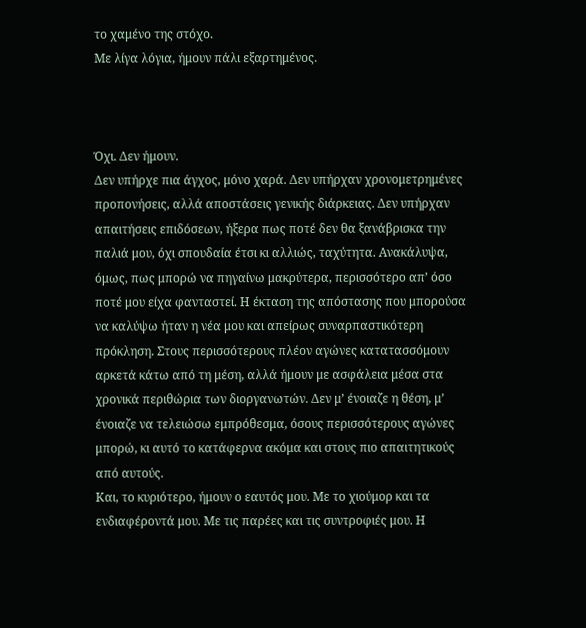το χαμένο της στόχο.
Με λίγα λόγια, ήμουν πάλι εξαρτημένος.



Όχι. Δεν ήμουν.
Δεν υπήρχε πια άγχος, μόνο χαρά. Δεν υπήρχαν χρονομετρημένες προπονήσεις, αλλά αποστάσεις γενικής διάρκειας. Δεν υπήρχαν απαιτήσεις επιδόσεων, ήξερα πως ποτέ δεν θα ξανάβρισκα την παλιά μου, όχι σπουδαία έτσι κι αλλιώς, ταχύτητα. Ανακάλυψα, όμως, πως μπορώ να πηγαίνω μακρύτερα, περισσότερο απ’ όσο ποτέ μου είχα φανταστεί. Η έκταση της απόστασης που μπορούσα να καλύψω ήταν η νέα μου και απείρως συναρπαστικότερη πρόκληση. Στους περισσότερους πλέον αγώνες κατατασσόμουν αρκετά κάτω από τη μέση, αλλά ήμουν με ασφάλεια μέσα στα χρονικά περιθώρια των διοργανωτών. Δεν μ’ ένοιαζε η θέση, μ’ ένοιαζε να τελειώσω εμπρόθεσμα, όσους περισσότερους αγώνες μπορώ, κι αυτό το κατάφερνα ακόμα και στους πιο απαιτητικούς από αυτούς.
Και, το κυριότερο, ήμουν ο εαυτός μου. Με το χιούμορ και τα ενδιαφέροντά μου. Με τις παρέες και τις συντροφιές μου. Η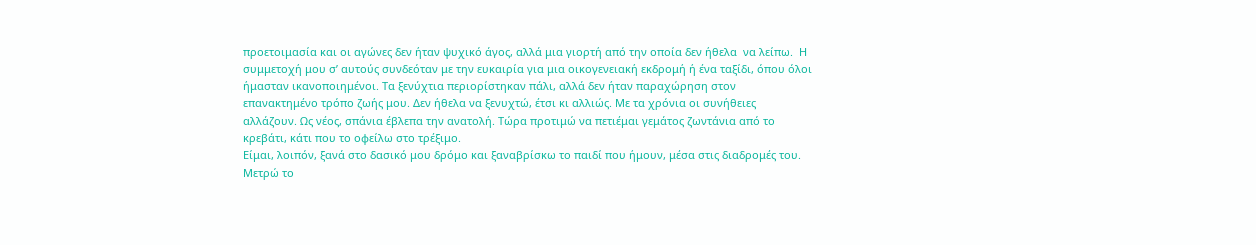προετοιμασία και οι αγώνες δεν ήταν ψυχικό άγος, αλλά μια γιορτή από την οποία δεν ήθελα  να λείπω.  Η συμμετοχή μου σ’ αυτούς συνδεόταν με την ευκαιρία για μια οικογενειακή εκδρομή ή ένα ταξίδι, όπου όλοι ήμασταν ικανοποιημένοι. Τα ξενύχτια περιορίστηκαν πάλι, αλλά δεν ήταν παραχώρηση στον επανακτημένο τρόπο ζωής μου. Δεν ήθελα να ξενυχτώ, έτσι κι αλλιώς. Με τα χρόνια οι συνήθειες αλλάζουν. Ως νέος, σπάνια έβλεπα την ανατολή. Τώρα προτιμώ να πετιέμαι γεμάτος ζωντάνια από το κρεβάτι, κάτι που το οφείλω στο τρέξιμο.
Είμαι, λοιπόν, ξανά στο δασικό μου δρόμο και ξαναβρίσκω το παιδί που ήμουν, μέσα στις διαδρομές του. Μετρώ το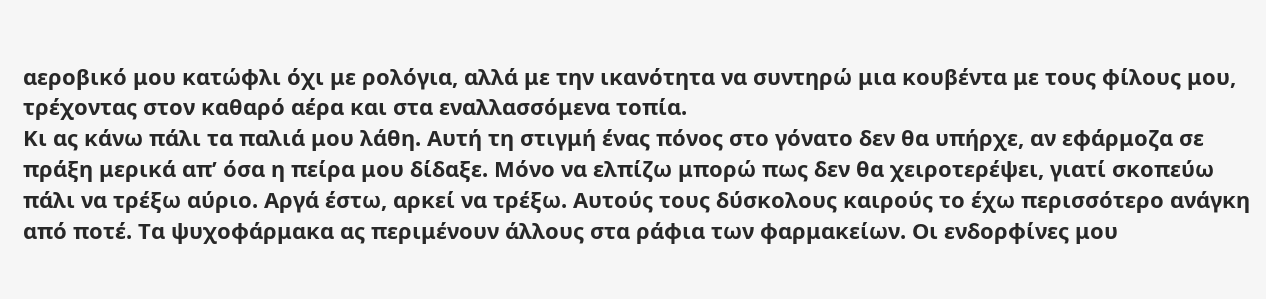αεροβικό μου κατώφλι όχι με ρολόγια, αλλά με την ικανότητα να συντηρώ μια κουβέντα με τους φίλους μου, τρέχοντας στον καθαρό αέρα και στα εναλλασσόμενα τοπία.
Κι ας κάνω πάλι τα παλιά μου λάθη. Αυτή τη στιγμή ένας πόνος στο γόνατο δεν θα υπήρχε, αν εφάρμοζα σε πράξη μερικά απ’ όσα η πείρα μου δίδαξε. Μόνο να ελπίζω μπορώ πως δεν θα χειροτερέψει, γιατί σκοπεύω πάλι να τρέξω αύριο. Αργά έστω, αρκεί να τρέξω. Αυτούς τους δύσκολους καιρούς το έχω περισσότερο ανάγκη από ποτέ. Τα ψυχοφάρμακα ας περιμένουν άλλους στα ράφια των φαρμακείων. Οι ενδορφίνες μου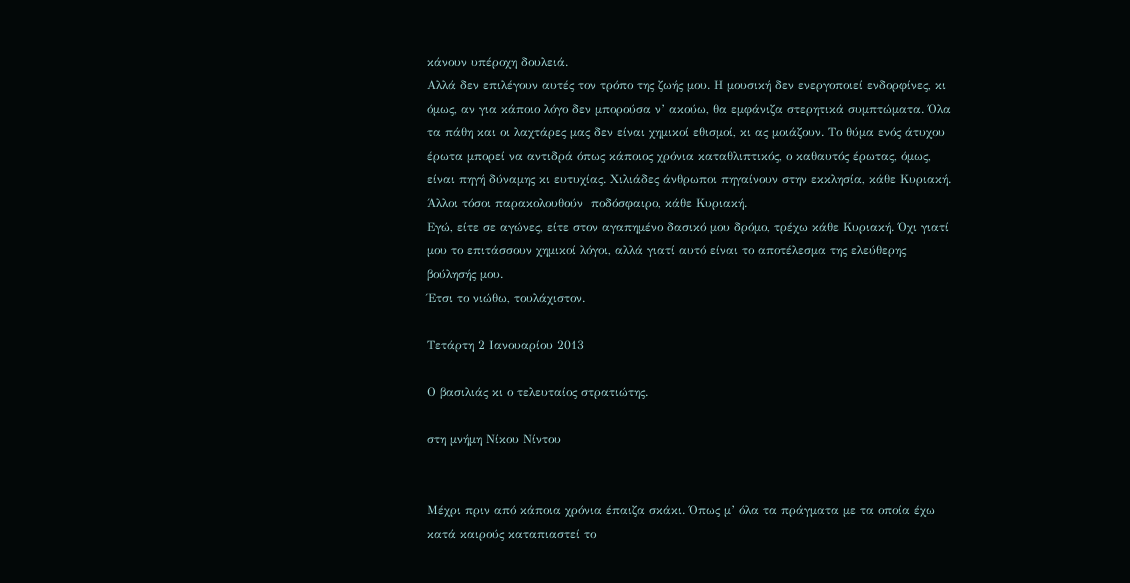κάνουν υπέροχη δουλειά.
Αλλά δεν επιλέγουν αυτές τον τρόπο της ζωής μου. Η μουσική δεν ενεργοποιεί ενδορφίνες, κι όμως, αν για κάποιο λόγο δεν μπορούσα ν’ ακούω, θα εμφάνιζα στερητικά συμπτώματα. Όλα τα πάθη και οι λαχτάρες μας δεν είναι χημικοί εθισμοί, κι ας μοιάζουν. Το θύμα ενός άτυχου έρωτα μπορεί να αντιδρά όπως κάποιος χρόνια καταθλιπτικός, ο καθαυτός έρωτας, όμως, είναι πηγή δύναμης κι ευτυχίας. Χιλιάδες άνθρωποι πηγαίνουν στην εκκλησία, κάθε Κυριακή. Άλλοι τόσοι παρακολουθούν  ποδόσφαιρο, κάθε Κυριακή.
Εγώ, είτε σε αγώνες, είτε στον αγαπημένο δασικό μου δρόμο, τρέχω κάθε Κυριακή. Όχι γιατί μου το επιτάσσουν χημικοί λόγοι, αλλά γιατί αυτό είναι το αποτέλεσμα της ελεύθερης βούλησής μου.
Έτσι το νιώθω, τουλάχιστον.

Τετάρτη 2 Ιανουαρίου 2013

Ο βασιλιάς κι ο τελευταίος στρατιώτης.

στη μνήμη Νίκου Νίντου


Μέχρι πριν από κάποια χρόνια έπαιζα σκάκι. Όπως μ’ όλα τα πράγματα με τα οποία έχω κατά καιρούς καταπιαστεί το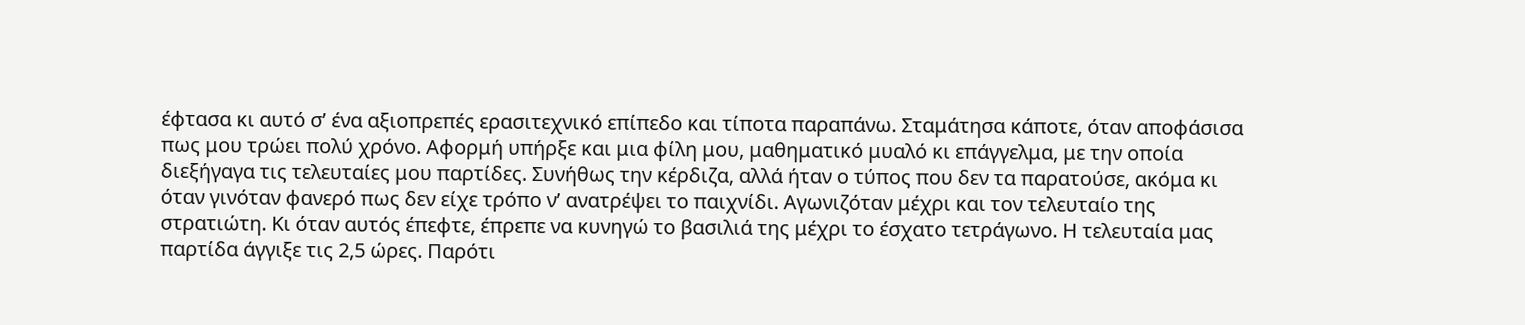έφτασα κι αυτό σ’ ένα αξιοπρεπές ερασιτεχνικό επίπεδο και τίποτα παραπάνω. Σταμάτησα κάποτε, όταν αποφάσισα πως μου τρώει πολύ χρόνο. Αφορμή υπήρξε και μια φίλη μου, μαθηματικό μυαλό κι επάγγελμα, με την οποία διεξήγαγα τις τελευταίες μου παρτίδες. Συνήθως την κέρδιζα, αλλά ήταν ο τύπος που δεν τα παρατούσε, ακόμα κι όταν γινόταν φανερό πως δεν είχε τρόπο ν’ ανατρέψει το παιχνίδι. Αγωνιζόταν μέχρι και τον τελευταίο της στρατιώτη. Κι όταν αυτός έπεφτε, έπρεπε να κυνηγώ το βασιλιά της μέχρι το έσχατο τετράγωνο. Η τελευταία μας παρτίδα άγγιξε τις 2,5 ώρες. Παρότι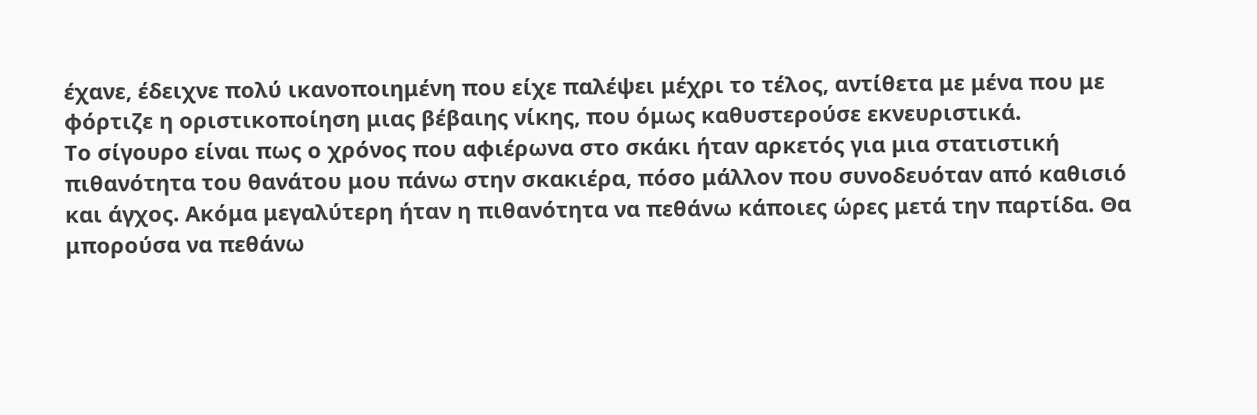έχανε, έδειχνε πολύ ικανοποιημένη που είχε παλέψει μέχρι το τέλος, αντίθετα με μένα που με φόρτιζε η οριστικοποίηση μιας βέβαιης νίκης, που όμως καθυστερούσε εκνευριστικά.
Το σίγουρο είναι πως ο χρόνος που αφιέρωνα στο σκάκι ήταν αρκετός για μια στατιστική πιθανότητα του θανάτου μου πάνω στην σκακιέρα, πόσο μάλλον που συνοδευόταν από καθισιό και άγχος. Ακόμα μεγαλύτερη ήταν η πιθανότητα να πεθάνω κάποιες ώρες μετά την παρτίδα. Θα μπορούσα να πεθάνω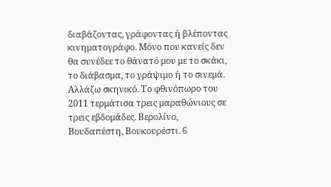διαβάζοντας, γράφοντας ή βλέποντας κινηματογράφο. Μόνο που κανείς δεν θα συνέδεε το θάνατό μου με το σκάκι, το διάβασμα, το γράψιμο ή το σινεμά.
Αλλάζω σκηνικό. Το φθινόπωρο του 2011 τερμάτισα τρεις μαραθώνιους σε τρεις εβδομάδες. Βερολίνο, Βουδαπέστη, Βουκουρέστι. 6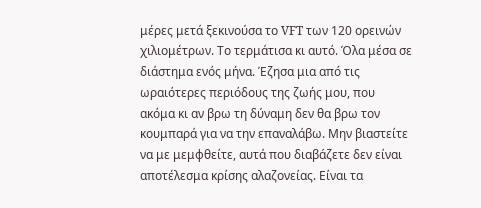μέρες μετά ξεκινούσα το VFT των 120 ορεινών χιλιομέτρων. Το τερμάτισα κι αυτό. Όλα μέσα σε διάστημα ενός μήνα. Έζησα μια από τις ωραιότερες περιόδους της ζωής μου, που ακόμα κι αν βρω τη δύναμη δεν θα βρω τον κουμπαρά για να την επαναλάβω. Μην βιαστείτε να με μεμφθείτε, αυτά που διαβάζετε δεν είναι αποτέλεσμα κρίσης αλαζονείας. Είναι τα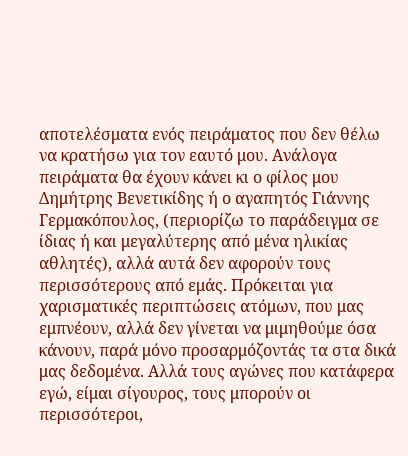αποτελέσματα ενός πειράματος που δεν θέλω να κρατήσω για τον εαυτό μου. Ανάλογα πειράματα θα έχουν κάνει κι ο φίλος μου Δημήτρης Βενετικίδης ή ο αγαπητός Γιάννης Γερμακόπουλος, (περιορίζω το παράδειγμα σε ίδιας ή και μεγαλύτερης από μένα ηλικίας αθλητές), αλλά αυτά δεν αφορούν τους περισσότερους από εμάς. Πρόκειται για χαρισματικές περιπτώσεις ατόμων, που μας εμπνέουν, αλλά δεν γίνεται να μιμηθούμε όσα κάνουν, παρά μόνο προσαρμόζοντάς τα στα δικά μας δεδομένα. Αλλά τους αγώνες που κατάφερα εγώ, είμαι σίγουρος, τους μπορούν οι περισσότεροι,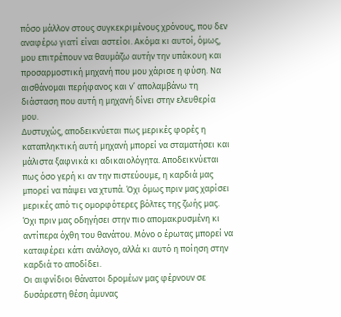πόσο μάλλον στους συγκεκριμένους χρόνους, που δεν αναφέρω γιατί είναι αστείοι. Ακόμα κι αυτοί, όμως, μου επιτρέπουν να θαυμάζω αυτήν την υπάκουη και προσαρμοστική μηχανή που μου χάρισε η φύση. Να αισθάνομαι περήφανος και ν’ απολαμβάνω τη διάσταση που αυτή η μηχανή δίνει στην ελευθερία μου.
Δυστυχώς, αποδεικνύεται πως μερικές φορές η καταπληκτική αυτή μηχανή μπορεί να σταματήσει και μάλιστα ξαφνικά κι αδικαιολόγητα. Αποδεικνύεται πως όσο γερή κι αν την πιστεύουμε, η καρδιά μας μπορεί να πάψει να χτυπά. Όχι όμως πριν μας χαρίσει μερικές από τις ομορφότερες βόλτες της ζωής μας. Όχι πριν μας οδηγήσει στην πιο απομακρυσμένη κι αντίπερα όχθη του θανάτου. Μόνο ο έρωτας μπορεί να καταφέρει κάτι ανάλογο, αλλά κι αυτό η ποίηση στην καρδιά το αποδίδει.
Οι αιφνίδιοι θάνατοι δρομέων μας φέρνουν σε δυσάρεστη θέση άμυνας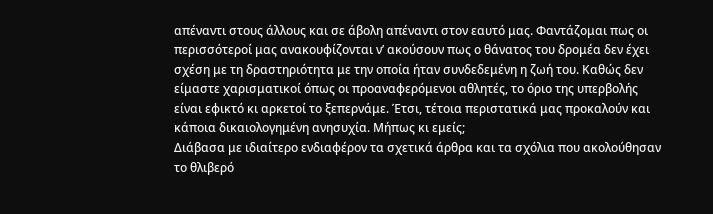απέναντι στους άλλους και σε άβολη απέναντι στον εαυτό μας. Φαντάζομαι πως οι περισσότεροί μας ανακουφίζονται ν’ ακούσουν πως ο θάνατος του δρομέα δεν έχει σχέση με τη δραστηριότητα με την οποία ήταν συνδεδεμένη η ζωή του. Καθώς δεν είμαστε χαρισματικοί όπως οι προαναφερόμενοι αθλητές, το όριο της υπερβολής είναι εφικτό κι αρκετοί το ξεπερνάμε. Έτσι, τέτοια περιστατικά μας προκαλούν και κάποια δικαιολογημένη ανησυχία. Μήπως κι εμείς;
Διάβασα με ιδιαίτερο ενδιαφέρον τα σχετικά άρθρα και τα σχόλια που ακολούθησαν το θλιβερό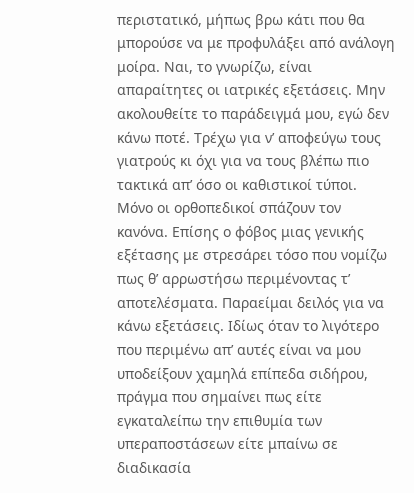περιστατικό, μήπως βρω κάτι που θα μπορούσε να με προφυλάξει από ανάλογη μοίρα. Ναι, το γνωρίζω, είναι απαραίτητες οι ιατρικές εξετάσεις. Μην ακολουθείτε το παράδειγμά μου, εγώ δεν κάνω ποτέ. Τρέχω για ν’ αποφεύγω τους γιατρούς κι όχι για να τους βλέπω πιο τακτικά απ’ όσο οι καθιστικοί τύποι. Μόνο οι ορθοπεδικοί σπάζουν τον κανόνα. Επίσης ο φόβος μιας γενικής εξέτασης με στρεσάρει τόσο που νομίζω πως θ’ αρρωστήσω περιμένοντας τ’ αποτελέσματα. Παραείμαι δειλός για να κάνω εξετάσεις. Ιδίως όταν το λιγότερο που περιμένω απ’ αυτές είναι να μου υποδείξουν χαμηλά επίπεδα σιδήρου, πράγμα που σημαίνει πως είτε εγκαταλείπω την επιθυμία των υπεραποστάσεων είτε μπαίνω σε διαδικασία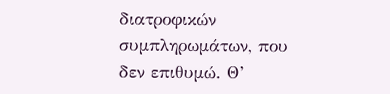διατροφικών συμπληρωμάτων, που δεν επιθυμώ. Θ’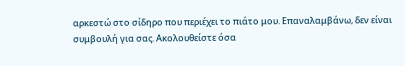αρκεστώ στο σίδηρο που περιέχει το πιάτο μου. Επαναλαμβάνω, δεν είναι συμβουλή για σας. Ακολουθείστε όσα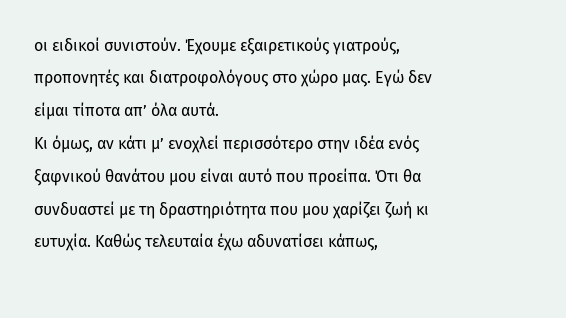οι ειδικοί συνιστούν. Έχουμε εξαιρετικούς γιατρούς, προπονητές και διατροφολόγους στο χώρο μας. Εγώ δεν είμαι τίποτα απ’ όλα αυτά.
Κι όμως, αν κάτι μ’ ενοχλεί περισσότερο στην ιδέα ενός ξαφνικού θανάτου μου είναι αυτό που προείπα. Ότι θα συνδυαστεί με τη δραστηριότητα που μου χαρίζει ζωή κι ευτυχία. Καθώς τελευταία έχω αδυνατίσει κάπως,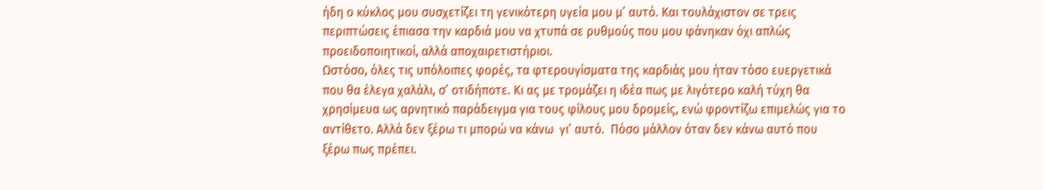ήδη ο κύκλος μου συσχετίζει τη γενικότερη υγεία μου μ’ αυτό. Και τουλάχιστον σε τρεις περιπτώσεις έπιασα την καρδιά μου να χτυπά σε ρυθμούς που μου φάνηκαν όχι απλώς προειδοποιητικοί, αλλά αποχαιρετιστήριοι.
Ωστόσο, όλες τις υπόλοιπες φορές, τα φτερουγίσματα της καρδιάς μου ήταν τόσο ευεργετικά που θα έλεγα χαλάλι, σ’ οτιδήποτε. Κι ας με τρομάζει η ιδέα πως με λιγότερο καλή τύχη θα χρησίμευα ως αρνητικό παράδειγμα για τους φίλους μου δρομείς, ενώ φροντίζω επιμελώς για το αντίθετο. Αλλά δεν ξέρω τι μπορώ να κάνω  γι’ αυτό.  Πόσο μάλλον όταν δεν κάνω αυτό που ξέρω πως πρέπει.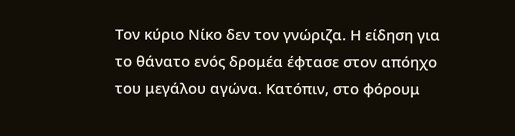Τον κύριο Νίκο δεν τον γνώριζα. Η είδηση για το θάνατο ενός δρομέα έφτασε στον απόηχο του μεγάλου αγώνα. Κατόπιν, στο φόρουμ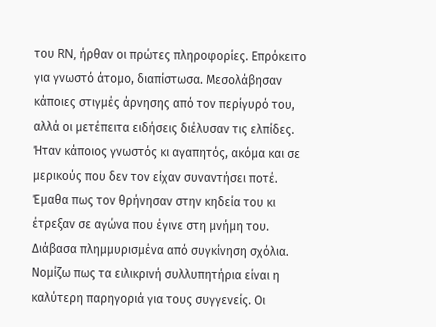του RN, ήρθαν οι πρώτες πληροφορίες. Επρόκειτο για γνωστό άτομο, διαπίστωσα. Μεσολάβησαν κάποιες στιγμές άρνησης από τον περίγυρό του, αλλά οι μετέπειτα ειδήσεις διέλυσαν τις ελπίδες. Ήταν κάποιος γνωστός κι αγαπητός, ακόμα και σε μερικούς που δεν τον είχαν συναντήσει ποτέ. Έμαθα πως τον θρήνησαν στην κηδεία του κι έτρεξαν σε αγώνα που έγινε στη μνήμη του. Διάβασα πλημμυρισμένα από συγκίνηση σχόλια. Νομίζω πως τα ειλικρινή συλλυπητήρια είναι η καλύτερη παρηγοριά για τους συγγενείς. Οι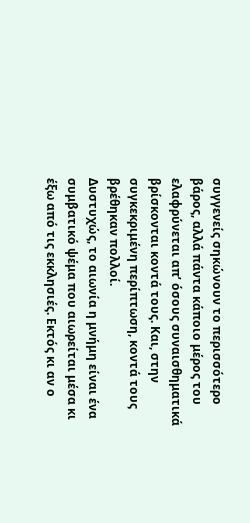συγγενείς σηκώνουν το περισσότερο βάρος, αλλά πάντα κάποιο μέρος του ελαφρύνεται απ’ όσους συναισθηματικά βρίσκονται κοντά τους. Και, στην συγκεκριμένη περίπτωση, κοντά τους βρέθηκαν πολλοί.
Δυστυχώς, το αιωνία η μνήμη είναι ένα συμβατικό ψέμα που αιωρείται μέσα κι έξω από τις εκκλησιές. Εκτός κι αν ο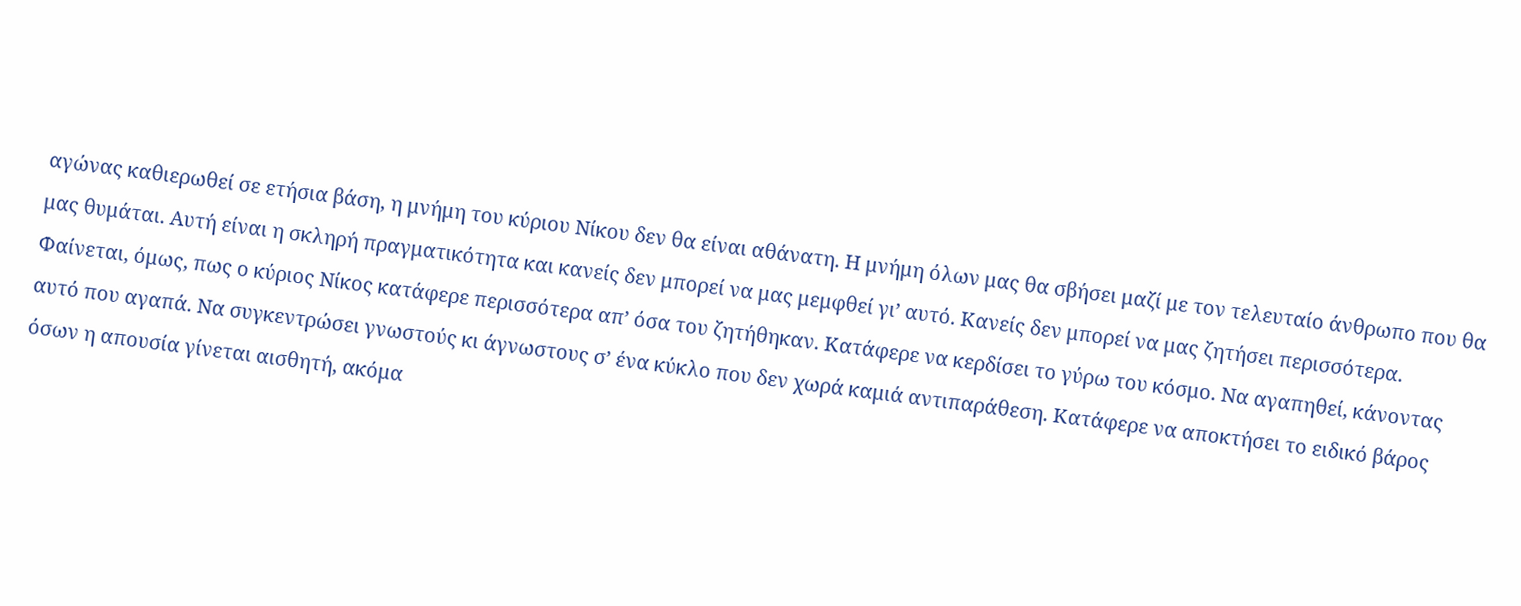αγώνας καθιερωθεί σε ετήσια βάση, η μνήμη του κύριου Νίκου δεν θα είναι αθάνατη. Η μνήμη όλων μας θα σβήσει μαζί με τον τελευταίο άνθρωπο που θα μας θυμάται. Αυτή είναι η σκληρή πραγματικότητα και κανείς δεν μπορεί να μας μεμφθεί γι’ αυτό. Κανείς δεν μπορεί να μας ζητήσει περισσότερα.
Φαίνεται, όμως, πως ο κύριος Νίκος κατάφερε περισσότερα απ’ όσα του ζητήθηκαν. Κατάφερε να κερδίσει το γύρω του κόσμο. Να αγαπηθεί, κάνοντας αυτό που αγαπά. Να συγκεντρώσει γνωστούς κι άγνωστους σ’ ένα κύκλο που δεν χωρά καμιά αντιπαράθεση. Κατάφερε να αποκτήσει το ειδικό βάρος όσων η απουσία γίνεται αισθητή, ακόμα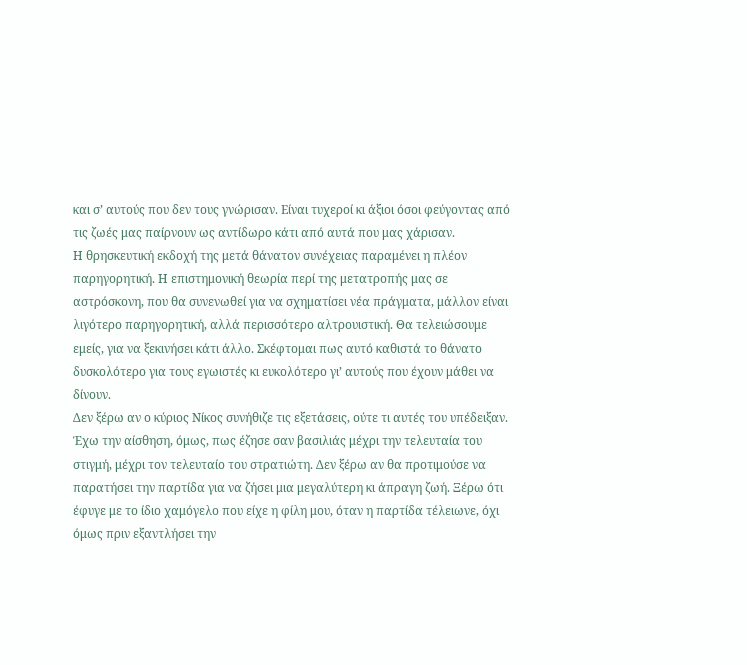και σ’ αυτούς που δεν τους γνώρισαν. Είναι τυχεροί κι άξιοι όσοι φεύγοντας από τις ζωές μας παίρνουν ως αντίδωρο κάτι από αυτά που μας χάρισαν.
Η θρησκευτική εκδοχή της μετά θάνατον συνέχειας παραμένει η πλέον παρηγορητική. Η επιστημονική θεωρία περί της μετατροπής μας σε αστρόσκονη, που θα συνενωθεί για να σχηματίσει νέα πράγματα, μάλλον είναι λιγότερο παρηγορητική, αλλά περισσότερο αλτρουιστική. Θα τελειώσουμε εμείς, για να ξεκινήσει κάτι άλλο. Σκέφτομαι πως αυτό καθιστά το θάνατο δυσκολότερο για τους εγωιστές κι ευκολότερο γι’ αυτούς που έχουν μάθει να δίνουν.
Δεν ξέρω αν ο κύριος Νίκος συνήθιζε τις εξετάσεις, ούτε τι αυτές του υπέδειξαν. Έχω την αίσθηση, όμως, πως έζησε σαν βασιλιάς μέχρι την τελευταία του στιγμή, μέχρι τον τελευταίο του στρατιώτη. Δεν ξέρω αν θα προτιμούσε να παρατήσει την παρτίδα για να ζήσει μια μεγαλύτερη κι άπραγη ζωή. Ξέρω ότι έφυγε με το ίδιο χαμόγελο που είχε η φίλη μου, όταν η παρτίδα τέλειωνε, όχι όμως πριν εξαντλήσει την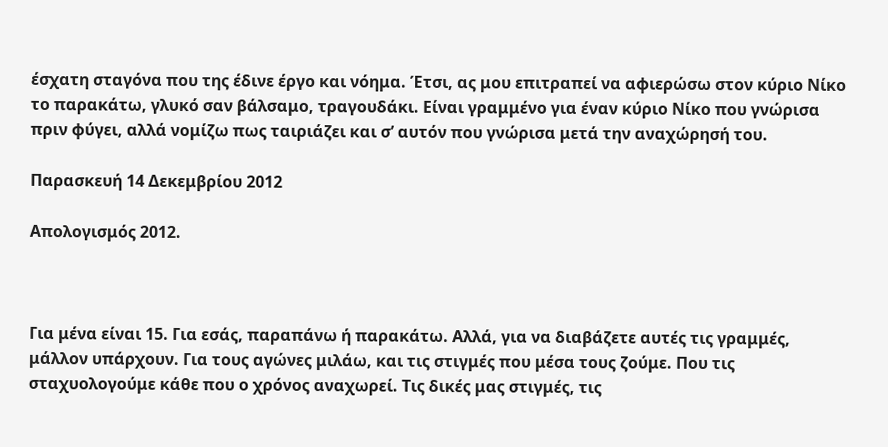έσχατη σταγόνα που της έδινε έργο και νόημα. Έτσι, ας μου επιτραπεί να αφιερώσω στον κύριο Νίκο το παρακάτω, γλυκό σαν βάλσαμο, τραγουδάκι. Είναι γραμμένο για έναν κύριο Νίκο που γνώρισα πριν φύγει, αλλά νομίζω πως ταιριάζει και σ’ αυτόν που γνώρισα μετά την αναχώρησή του.

Παρασκευή 14 Δεκεμβρίου 2012

Aπολογισμός 2012.



Για μένα είναι 15. Για εσάς, παραπάνω ή παρακάτω. Αλλά, για να διαβάζετε αυτές τις γραμμές, μάλλον υπάρχουν. Για τους αγώνες μιλάω, και τις στιγμές που μέσα τους ζούμε. Που τις σταχυολογούμε κάθε που ο χρόνος αναχωρεί. Τις δικές μας στιγμές, τις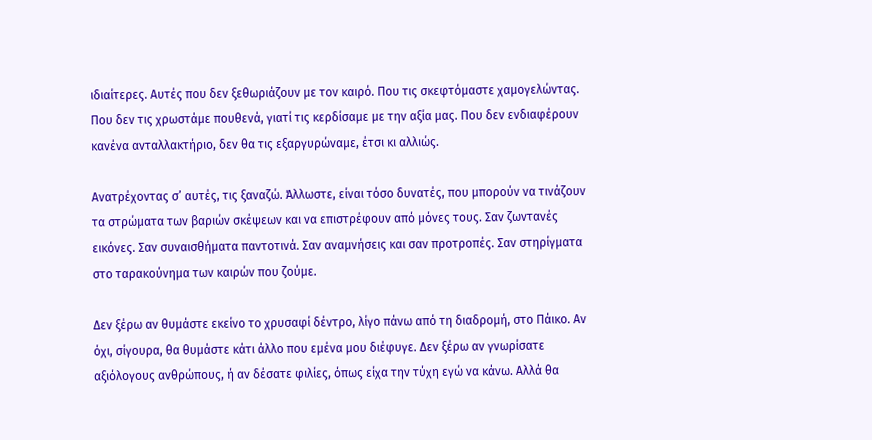ιδιαίτερες. Αυτές που δεν ξεθωριάζουν με τον καιρό. Που τις σκεφτόμαστε χαμογελώντας. Που δεν τις χρωστάμε πουθενά, γιατί τις κερδίσαμε με την αξία μας. Που δεν ενδιαφέρουν κανένα ανταλλακτήριο, δεν θα τις εξαργυρώναμε, έτσι κι αλλιώς.

Ανατρέχοντας σ’ αυτές, τις ξαναζώ. Άλλωστε, είναι τόσο δυνατές, που μπορούν να τινάζουν τα στρώματα των βαριών σκέψεων και να επιστρέφουν από μόνες τους. Σαν ζωντανές εικόνες. Σαν συναισθήματα παντοτινά. Σαν αναμνήσεις και σαν προτροπές. Σαν στηρίγματα στο ταρακούνημα των καιρών που ζούμε.

Δεν ξέρω αν θυμάστε εκείνο το χρυσαφί δέντρο, λίγο πάνω από τη διαδρομή, στο Πάικο. Αν όχι, σίγουρα, θα θυμάστε κάτι άλλο που εμένα μου διέφυγε. Δεν ξέρω αν γνωρίσατε αξιόλογους ανθρώπους, ή αν δέσατε φιλίες, όπως είχα την τύχη εγώ να κάνω. Αλλά θα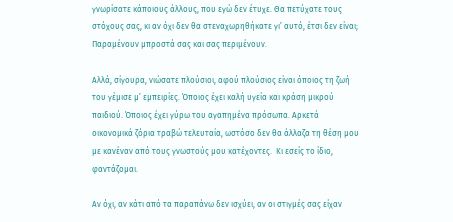γνωρίσατε κάποιους άλλους, που εγώ δεν έτυχε. Θα πετύχατε τους στόχους σας, κι αν όχι δεν θα στεναχωρηθήκατε γι’ αυτό, έτσι δεν είναι; Παραμένουν μπροστά σας και σας περιμένουν.

Αλλά, σίγουρα, νιώσατε πλούσιοι, αφού πλούσιος είναι όποιος τη ζωή του γέμισε μ’ εμπειρίες. Όποιος έχει καλή υγεία και κράση μικρού παιδιού. Όποιος έχει γύρω του αγαπημένα πρόσωπα. Αρκετά οικονομικά ζόρια τραβώ τελευταία, ωστόσο δεν θα άλλαζα τη θέση μου με κανέναν από τους γνωστούς μου κατέχοντες.  Κι εσείς το ίδιο, φαντάζομαι.

Αν όχι, αν κάτι από τα παραπάνω δεν ισχύει, αν οι στιγμές σας είχαν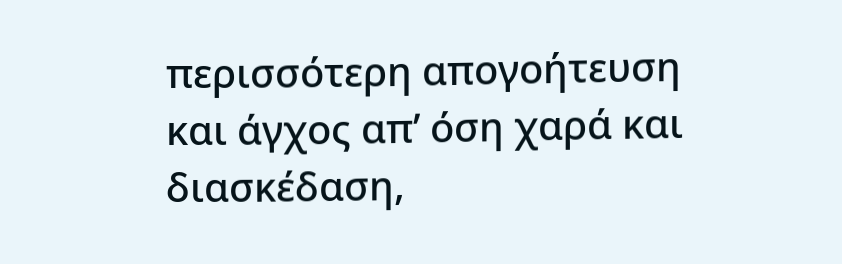περισσότερη απογοήτευση και άγχος απ’ όση χαρά και διασκέδαση,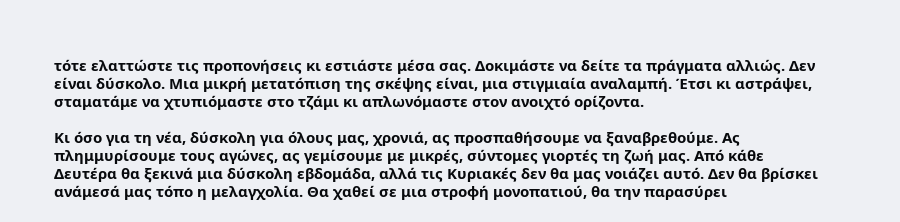τότε ελαττώστε τις προπονήσεις κι εστιάστε μέσα σας. Δοκιμάστε να δείτε τα πράγματα αλλιώς. Δεν είναι δύσκολο. Μια μικρή μετατόπιση της σκέψης είναι, μια στιγμιαία αναλαμπή. Έτσι κι αστράψει, σταματάμε να χτυπιόμαστε στο τζάμι κι απλωνόμαστε στον ανοιχτό ορίζοντα.

Κι όσο για τη νέα, δύσκολη για όλους μας, χρονιά, ας προσπαθήσουμε να ξαναβρεθούμε. Ας πλημμυρίσουμε τους αγώνες, ας γεμίσουμε με μικρές, σύντομες γιορτές τη ζωή μας. Από κάθε Δευτέρα θα ξεκινά μια δύσκολη εβδομάδα, αλλά τις Κυριακές δεν θα μας νοιάζει αυτό. Δεν θα βρίσκει ανάμεσά μας τόπο η μελαγχολία. Θα χαθεί σε μια στροφή μονοπατιού, θα την παρασύρει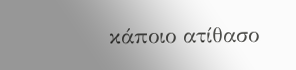κάποιο ατίθασο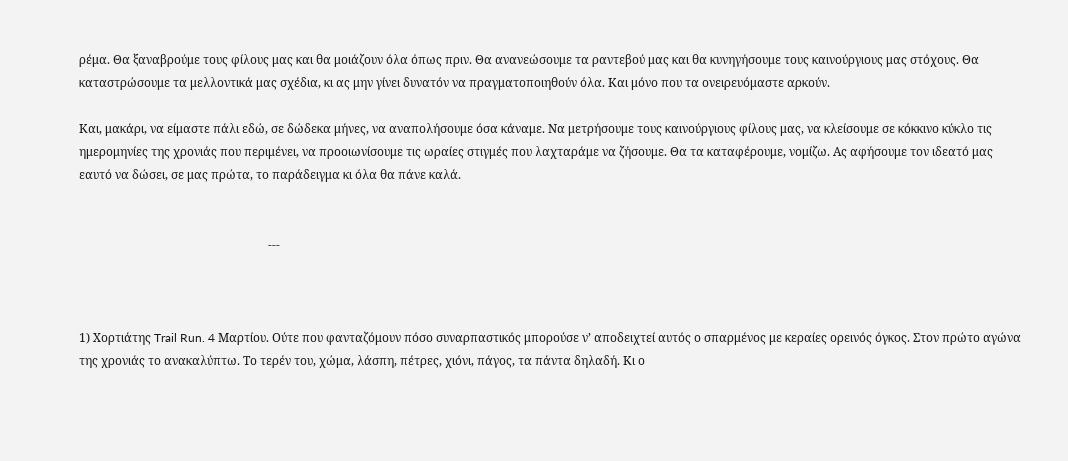ρέμα. Θα ξαναβρούμε τους φίλους μας και θα μοιάζουν όλα όπως πριν. Θα ανανεώσουμε τα ραντεβού μας και θα κυνηγήσουμε τους καινούργιους μας στόχους. Θα καταστρώσουμε τα μελλοντικά μας σχέδια, κι ας μην γίνει δυνατόν να πραγματοποιηθούν όλα. Και μόνο που τα ονειρευόμαστε αρκούν.

Και, μακάρι, να είμαστε πάλι εδώ, σε δώδεκα μήνες, να αναπολήσουμε όσα κάναμε. Να μετρήσουμε τους καινούργιους φίλους μας, να κλείσουμε σε κόκκινο κύκλο τις ημερομηνίες της χρονιάς που περιμένει, να προοιωνίσουμε τις ωραίες στιγμές που λαχταράμε να ζήσουμε. Θα τα καταφέρουμε, νομίζω. Ας αφήσουμε τον ιδεατό μας εαυτό να δώσει, σε μας πρώτα, το παράδειγμα κι όλα θα πάνε καλά.


                                                               ---



1) Χορτιάτης Trail Run. 4 Μαρτίου. Ούτε που φανταζόμουν πόσο συναρπαστικός μπορούσε ν’ αποδειχτεί αυτός ο σπαρμένος με κεραίες ορεινός όγκος. Στον πρώτο αγώνα της χρονιάς το ανακαλύπτω. Το τερέν του, χώμα, λάσπη, πέτρες, χιόνι, πάγος, τα πάντα δηλαδή. Κι ο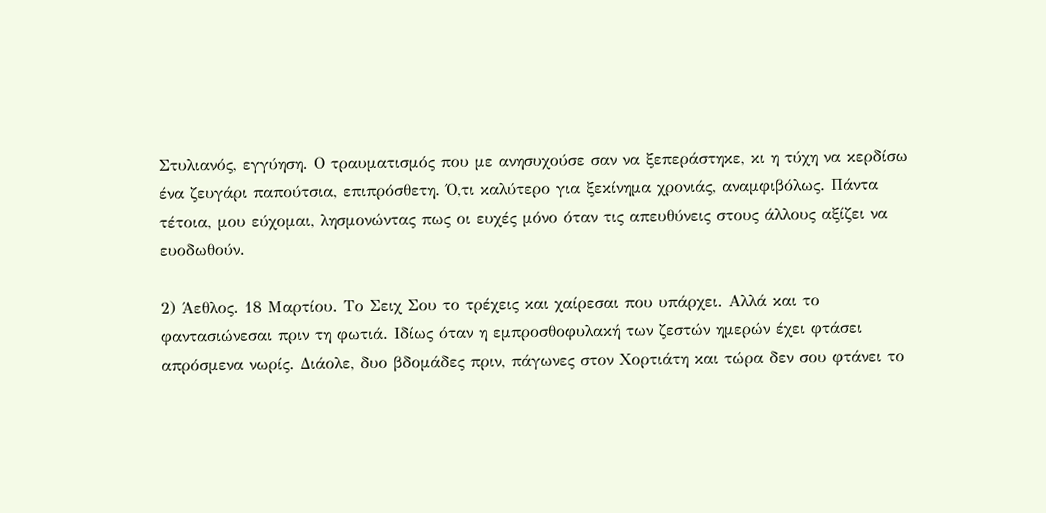Στυλιανός, εγγύηση. Ο τραυματισμός που με ανησυχούσε σαν να ξεπεράστηκε, κι η τύχη να κερδίσω ένα ζευγάρι παπούτσια, επιπρόσθετη. Ό,τι καλύτερο για ξεκίνημα χρονιάς, αναμφιβόλως. Πάντα τέτοια, μου εύχομαι, λησμονώντας πως οι ευχές μόνο όταν τις απευθύνεις στους άλλους αξίζει να ευοδωθούν.

2) Άεθλος. 18 Μαρτίου. Το Σειχ Σου το τρέχεις και χαίρεσαι που υπάρχει. Αλλά και το φαντασιώνεσαι πριν τη φωτιά. Ιδίως όταν η εμπροσθοφυλακή των ζεστών ημερών έχει φτάσει απρόσμενα νωρίς. Διάολε, δυο βδομάδες πριν, πάγωνες στον Χορτιάτη και τώρα δεν σου φτάνει το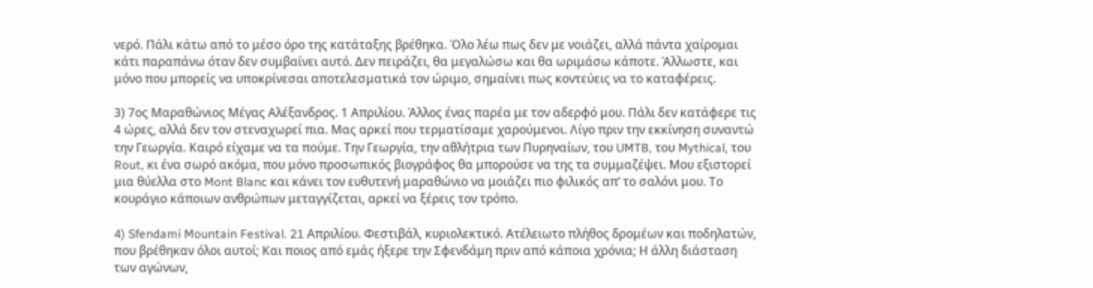νερό. Πάλι κάτω από το μέσο όρο της κατάταξης βρέθηκα. Όλο λέω πως δεν με νοιάζει, αλλά πάντα χαίρομαι κάτι παραπάνω όταν δεν συμβαίνει αυτό. Δεν πειράζει, θα μεγαλώσω και θα ωριμάσω κάποτε. Άλλωστε, και μόνο που μπορείς να υποκρίνεσαι αποτελεσματικά τον ώριμο, σημαίνει πως κοντεύεις να το καταφέρεις.

3) 7ος Μαραθώνιος Μέγας Αλέξανδρος. 1 Απριλίου. Άλλος ένας παρέα με τον αδερφό μου. Πάλι δεν κατάφερε τις 4 ώρες, αλλά δεν τον στεναχωρεί πια. Μας αρκεί που τερματίσαμε χαρούμενοι. Λίγο πριν την εκκίνηση συναντώ την Γεωργία. Καιρό είχαμε να τα πούμε. Την Γεωργία, την αθλήτρια των Πυρηναίων, του UMTB, του Mythical, του Rout, κι ένα σωρό ακόμα, που μόνο προσωπικός βιογράφος θα μπορούσε να της τα συμμαζέψει. Μου εξιστορεί μια θύελλα στο Mont Blanc και κάνει τον ευθυτενή μαραθώνιο να μοιάζει πιο φιλικός απ’ το σαλόνι μου. Το κουράγιο κάποιων ανθρώπων μεταγγίζεται, αρκεί να ξέρεις τον τρόπο.

4) Sfendami Mountain Festival. 21 Απριλίου. Φεστιβάλ, κυριολεκτικό. Ατέλειωτο πλήθος δρομέων και ποδηλατών, που βρέθηκαν όλοι αυτοί; Και ποιος από εμάς ήξερε την Σφενδάμη πριν από κάποια χρόνια; Η άλλη διάσταση των αγώνων,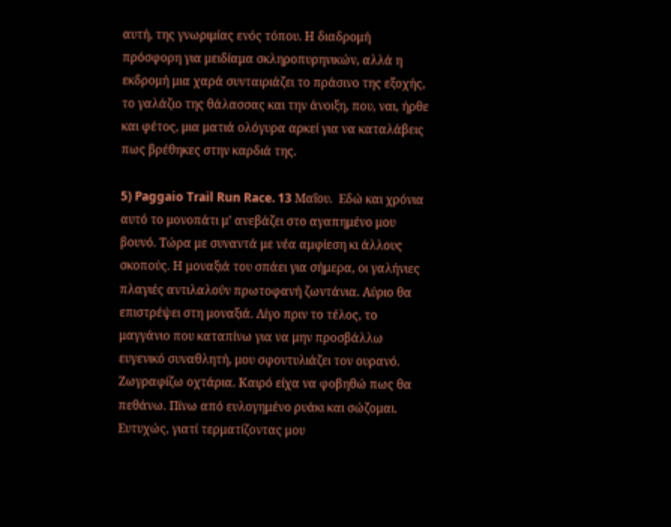αυτή, της γνωριμίας ενός τόπου. Η διαδρομή πρόσφορη για μειδίαμα σκληροπυρηνικών, αλλά η εκδρομή μια χαρά συνταιριάζει το πράσινο της εξοχής, το γαλάζιο της θάλασσας και την άνοιξη, που, ναι, ήρθε και φέτος, μια ματιά ολόγυρα αρκεί για να καταλάβεις πως βρέθηκες στην καρδιά της.

5) Paggaio Trail Run Race. 13 Μαΐου.  Εδώ και χρόνια αυτό το μονοπάτι μ’ ανεβάζει στο αγαπημένο μου βουνό. Τώρα με συναντά με νέα αμφίεση κι άλλους σκοπούς. Η μοναξιά του σπάει για σήμερα, οι γαλήνιες πλαγιές αντιλαλούν πρωτοφανή ζωντάνια. Αύριο θα επιστρέψει στη μοναξιά. Λίγο πριν το τέλος, το μαγγάνιο που καταπίνω για να μην προσβάλλω ευγενικό συναθλητή, μου σφοντυλιάζει τον ουρανό. Ζωγραφίζω οχτάρια. Καιρό είχα να φοβηθώ πως θα πεθάνω. Πίνω από ευλογημένο ρυάκι και σώζομαι. Ευτυχώς, γιατί τερματίζοντας μου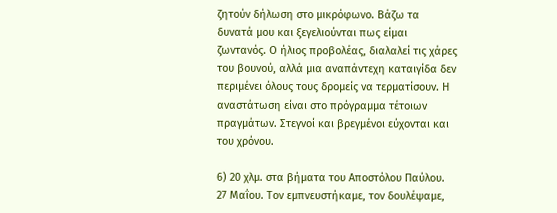ζητούν δήλωση στο μικρόφωνο. Βάζω τα δυνατά μου και ξεγελιούνται πως είμαι ζωντανός. Ο ήλιος προβολέας, διαλαλεί τις χάρες του βουνού, αλλά μια αναπάντεχη καταιγίδα δεν περιμένει όλους τους δρομείς να τερματίσουν. Η αναστάτωση είναι στο πρόγραμμα τέτοιων πραγμάτων. Στεγνοί και βρεγμένοι εύχονται και του χρόνου.

6) 20 χλμ. στα βήματα του Αποστόλου Παύλου. 27 Μαΐου. Τον εμπνευστήκαμε, τον δουλέψαμε,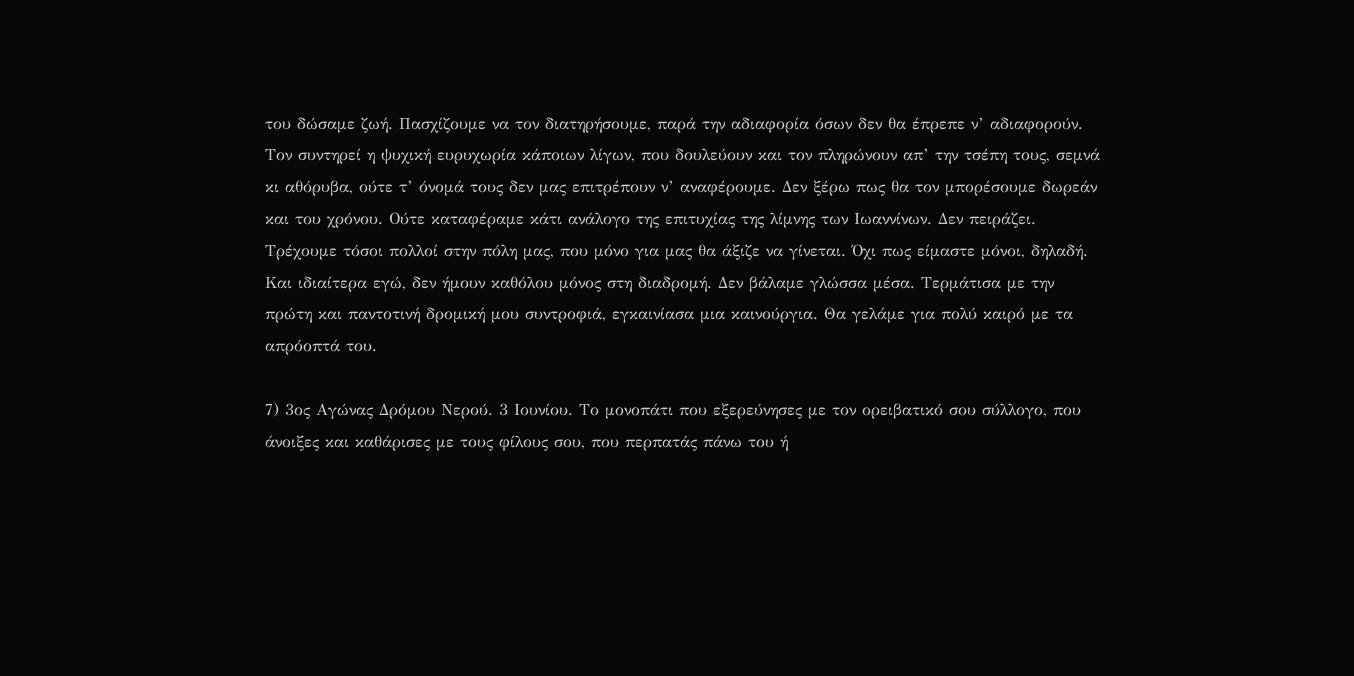του δώσαμε ζωή. Πασχίζουμε να τον διατηρήσουμε, παρά την αδιαφορία όσων δεν θα έπρεπε ν’ αδιαφορούν. Τον συντηρεί η ψυχική ευρυχωρία κάποιων λίγων, που δουλεύουν και τον πληρώνουν απ’ την τσέπη τους, σεμνά κι αθόρυβα, ούτε τ’ όνομά τους δεν μας επιτρέπουν ν’ αναφέρουμε. Δεν ξέρω πως θα τον μπορέσουμε δωρεάν και του χρόνου. Ούτε καταφέραμε κάτι ανάλογο της επιτυχίας της λίμνης των Ιωαννίνων. Δεν πειράζει. Τρέχουμε τόσοι πολλοί στην πόλη μας, που μόνο για μας θα άξιζε να γίνεται. Όχι πως είμαστε μόνοι, δηλαδή. Και ιδιαίτερα εγώ, δεν ήμουν καθόλου μόνος στη διαδρομή. Δεν βάλαμε γλώσσα μέσα. Τερμάτισα με την πρώτη και παντοτινή δρομική μου συντροφιά, εγκαινίασα μια καινούργια. Θα γελάμε για πολύ καιρό με τα απρόοπτά του.

7) 3ος Αγώνας Δρόμου Νερού. 3 Ιουνίου. Το μονοπάτι που εξερεύνησες με τον ορειβατικό σου σύλλογο, που άνοιξες και καθάρισες με τους φίλους σου, που περπατάς πάνω του ή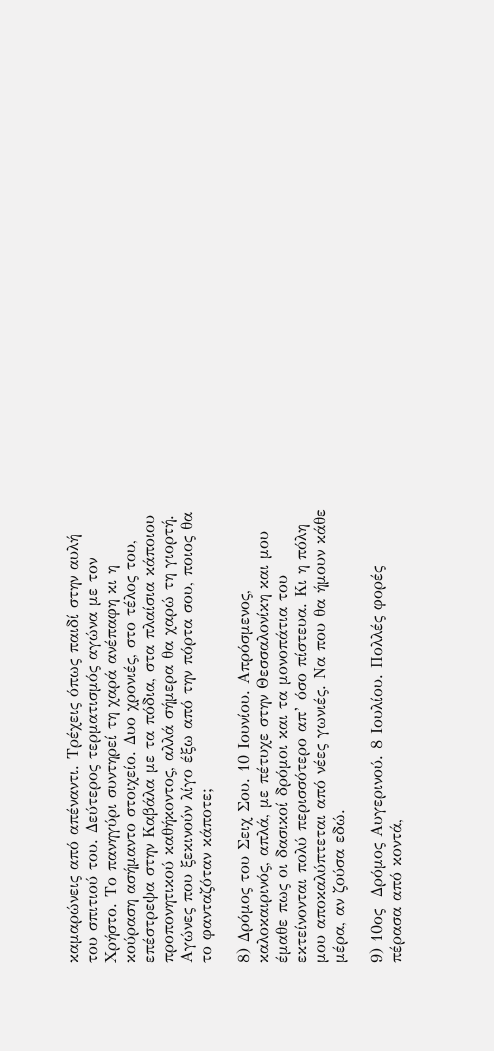καμαρώνεις από απέναντι. Τρέχεις όπως παιδί στην αυλή του σπιτιού του. Δεύτερος τερματισμός αγώνα με τον Χρήστο. Το πανηγύρι συντηρεί τη χαρά ανέπαφη κι η κούραση ασήμαντο στοιχείο. Δυο χρονιές, στο τέλος του, επέστρεψα στην Καβάλα με τα πόδια, στα πλαίσια κάποιου προπονητικού καθήκοντος, αλλά σήμερα θα χαρώ τη γιορτή. Αγώνες που ξεκινούν λίγο έξω από την πόρτα σου, ποιος θα το φανταζόταν κάποτε;

8) Δρόμος του Σειχ Σου. 10 Ιουνίου. Απρόσμενος, καλοκαιρινός, απλά, με πέτυχε στην Θεσσαλονίκη και μου έμαθε πως οι δασικοί δρόμοι και τα μονοπάτια του εκτείνονται πολύ περισσότερο απ’ όσο πίστευα. Κι η πόλη μου αποκαλύπτεται από νέες γωνιές. Να που θα ήμουν κάθε μέρα, αν ζούσα εδώ.

9) 10ος  Δρόμος Αυγερινού. 8 Ιουλίου. Πολλές φορές πέρασα από κοντά,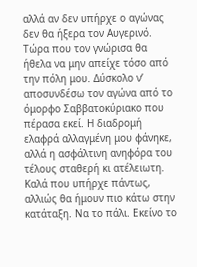αλλά αν δεν υπήρχε ο αγώνας δεν θα ήξερα τον Αυγερινό. Τώρα που τον γνώρισα θα ήθελα να μην απείχε τόσο από την πόλη μου. Δύσκολο ν’ αποσυνδέσω τον αγώνα από το όμορφο Σαββατοκύριακο που πέρασα εκεί. Η διαδρομή ελαφρά αλλαγμένη μου φάνηκε, αλλά η ασφάλτινη ανηφόρα του τέλους σταθερή κι ατέλειωτη. Καλά που υπήρχε πάντως, αλλιώς θα ήμουν πιο κάτω στην κατάταξη. Να το πάλι. Εκείνο το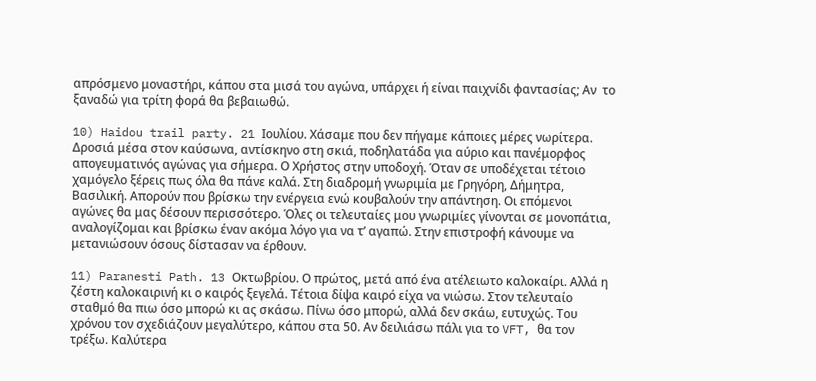απρόσμενο μοναστήρι, κάπου στα μισά του αγώνα, υπάρχει ή είναι παιχνίδι φαντασίας; Αν  το ξαναδώ για τρίτη φορά θα βεβαιωθώ.

10) Haidou trail party. 21 Ιουλίου. Χάσαμε που δεν πήγαμε κάποιες μέρες νωρίτερα. Δροσιά μέσα στον καύσωνα, αντίσκηνο στη σκιά, ποδηλατάδα για αύριο και πανέμορφος απογευματινός αγώνας για σήμερα. Ο Χρήστος στην υποδοχή. Όταν σε υποδέχεται τέτοιο χαμόγελο ξέρεις πως όλα θα πάνε καλά. Στη διαδρομή γνωριμία με Γρηγόρη, Δήμητρα, Βασιλική. Απορούν που βρίσκω την ενέργεια ενώ κουβαλούν την απάντηση. Οι επόμενοι αγώνες θα μας δέσουν περισσότερο. Όλες οι τελευταίες μου γνωριμίες γίνονται σε μονοπάτια, αναλογίζομαι και βρίσκω έναν ακόμα λόγο για να τ’ αγαπώ. Στην επιστροφή κάνουμε να μετανιώσουν όσους δίστασαν να έρθουν.

11) Paranesti Path. 13 Οκτωβρίου. Ο πρώτος, μετά από ένα ατέλειωτο καλοκαίρι. Αλλά η ζέστη καλοκαιρινή κι ο καιρός ξεγελά. Τέτοια δίψα καιρό είχα να νιώσω. Στον τελευταίο σταθμό θα πιω όσο μπορώ κι ας σκάσω. Πίνω όσο μπορώ, αλλά δεν σκάω, ευτυχώς. Του χρόνου τον σχεδιάζουν μεγαλύτερο, κάπου στα 50. Αν δειλιάσω πάλι για το VFT, θα τον τρέξω. Καλύτερα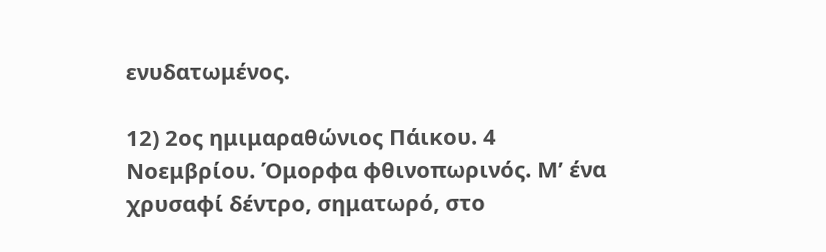ενυδατωμένος.

12) 2ος ημιμαραθώνιος Πάικου. 4 Νοεμβρίου. Όμορφα φθινοπωρινός. Μ’ ένα χρυσαφί δέντρο, σηματωρό, στο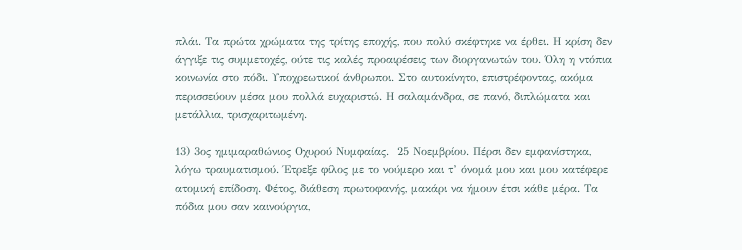πλάι. Τα πρώτα χρώματα της τρίτης εποχής, που πολύ σκέφτηκε να έρθει. Η κρίση δεν άγγιξε τις συμμετοχές, ούτε τις καλές προαιρέσεις των διοργανωτών του. Όλη η ντόπια κοινωνία στο πόδι. Υποχρεωτικοί άνθρωποι. Στο αυτοκίνητο, επιστρέφοντας, ακόμα περισσεύουν μέσα μου πολλά ευχαριστώ. Η σαλαμάνδρα, σε πανό, διπλώματα και μετάλλια, τρισχαριτωμένη.

13) 3ος ημιμαραθώνιος Οχυρού Νυμφαίας.  25 Νοεμβρίου. Πέρσι δεν εμφανίστηκα, λόγω τραυματισμού. Έτρεξε φίλος με το νούμερο και τ’ όνομά μου και μου κατέφερε ατομική επίδοση. Φέτος, διάθεση πρωτοφανής, μακάρι να ήμουν έτσι κάθε μέρα. Τα πόδια μου σαν καινούργια,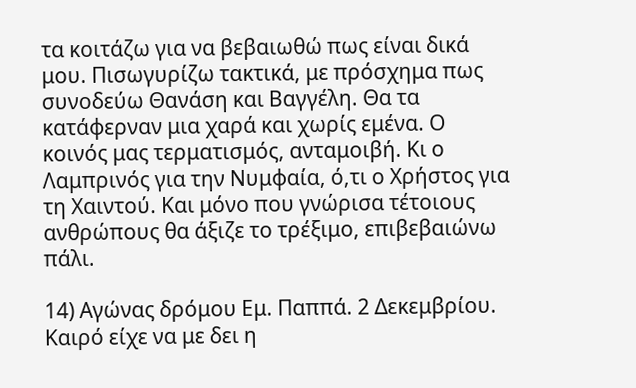τα κοιτάζω για να βεβαιωθώ πως είναι δικά μου. Πισωγυρίζω τακτικά, με πρόσχημα πως συνοδεύω Θανάση και Βαγγέλη. Θα τα κατάφερναν μια χαρά και χωρίς εμένα. Ο κοινός μας τερματισμός, ανταμοιβή. Κι ο Λαμπρινός για την Νυμφαία, ό,τι ο Χρήστος για τη Χαιντού. Και μόνο που γνώρισα τέτοιους ανθρώπους θα άξιζε το τρέξιμο, επιβεβαιώνω πάλι.

14) Αγώνας δρόμου Εμ. Παππά. 2 Δεκεμβρίου. Καιρό είχε να με δει η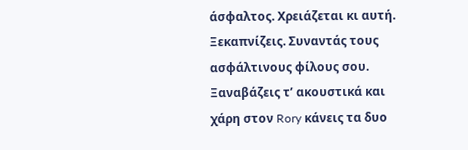άσφαλτος. Χρειάζεται κι αυτή. Ξεκαπνίζεις. Συναντάς τους ασφάλτινους φίλους σου. Ξαναβάζεις τ’ ακουστικά και χάρη στον Rory κάνεις τα δυο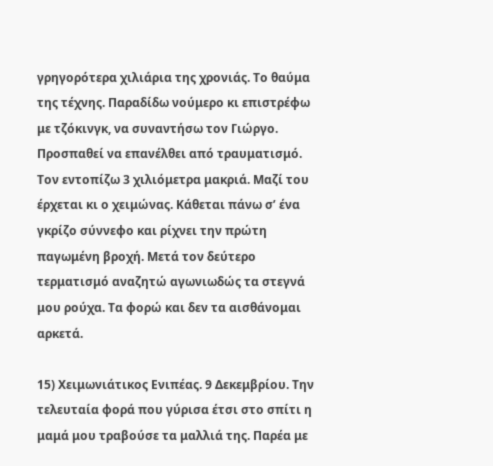γρηγορότερα χιλιάρια της χρονιάς. Το θαύμα της τέχνης. Παραδίδω νούμερο κι επιστρέφω με τζόκινγκ, να συναντήσω τον Γιώργο. Προσπαθεί να επανέλθει από τραυματισμό. Τον εντοπίζω 3 χιλιόμετρα μακριά. Μαζί του έρχεται κι ο χειμώνας. Κάθεται πάνω σ’ ένα γκρίζο σύννεφο και ρίχνει την πρώτη παγωμένη βροχή. Μετά τον δεύτερο τερματισμό αναζητώ αγωνιωδώς τα στεγνά μου ρούχα. Τα φορώ και δεν τα αισθάνομαι αρκετά.

15) Χειμωνιάτικος Ενιπέας. 9 Δεκεμβρίου. Την τελευταία φορά που γύρισα έτσι στο σπίτι η μαμά μου τραβούσε τα μαλλιά της. Παρέα με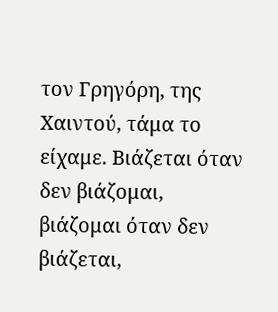τον Γρηγόρη, της Χαιντού, τάμα το είχαμε. Βιάζεται όταν δεν βιάζομαι, βιάζομαι όταν δεν βιάζεται,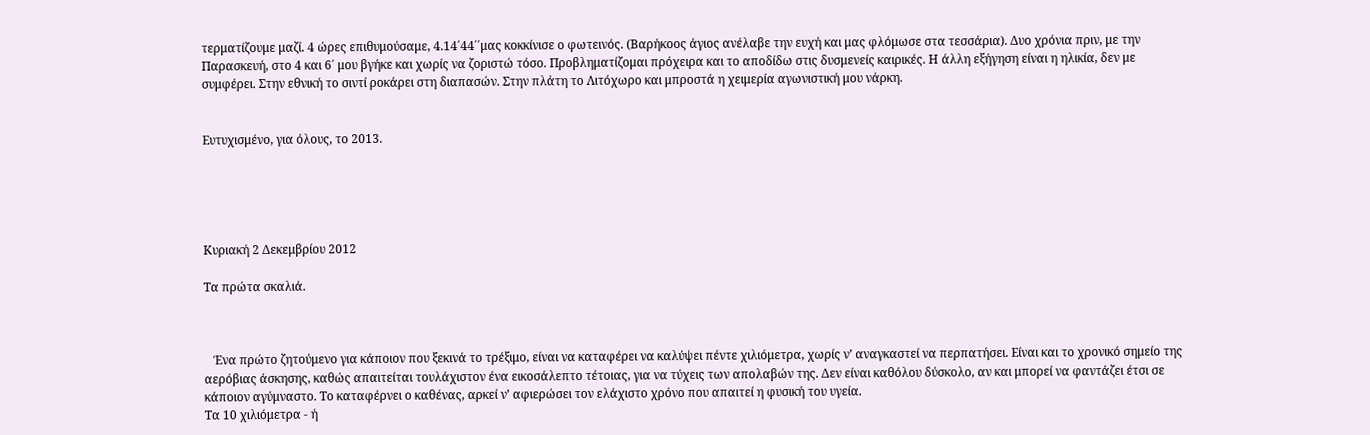τερματίζουμε μαζί. 4 ώρες επιθυμούσαμε, 4.14΄44΄΄μας κοκκίνισε ο φωτεινός. (Βαρήκοος άγιος ανέλαβε την ευχή και μας φλόμωσε στα τεσσάρια). Δυο χρόνια πριν, με την Παρασκευή, στο 4 και 6΄ μου βγήκε και χωρίς να ζοριστώ τόσο. Προβληματίζομαι πρόχειρα και το αποδίδω στις δυσμενείς καιρικές. Η άλλη εξήγηση είναι η ηλικία, δεν με συμφέρει. Στην εθνική το σιντί ροκάρει στη διαπασών. Στην πλάτη το Λιτόχωρο και μπροστά η χειμερία αγωνιστική μου νάρκη.


Ευτυχισμένο, για όλους, το 2013.





Κυριακή 2 Δεκεμβρίου 2012

Τα πρώτα σκαλιά.



   Ένα πρώτο ζητούμενο για κάποιον που ξεκινά το τρέξιμο, είναι να καταφέρει να καλύψει πέντε χιλιόμετρα, χωρίς ν’ αναγκαστεί να περπατήσει. Είναι και το χρονικό σημείο της αερόβιας άσκησης, καθώς απαιτείται τουλάχιστον ένα εικοσάλεπτο τέτοιας, για να τύχεις των απολαβών της. Δεν είναι καθόλου δύσκολο, αν και μπορεί να φαντάζει έτσι σε κάποιον αγύμναστο. Το καταφέρνει ο καθένας, αρκεί ν’ αφιερώσει τον ελάχιστο χρόνο που απαιτεί η φυσική του υγεία.
Τα 10 χιλιόμετρα - ή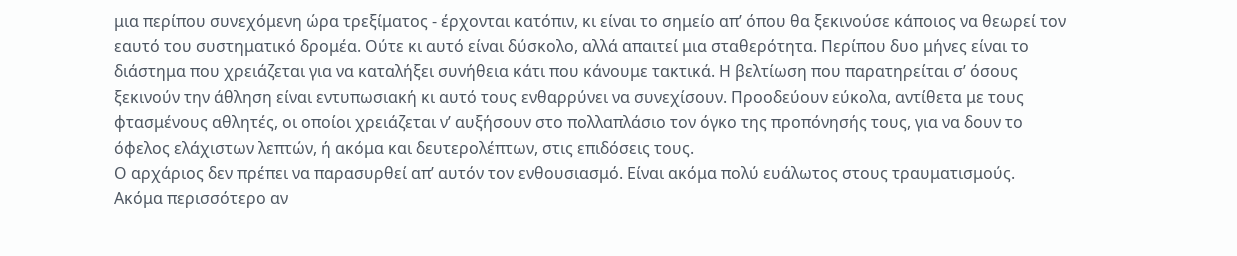μια περίπου συνεχόμενη ώρα τρεξίματος - έρχονται κατόπιν, κι είναι το σημείο απ’ όπου θα ξεκινούσε κάποιος να θεωρεί τον εαυτό του συστηματικό δρομέα. Ούτε κι αυτό είναι δύσκολο, αλλά απαιτεί μια σταθερότητα. Περίπου δυο μήνες είναι το διάστημα που χρειάζεται για να καταλήξει συνήθεια κάτι που κάνουμε τακτικά. Η βελτίωση που παρατηρείται σ’ όσους ξεκινούν την άθληση είναι εντυπωσιακή κι αυτό τους ενθαρρύνει να συνεχίσουν. Προοδεύουν εύκολα, αντίθετα με τους φτασμένους αθλητές, οι οποίοι χρειάζεται ν’ αυξήσουν στο πολλαπλάσιο τον όγκο της προπόνησής τους, για να δουν το όφελος ελάχιστων λεπτών, ή ακόμα και δευτερολέπτων, στις επιδόσεις τους.
Ο αρχάριος δεν πρέπει να παρασυρθεί απ’ αυτόν τον ενθουσιασμό. Είναι ακόμα πολύ ευάλωτος στους τραυματισμούς. Ακόμα περισσότερο αν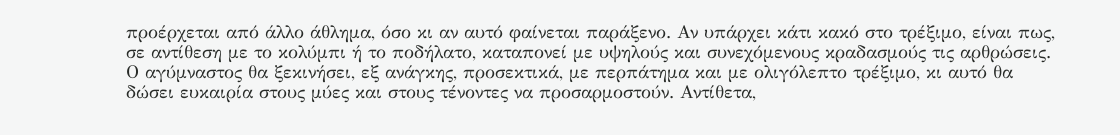προέρχεται από άλλο άθλημα, όσο κι αν αυτό φαίνεται παράξενο. Αν υπάρχει κάτι κακό στο τρέξιμο, είναι πως, σε αντίθεση με το κολύμπι ή το ποδήλατο, καταπονεί με υψηλούς και συνεχόμενους κραδασμούς τις αρθρώσεις. Ο αγύμναστος θα ξεκινήσει, εξ ανάγκης, προσεκτικά, με περπάτημα και με ολιγόλεπτο τρέξιμο, κι αυτό θα δώσει ευκαιρία στους μύες και στους τένοντες να προσαρμοστούν. Αντίθετα,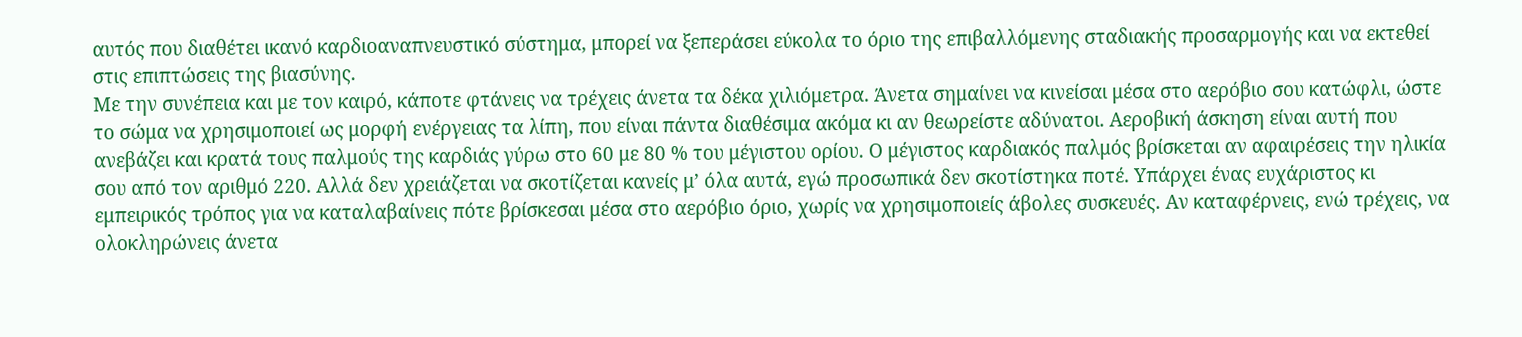αυτός που διαθέτει ικανό καρδιοαναπνευστικό σύστημα, μπορεί να ξεπεράσει εύκολα το όριο της επιβαλλόμενης σταδιακής προσαρμογής και να εκτεθεί στις επιπτώσεις της βιασύνης.
Με την συνέπεια και με τον καιρό, κάποτε φτάνεις να τρέχεις άνετα τα δέκα χιλιόμετρα. Άνετα σημαίνει να κινείσαι μέσα στο αερόβιο σου κατώφλι, ώστε το σώμα να χρησιμοποιεί ως μορφή ενέργειας τα λίπη, που είναι πάντα διαθέσιμα ακόμα κι αν θεωρείστε αδύνατοι. Αεροβική άσκηση είναι αυτή που ανεβάζει και κρατά τους παλμούς της καρδιάς γύρω στο 60 με 80 % του μέγιστου ορίου. Ο μέγιστος καρδιακός παλμός βρίσκεται αν αφαιρέσεις την ηλικία σου από τον αριθμό 220. Αλλά δεν χρειάζεται να σκοτίζεται κανείς μ’ όλα αυτά, εγώ προσωπικά δεν σκοτίστηκα ποτέ. Υπάρχει ένας ευχάριστος κι εμπειρικός τρόπος για να καταλαβαίνεις πότε βρίσκεσαι μέσα στο αερόβιο όριο, χωρίς να χρησιμοποιείς άβολες συσκευές. Αν καταφέρνεις, ενώ τρέχεις, να ολοκληρώνεις άνετα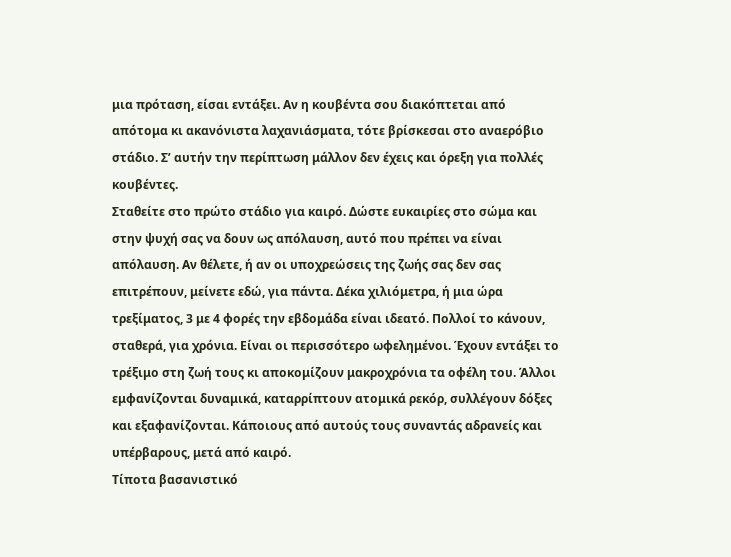μια πρόταση, είσαι εντάξει. Αν η κουβέντα σου διακόπτεται από απότομα κι ακανόνιστα λαχανιάσματα, τότε βρίσκεσαι στο αναερόβιο στάδιο. Σ’ αυτήν την περίπτωση μάλλον δεν έχεις και όρεξη για πολλές κουβέντες.
Σταθείτε στο πρώτο στάδιο για καιρό. Δώστε ευκαιρίες στο σώμα και στην ψυχή σας να δουν ως απόλαυση, αυτό που πρέπει να είναι απόλαυση. Αν θέλετε, ή αν οι υποχρεώσεις της ζωής σας δεν σας επιτρέπουν, μείνετε εδώ, για πάντα. Δέκα χιλιόμετρα, ή μια ώρα τρεξίματος, 3 με 4 φορές την εβδομάδα είναι ιδεατό. Πολλοί το κάνουν, σταθερά, για χρόνια. Είναι οι περισσότερο ωφελημένοι. Έχουν εντάξει το τρέξιμο στη ζωή τους κι αποκομίζουν μακροχρόνια τα οφέλη του. Άλλοι εμφανίζονται δυναμικά, καταρρίπτουν ατομικά ρεκόρ, συλλέγουν δόξες και εξαφανίζονται. Κάποιους από αυτούς τους συναντάς αδρανείς και υπέρβαρους, μετά από καιρό.
Τίποτα βασανιστικό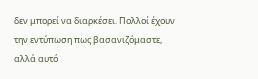δεν μπορεί να διαρκέσει. Πολλοί έχουν την εντύπωση πως βασανιζόμαστε, αλλά αυτό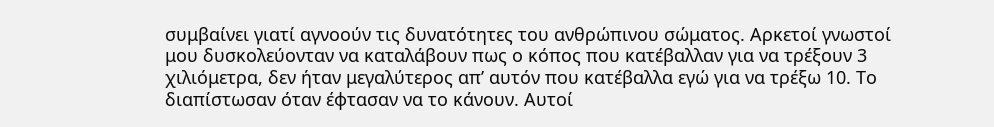συμβαίνει γιατί αγνοούν τις δυνατότητες του ανθρώπινου σώματος. Αρκετοί γνωστοί μου δυσκολεύονταν να καταλάβουν πως ο κόπος που κατέβαλλαν για να τρέξουν 3 χιλιόμετρα, δεν ήταν μεγαλύτερος απ’ αυτόν που κατέβαλλα εγώ για να τρέξω 10. Το διαπίστωσαν όταν έφτασαν να το κάνουν. Αυτοί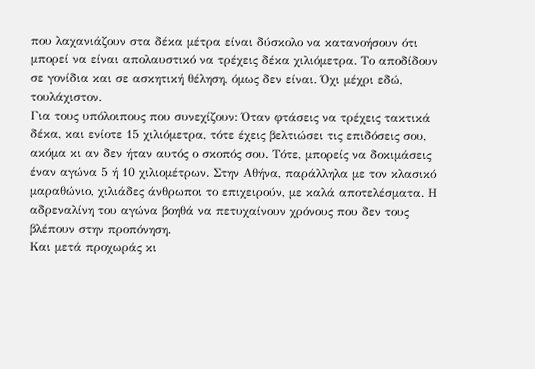που λαχανιάζουν στα δέκα μέτρα είναι δύσκολο να κατανοήσουν ότι μπορεί να είναι απολαυστικό να τρέχεις δέκα χιλιόμετρα. Το αποδίδουν σε γονίδια και σε ασκητική θέληση, όμως δεν είναι. Όχι μέχρι εδώ, τουλάχιστον.
Για τους υπόλοιπους που συνεχίζουν: Όταν φτάσεις να τρέχεις τακτικά δέκα, και ενίοτε 15 χιλιόμετρα, τότε έχεις βελτιώσει τις επιδόσεις σου, ακόμα κι αν δεν ήταν αυτός ο σκοπός σου. Τότε, μπορείς να δοκιμάσεις έναν αγώνα 5 ή 10 χιλιομέτρων. Στην Αθήνα, παράλληλα με τον κλασικό μαραθώνιο, χιλιάδες άνθρωποι το επιχειρούν, με καλά αποτελέσματα. Η αδρεναλίνη του αγώνα βοηθά να πετυχαίνουν χρόνους που δεν τους βλέπουν στην προπόνηση.
Και μετά προχωράς κι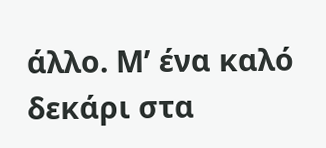άλλο. Μ’ ένα καλό δεκάρι στα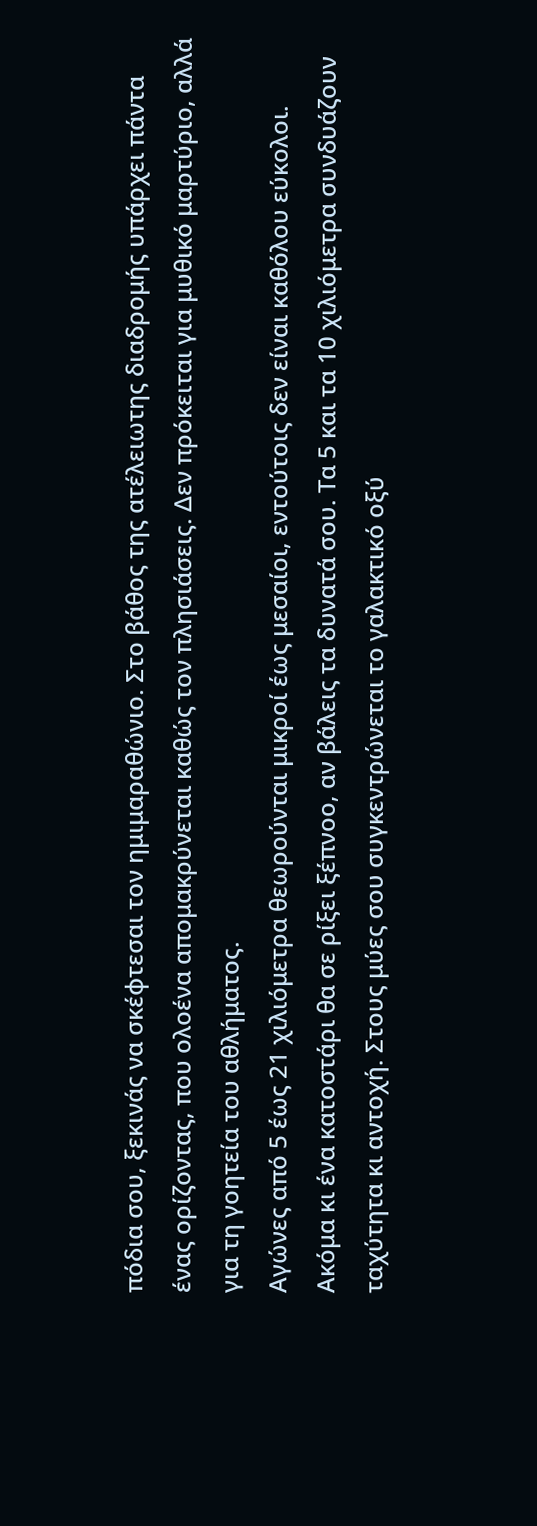πόδια σου, ξεκινάς να σκέφτεσαι τον ημιμαραθώνιο. Στο βάθος της ατέλειωτης διαδρομής υπάρχει πάντα ένας ορίζοντας, που ολοένα απομακρύνεται καθώς τον πλησιάσεις. Δεν πρόκειται για μυθικό μαρτύριο, αλλά για τη γοητεία του αθλήματος.
Αγώνες από 5 έως 21 χιλιόμετρα θεωρούνται μικροί έως μεσαίοι, εντούτοις δεν είναι καθόλου εύκολοι. Ακόμα κι ένα κατοστάρι θα σε ρίξει ξέπνοο, αν βάλεις τα δυνατά σου. Τα 5 και τα 10 χιλιόμετρα συνδυάζουν ταχύτητα κι αντοχή. Στους μύες σου συγκεντρώνεται το γαλακτικό οξύ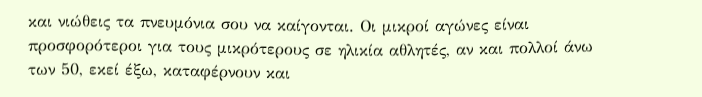και νιώθεις τα πνευμόνια σου να καίγονται. Οι μικροί αγώνες είναι προσφορότεροι για τους μικρότερους σε ηλικία αθλητές, αν και πολλοί άνω των 50, εκεί έξω, καταφέρνουν και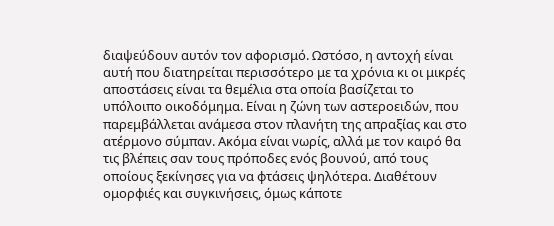διαψεύδουν αυτόν τον αφορισμό. Ωστόσο, η αντοχή είναι αυτή που διατηρείται περισσότερο με τα χρόνια κι οι μικρές αποστάσεις είναι τα θεμέλια στα οποία βασίζεται το υπόλοιπο οικοδόμημα. Είναι η ζώνη των αστεροειδών, που παρεμβάλλεται ανάμεσα στον πλανήτη της απραξίας και στο ατέρμονο σύμπαν. Ακόμα είναι νωρίς, αλλά με τον καιρό θα τις βλέπεις σαν τους πρόποδες ενός βουνού, από τους οποίους ξεκίνησες για να φτάσεις ψηλότερα. Διαθέτουν ομορφιές και συγκινήσεις, όμως κάποτε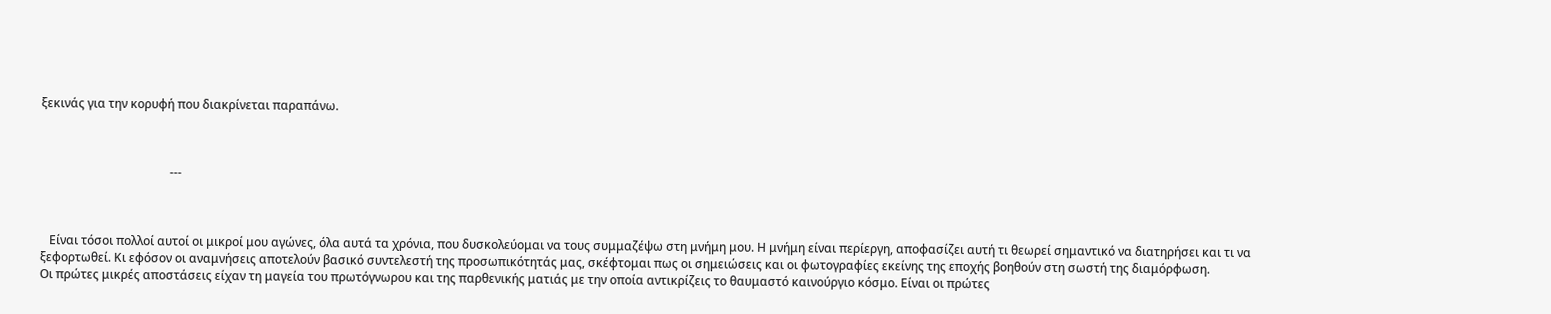ξεκινάς για την κορυφή που διακρίνεται παραπάνω.



                                           ---



   Είναι τόσοι πολλοί αυτοί οι μικροί μου αγώνες, όλα αυτά τα χρόνια, που δυσκολεύομαι να τους συμμαζέψω στη μνήμη μου. Η μνήμη είναι περίεργη, αποφασίζει αυτή τι θεωρεί σημαντικό να διατηρήσει και τι να ξεφορτωθεί. Κι εφόσον οι αναμνήσεις αποτελούν βασικό συντελεστή της προσωπικότητάς μας, σκέφτομαι πως οι σημειώσεις και οι φωτογραφίες εκείνης της εποχής βοηθούν στη σωστή της διαμόρφωση.
Οι πρώτες μικρές αποστάσεις είχαν τη μαγεία του πρωτόγνωρου και της παρθενικής ματιάς με την οποία αντικρίζεις το θαυμαστό καινούργιο κόσμο. Είναι οι πρώτες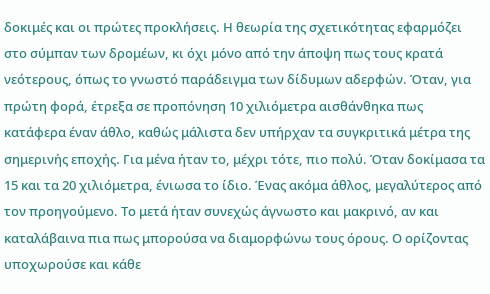δοκιμές και οι πρώτες προκλήσεις. Η θεωρία της σχετικότητας εφαρμόζει στο σύμπαν των δρομέων, κι όχι μόνο από την άποψη πως τους κρατά νεότερους, όπως το γνωστό παράδειγμα των δίδυμων αδερφών. Όταν, για πρώτη φορά, έτρεξα σε προπόνηση 10 χιλιόμετρα αισθάνθηκα πως κατάφερα έναν άθλο, καθώς μάλιστα δεν υπήρχαν τα συγκριτικά μέτρα της σημερινής εποχής. Για μένα ήταν το, μέχρι τότε, πιο πολύ. Όταν δοκίμασα τα 15 και τα 20 χιλιόμετρα, ένιωσα το ίδιο. Ένας ακόμα άθλος, μεγαλύτερος από τον προηγούμενο. Το μετά ήταν συνεχώς άγνωστο και μακρινό, αν και καταλάβαινα πια πως μπορούσα να διαμορφώνω τους όρους. Ο ορίζοντας υποχωρούσε και κάθε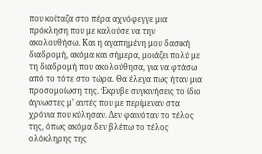που κοίταζα στο πέρα αχνόφεγγε μια πρόκληση που με καλούσε να την ακολουθήσω. Και η αγαπημένη μου δασική διαδρομή, ακόμα και σήμερα, μοιάζει πολύ με τη διαδρομή που ακολούθησα, για να φτάσω από το τότε στο τώρα. Θα έλεγα πως ήταν μια προσομοίωση της. Έκρυβε συγκινήσεις το ίδιο άγνωστες μ’ αυτές που με περίμεναν στα χρόνια που κύλησαν. Δεν φαινόταν το τέλος της, όπως ακόμα δεν βλέπω το τέλος ολόκληρης της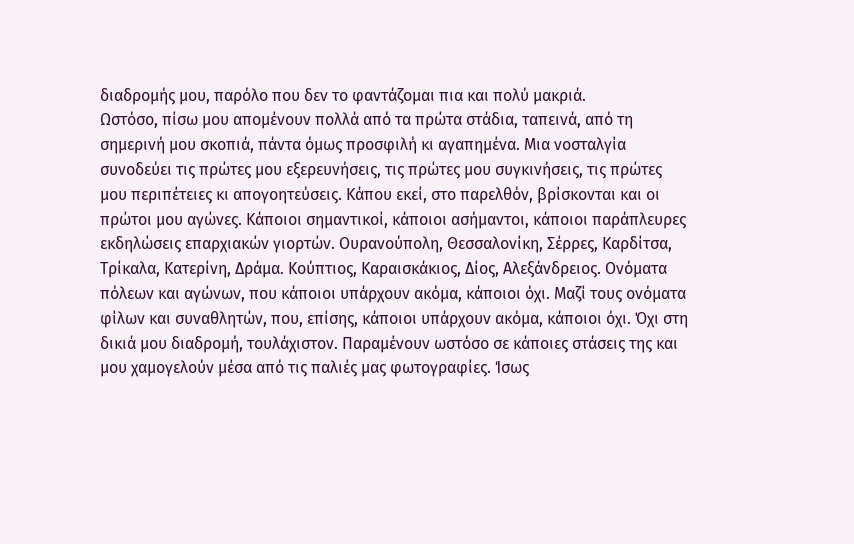διαδρομής μου, παρόλο που δεν το φαντάζομαι πια και πολύ μακριά.
Ωστόσο, πίσω μου απομένουν πολλά από τα πρώτα στάδια, ταπεινά, από τη σημερινή μου σκοπιά, πάντα όμως προσφιλή κι αγαπημένα. Μια νοσταλγία συνοδεύει τις πρώτες μου εξερευνήσεις, τις πρώτες μου συγκινήσεις, τις πρώτες μου περιπέτειες κι απογοητεύσεις. Κάπου εκεί, στο παρελθόν, βρίσκονται και οι πρώτοι μου αγώνες. Κάποιοι σημαντικοί, κάποιοι ασήμαντοι, κάποιοι παράπλευρες εκδηλώσεις επαρχιακών γιορτών. Ουρανούπολη, Θεσσαλονίκη, Σέρρες, Καρδίτσα, Τρίκαλα, Κατερίνη, Δράμα. Κούπτιος, Καραισκάκιος, Δίος, Αλεξάνδρειος. Ονόματα πόλεων και αγώνων, που κάποιοι υπάρχουν ακόμα, κάποιοι όχι. Μαζί τους ονόματα φίλων και συναθλητών, που, επίσης, κάποιοι υπάρχουν ακόμα, κάποιοι όχι. Όχι στη δικιά μου διαδρομή, τουλάχιστον. Παραμένουν ωστόσο σε κάποιες στάσεις της και μου χαμογελούν μέσα από τις παλιές μας φωτογραφίες. Ίσως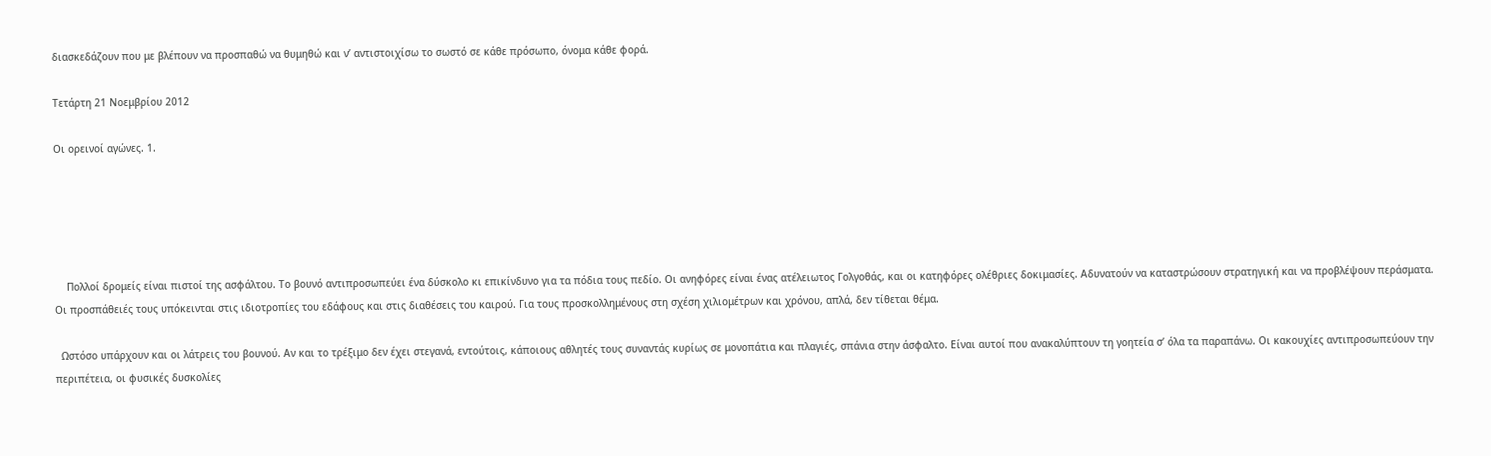διασκεδάζουν που με βλέπουν να προσπαθώ να θυμηθώ και ν’ αντιστοιχίσω το σωστό σε κάθε πρόσωπο, όνομα κάθε φορά.

Τετάρτη 21 Νοεμβρίου 2012

Οι ορεινοί αγώνες. 1.





    Πολλοί δρομείς είναι πιστοί της ασφάλτου. Το βουνό αντιπροσωπεύει ένα δύσκολο κι επικίνδυνο για τα πόδια τους πεδίο. Οι ανηφόρες είναι ένας ατέλειωτος Γολγοθάς, και οι κατηφόρες ολέθριες δοκιμασίες. Αδυνατούν να καταστρώσουν στρατηγική και να προβλέψουν περάσματα. Οι προσπάθειές τους υπόκεινται στις ιδιοτροπίες του εδάφους και στις διαθέσεις του καιρού. Για τους προσκολλημένους στη σχέση χιλιομέτρων και χρόνου, απλά, δεν τίθεται θέμα.

  Ωστόσο υπάρχουν και οι λάτρεις του βουνού. Αν και το τρέξιμο δεν έχει στεγανά, εντούτοις, κάποιους αθλητές τους συναντάς κυρίως σε μονοπάτια και πλαγιές, σπάνια στην άσφαλτο. Είναι αυτοί που ανακαλύπτουν τη γοητεία σ’ όλα τα παραπάνω. Οι κακουχίες αντιπροσωπεύουν την περιπέτεια, οι φυσικές δυσκολίες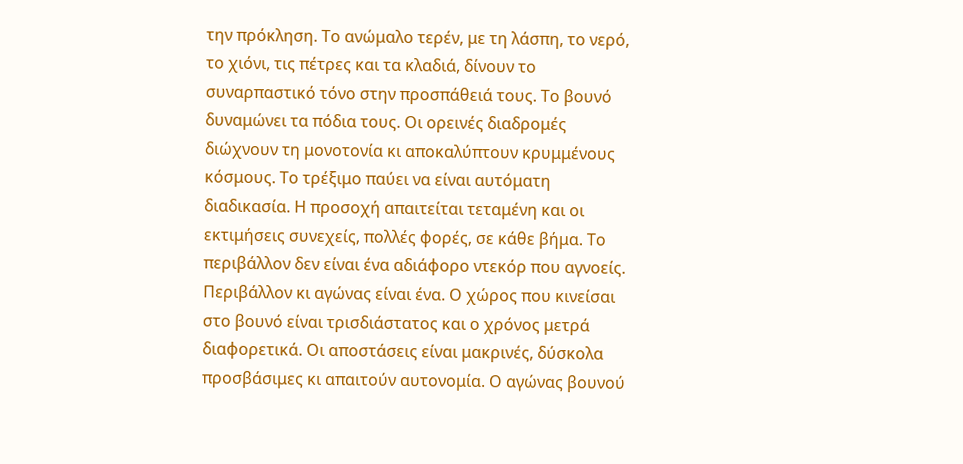την πρόκληση. Το ανώμαλο τερέν, με τη λάσπη, το νερό, το χιόνι, τις πέτρες και τα κλαδιά, δίνουν το συναρπαστικό τόνο στην προσπάθειά τους. Το βουνό δυναμώνει τα πόδια τους. Οι ορεινές διαδρομές διώχνουν τη μονοτονία κι αποκαλύπτουν κρυμμένους κόσμους. Το τρέξιμο παύει να είναι αυτόματη διαδικασία. Η προσοχή απαιτείται τεταμένη και οι εκτιμήσεις συνεχείς, πολλές φορές, σε κάθε βήμα. Το περιβάλλον δεν είναι ένα αδιάφορο ντεκόρ που αγνοείς. Περιβάλλον κι αγώνας είναι ένα. Ο χώρος που κινείσαι στο βουνό είναι τρισδιάστατος και ο χρόνος μετρά διαφορετικά. Οι αποστάσεις είναι μακρινές, δύσκολα προσβάσιμες κι απαιτούν αυτονομία. Ο αγώνας βουνού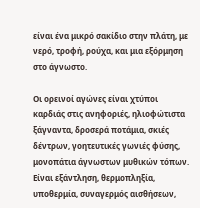είναι ένα μικρό σακίδιο στην πλάτη, με νερό, τροφή, ρούχα, και μια εξόρμηση στο άγνωστο.

Οι ορεινοί αγώνες είναι χτύποι καρδιάς στις ανηφοριές, ηλιοφώτιστα ξάγναντα, δροσερά ποτάμια, σκιές δέντρων, γοητευτικές γωνιές φύσης, μονοπάτια άγνωστων μυθικών τόπων. Είναι εξάντληση, θερμοπληξία, υποθερμία, συναγερμός αισθήσεων,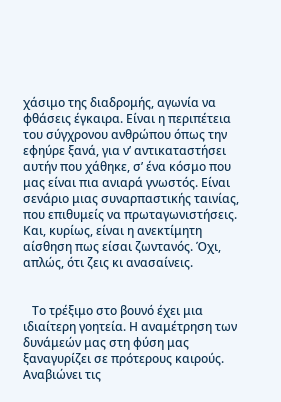χάσιμο της διαδρομής, αγωνία να φθάσεις έγκαιρα. Είναι η περιπέτεια του σύγχρονου ανθρώπου όπως την εφηύρε ξανά, για ν’ αντικαταστήσει αυτήν που χάθηκε, σ’ ένα κόσμο που μας είναι πια ανιαρά γνωστός. Είναι σενάριο μιας συναρπαστικής ταινίας, που επιθυμείς να πρωταγωνιστήσεις. Και, κυρίως, είναι η ανεκτίμητη αίσθηση πως είσαι ζωντανός. Όχι, απλώς, ότι ζεις κι ανασαίνεις.


   Το τρέξιμο στο βουνό έχει μια ιδιαίτερη γοητεία. Η αναμέτρηση των δυνάμεών μας στη φύση μας ξαναγυρίζει σε πρότερους καιρούς. Αναβιώνει τις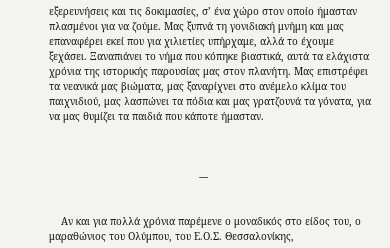εξερευνήσεις και τις δοκιμασίες, σ’ ένα χώρο στον οποίο ήμασταν πλασμένοι για να ζούμε. Μας ξυπνά τη γονιδιακή μνήμη και μας επαναφέρει εκεί που για χιλιετίες υπήρχαμε, αλλά το έχουμε ξεχάσει. Ξαναπιάνει το νήμα που κόπηκε βιαστικά, αυτά τα ελάχιστα χρόνια της ιστορικής παρουσίας μας στον πλανήτη. Μας επιστρέφει τα νεανικά μας βιώματα, μας ξαναρίχνει στο ανέμελο κλίμα του παιχνιδιού, μας λασπώνει τα πόδια και μας γρατζουνά τα γόνατα, για να μας θυμίζει τα παιδιά που κάποτε ήμασταν.



                                                  ---


    Αν και για πολλά χρόνια παρέμενε ο μοναδικός στο είδος του, ο μαραθώνιος του Ολύμπου, του Ε.Ο.Σ. Θεσσαλονίκης,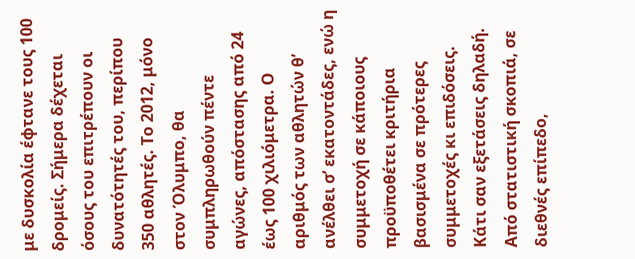με δυσκολία έφτανε τους 100 δρομείς. Σήμερα δέχεται όσους του επιτρέπουν οι δυνατότητές του, περίπου 350 αθλητές. Το 2012, μόνο στον Όλυμπο, θα συμπληρωθούν πέντε αγώνες, απόστασης από 24 έως 100 χιλιόμετρα. Ο αριθμός των αθλητών θ’ ανέλθει σ’ εκατοντάδες, ενώ η συμμετοχή σε κάποιους προϋποθέτει κριτήρια βασισμένα σε πρότερες συμμετοχές κι επιδόσεις. Κάτι σαν εξετάσεις δηλαδή.
Από στατιστική σκοπιά, σε διεθνές επίπεδο,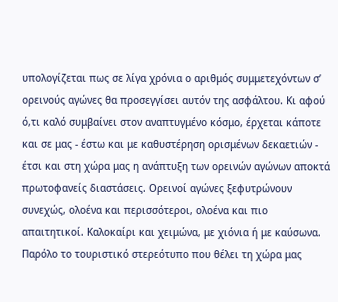υπολογίζεται πως σε λίγα χρόνια ο αριθμός συμμετεχόντων σ’ ορεινούς αγώνες θα προσεγγίσει αυτόν της ασφάλτου. Κι αφού ό,τι καλό συμβαίνει στον αναπτυγμένο κόσμο, έρχεται κάποτε και σε μας - έστω και με καθυστέρηση ορισμένων δεκαετιών - έτσι και στη χώρα μας η ανάπτυξη των ορεινών αγώνων αποκτά πρωτοφανείς διαστάσεις. Ορεινοί αγώνες ξεφυτρώνουν συνεχώς, ολοένα και περισσότεροι, ολοένα και πιο απαιτητικοί. Καλοκαίρι και χειμώνα, με χιόνια ή με καύσωνα. Παρόλο το τουριστικό στερεότυπο που θέλει τη χώρα μας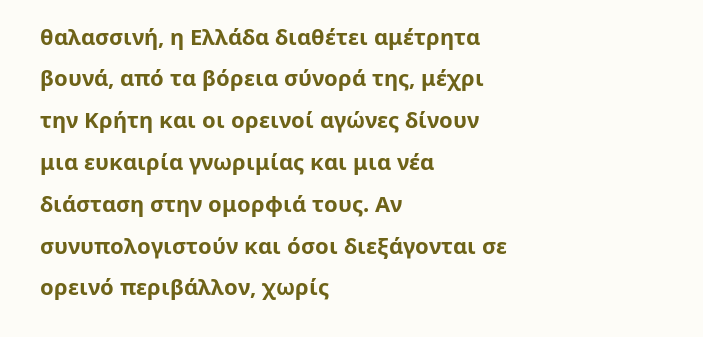θαλασσινή, η Ελλάδα διαθέτει αμέτρητα βουνά, από τα βόρεια σύνορά της, μέχρι την Κρήτη και οι ορεινοί αγώνες δίνουν μια ευκαιρία γνωριμίας και μια νέα διάσταση στην ομορφιά τους. Αν συνυπολογιστούν και όσοι διεξάγονται σε ορεινό περιβάλλον, χωρίς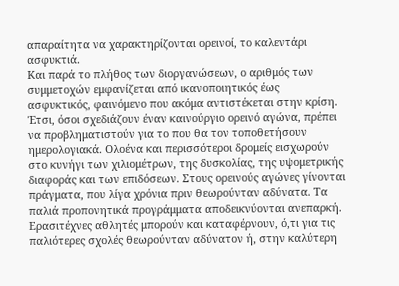απαραίτητα να χαρακτηρίζονται ορεινοί, το καλεντάρι ασφυκτιά.
Και παρά το πλήθος των διοργανώσεων, ο αριθμός των συμμετοχών εμφανίζεται από ικανοποιητικός έως ασφυκτικός, φαινόμενο που ακόμα αντιστέκεται στην κρίση. Έτσι, όσοι σχεδιάζουν έναν καινούργιο ορεινό αγώνα, πρέπει να προβληματιστούν για το που θα τον τοποθετήσουν ημερολογιακά. Ολοένα και περισσότεροι δρομείς εισχωρούν στο κυνήγι των χιλιομέτρων, της δυσκολίας, της υψομετρικής διαφοράς και των επιδόσεων. Στους ορεινούς αγώνες γίνονται πράγματα, που λίγα χρόνια πριν θεωρούνταν αδύνατα. Τα παλιά προπονητικά προγράμματα αποδεικνύονται ανεπαρκή. Ερασιτέχνες αθλητές μπορούν και καταφέρνουν, ό,τι για τις παλιότερες σχολές θεωρούνταν αδύνατον ή, στην καλύτερη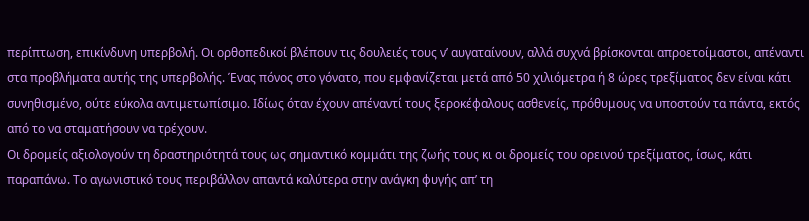περίπτωση, επικίνδυνη υπερβολή. Οι ορθοπεδικοί βλέπουν τις δουλειές τους ν’ αυγαταίνουν, αλλά συχνά βρίσκονται απροετοίμαστοι, απέναντι στα προβλήματα αυτής της υπερβολής. Ένας πόνος στο γόνατο, που εμφανίζεται μετά από 50 χιλιόμετρα ή 8 ώρες τρεξίματος δεν είναι κάτι συνηθισμένο, ούτε εύκολα αντιμετωπίσιμο. Ιδίως όταν έχουν απέναντί τους ξεροκέφαλους ασθενείς, πρόθυμους να υποστούν τα πάντα, εκτός από το να σταματήσουν να τρέχουν.
Οι δρομείς αξιολογούν τη δραστηριότητά τους ως σημαντικό κομμάτι της ζωής τους κι οι δρομείς του ορεινού τρεξίματος, ίσως, κάτι παραπάνω. Το αγωνιστικό τους περιβάλλον απαντά καλύτερα στην ανάγκη φυγής απ’ τη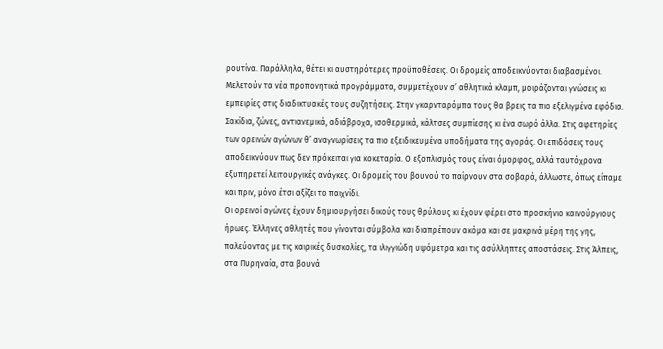ρουτίνα. Παράλληλα, θέτει κι αυστηρότερες προϋποθέσεις. Οι δρομείς αποδεικνύονται διαβασμένοι. Μελετούν τα νέα προπονητικά προγράμματα, συμμετέχουν σ’ αθλητικά κλαμπ, μοιράζονται γνώσεις κι εμπειρίες στις διαδικτυακές τους συζητήσεις. Στην γκαρνταρόμπα τους θα βρεις τα πιο εξελιγμένα εφόδια. Σακίδια, ζώνες, αντιανεμικά, αδιάβροχα, ισοθερμικά, κάλτσες συμπίεσης κι ένα σωρό άλλα. Στις αφετηρίες των ορεινών αγώνων θ’ αναγνωρίσεις τα πιο εξειδικευμένα υποδήματα της αγοράς. Οι επιδόσεις τους αποδεικνύουν πως δεν πρόκειται για κοκεταρία. Ο εξοπλισμός τους είναι όμορφος, αλλά ταυτόχρονα εξυπηρετεί λειτουργικές ανάγκες. Οι δρομείς του βουνού το παίρνουν στα σοβαρά, άλλωστε, όπως είπαμε και πριν, μόνο έτσι αξίζει το παιχνίδι.
Οι ορεινοί αγώνες έχουν δημιουργήσει δικούς τους θρύλους κι έχουν φέρει στο προσκήνιο καινούργιους ήρωες. Έλληνες αθλητές που γίνονται σύμβολα και διαπρέπουν ακόμα και σε μακρινά μέρη της γης, παλεύοντας με τις καιρικές δυσκολίες, τα ιλιγγιώδη υψόμετρα και τις ασύλληπτες αποστάσεις. Στις Άλπεις, στα Πυρηναία, στα βουνά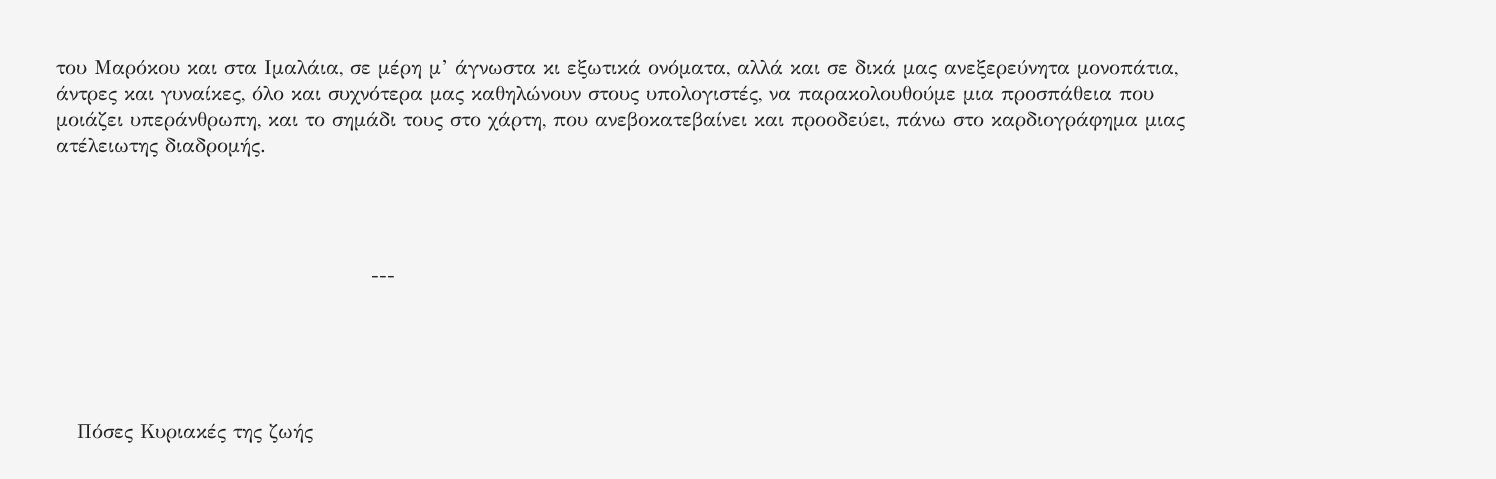του Μαρόκου και στα Ιμαλάια, σε μέρη μ’ άγνωστα κι εξωτικά ονόματα, αλλά και σε δικά μας ανεξερεύνητα μονοπάτια, άντρες και γυναίκες, όλο και συχνότερα μας καθηλώνουν στους υπολογιστές, να παρακολουθούμε μια προσπάθεια που μοιάζει υπεράνθρωπη, και το σημάδι τους στο χάρτη, που ανεβοκατεβαίνει και προοδεύει, πάνω στο καρδιογράφημα μιας ατέλειωτης διαδρομής.




                                             ---





   Πόσες Κυριακές της ζωής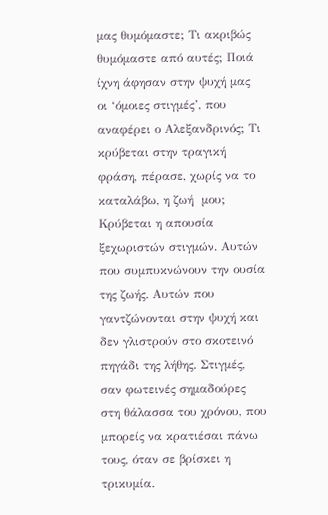μας θυμόμαστε; Τι ακριβώς θυμόμαστε από αυτές; Ποιά ίχνη άφησαν στην ψυχή μας οι ‘όμοιες στιγμές’, που αναφέρει ο Αλεξανδρινός; Τι κρύβεται στην τραγική φράση, πέρασε, χωρίς να το καταλάβω, η ζωή  μου;
Κρύβεται η απουσία ξεχωριστών στιγμών. Αυτών που συμπυκνώνουν την ουσία της ζωής. Αυτών που γαντζώνονται στην ψυχή και δεν γλιστρούν στο σκοτεινό πηγάδι της λήθης. Στιγμές, σαν φωτεινές σημαδούρες στη θάλασσα του χρόνου, που μπορείς να κρατιέσαι πάνω τους, όταν σε βρίσκει η τρικυμία.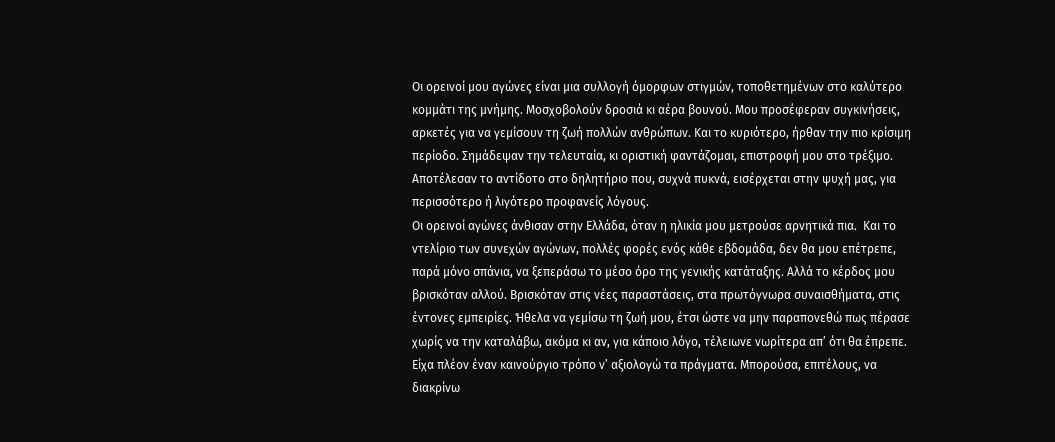Οι ορεινοί μου αγώνες είναι μια συλλογή όμορφων στιγμών, τοποθετημένων στο καλύτερο κομμάτι της μνήμης. Μοσχοβολούν δροσιά κι αέρα βουνού. Μου προσέφεραν συγκινήσεις, αρκετές για να γεμίσουν τη ζωή πολλών ανθρώπων. Και το κυριότερο, ήρθαν την πιο κρίσιμη περίοδο. Σημάδεψαν την τελευταία, κι οριστική φαντάζομαι, επιστροφή μου στο τρέξιμο. Αποτέλεσαν το αντίδοτο στο δηλητήριο που, συχνά πυκνά, εισέρχεται στην ψυχή μας, για περισσότερο ή λιγότερο προφανείς λόγους.
Οι ορεινοί αγώνες άνθισαν στην Ελλάδα, όταν η ηλικία μου μετρούσε αρνητικά πια.  Και το ντελίριο των συνεχών αγώνων, πολλές φορές ενός κάθε εβδομάδα, δεν θα μου επέτρεπε, παρά μόνο σπάνια, να ξεπεράσω το μέσο όρο της γενικής κατάταξης. Αλλά το κέρδος μου βρισκόταν αλλού. Βρισκόταν στις νέες παραστάσεις, στα πρωτόγνωρα συναισθήματα, στις έντονες εμπειρίες. Ήθελα να γεμίσω τη ζωή μου, έτσι ώστε να μην παραπονεθώ πως πέρασε χωρίς να την καταλάβω, ακόμα κι αν, για κάποιο λόγο, τέλειωνε νωρίτερα απ’ ότι θα έπρεπε. Είχα πλέον έναν καινούργιο τρόπο ν’ αξιολογώ τα πράγματα. Μπορούσα, επιτέλους, να διακρίνω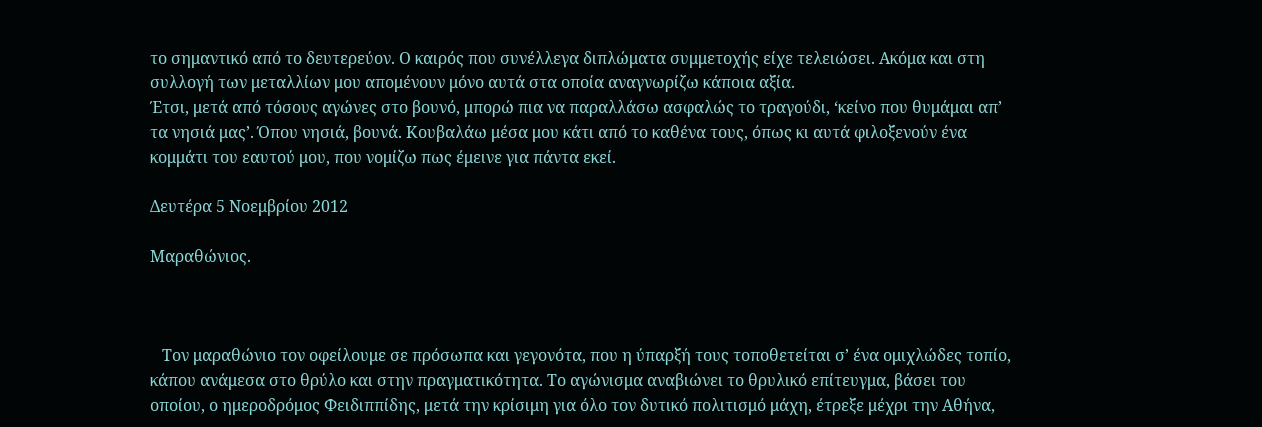το σημαντικό από το δευτερεύον. Ο καιρός που συνέλλεγα διπλώματα συμμετοχής είχε τελειώσει. Ακόμα και στη συλλογή των μεταλλίων μου απομένουν μόνο αυτά στα οποία αναγνωρίζω κάποια αξία.
Έτσι, μετά από τόσους αγώνες στο βουνό, μπορώ πια να παραλλάσω ασφαλώς το τραγούδι, ‘κείνο που θυμάμαι απ’ τα νησιά μας’. Όπου νησιά, βουνά. Κουβαλάω μέσα μου κάτι από το καθένα τους, όπως κι αυτά φιλοξενούν ένα κομμάτι του εαυτού μου, που νομίζω πως έμεινε για πάντα εκεί.

Δευτέρα 5 Νοεμβρίου 2012

Μαραθώνιος.



   Τον μαραθώνιο τον οφείλουμε σε πρόσωπα και γεγονότα, που η ύπαρξή τους τοποθετείται σ’ ένα ομιχλώδες τοπίο, κάπου ανάμεσα στο θρύλο και στην πραγματικότητα. Το αγώνισμα αναβιώνει το θρυλικό επίτευγμα, βάσει του οποίου, ο ημεροδρόμος Φειδιππίδης, μετά την κρίσιμη για όλο τον δυτικό πολιτισμό μάχη, έτρεξε μέχρι την Αθήνα,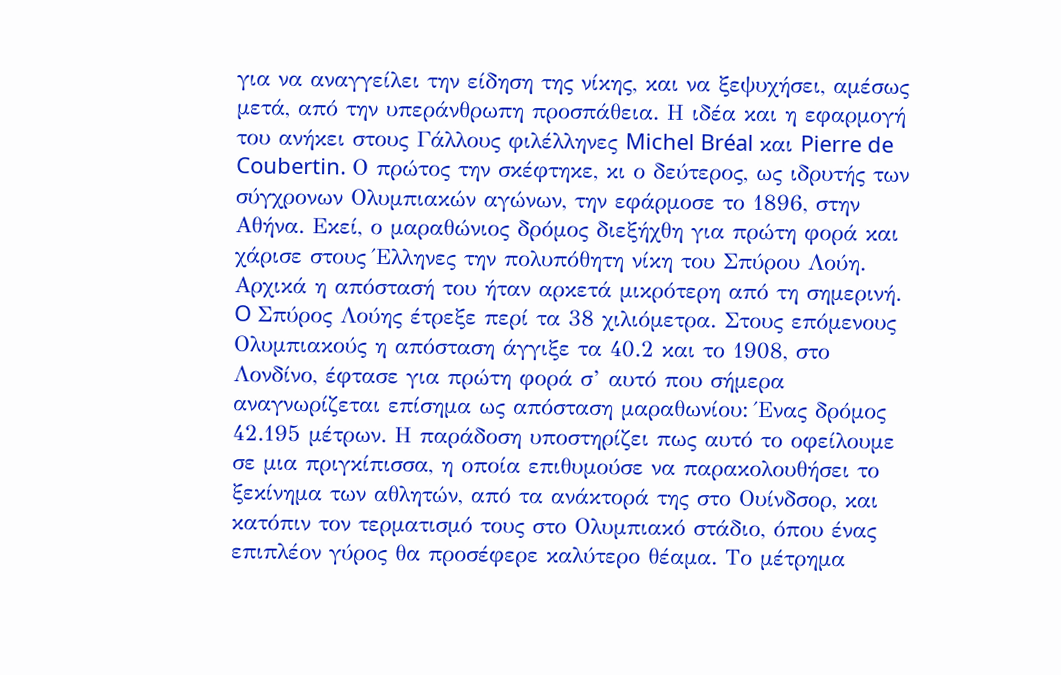για να αναγγείλει την είδηση της νίκης, και να ξεψυχήσει, αμέσως μετά, από την υπεράνθρωπη προσπάθεια. Η ιδέα και η εφαρμογή του ανήκει στους Γάλλους φιλέλληνες Michel Bréal και Pierre de Coubertin. Ο πρώτος την σκέφτηκε, κι ο δεύτερος, ως ιδρυτής των σύγχρονων Ολυμπιακών αγώνων, την εφάρμοσε το 1896, στην Αθήνα. Εκεί, ο μαραθώνιος δρόμος διεξήχθη για πρώτη φορά και χάρισε στους Έλληνες την πολυπόθητη νίκη του Σπύρου Λούη.
Αρχικά η απόστασή του ήταν αρκετά μικρότερη από τη σημερινή. O Σπύρος Λούης έτρεξε περί τα 38 χιλιόμετρα. Στους επόμενους Ολυμπιακούς η απόσταση άγγιξε τα 40.2 και το 1908, στο Λονδίνο, έφτασε για πρώτη φορά σ’ αυτό που σήμερα αναγνωρίζεται επίσημα ως απόσταση μαραθωνίου: Ένας δρόμος 42.195 μέτρων. Η παράδοση υποστηρίζει πως αυτό το οφείλουμε σε μια πριγκίπισσα, η οποία επιθυμούσε να παρακολουθήσει το ξεκίνημα των αθλητών, από τα ανάκτορά της στο Ουίνδσορ, και κατόπιν τον τερματισμό τους στο Ολυμπιακό στάδιο, όπου ένας επιπλέον γύρος θα προσέφερε καλύτερο θέαμα. Το μέτρημα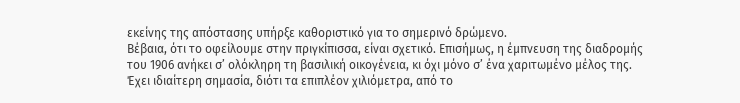εκείνης της απόστασης υπήρξε καθοριστικό για το σημερινό δρώμενο.
Βέβαια, ότι το οφείλουμε στην πριγκίπισσα, είναι σχετικό. Επισήμως, η έμπνευση της διαδρομής του 1906 ανήκει σ’ ολόκληρη τη βασιλική οικογένεια, κι όχι μόνο σ’ ένα χαριτωμένο μέλος της. Έχει ιδιαίτερη σημασία, διότι τα επιπλέον χιλιόμετρα, από το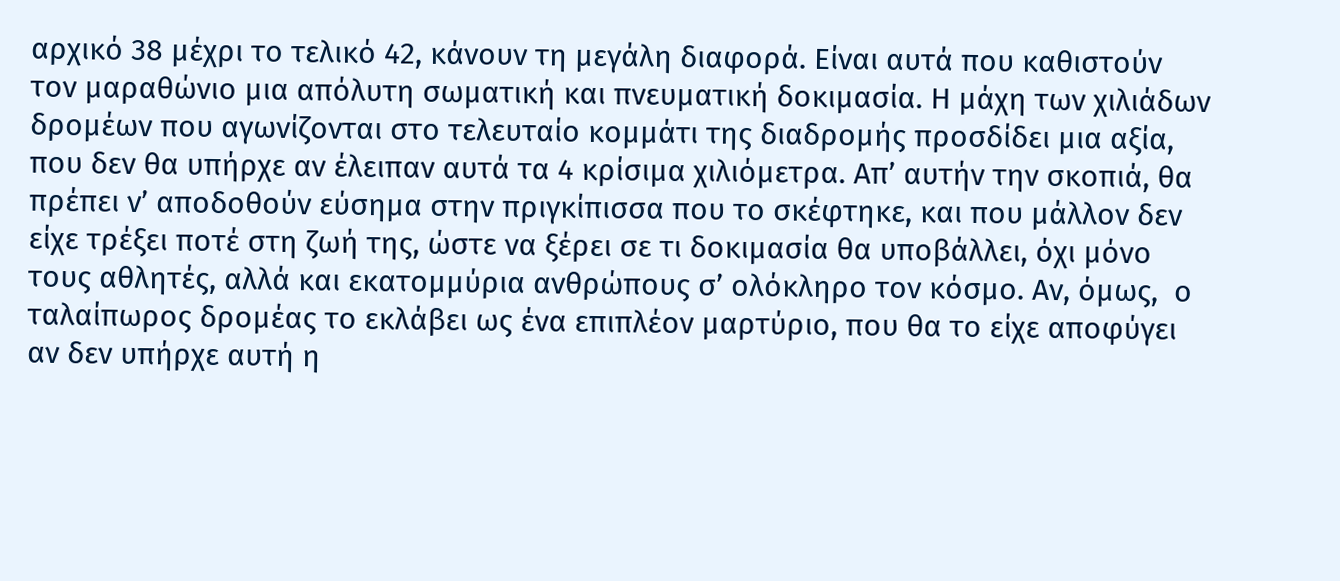αρχικό 38 μέχρι το τελικό 42, κάνουν τη μεγάλη διαφορά. Είναι αυτά που καθιστούν τον μαραθώνιο μια απόλυτη σωματική και πνευματική δοκιμασία. Η μάχη των χιλιάδων δρομέων που αγωνίζονται στο τελευταίο κομμάτι της διαδρομής προσδίδει μια αξία, που δεν θα υπήρχε αν έλειπαν αυτά τα 4 κρίσιμα χιλιόμετρα. Απ’ αυτήν την σκοπιά, θα πρέπει ν’ αποδοθούν εύσημα στην πριγκίπισσα που το σκέφτηκε, και που μάλλον δεν είχε τρέξει ποτέ στη ζωή της, ώστε να ξέρει σε τι δοκιμασία θα υποβάλλει, όχι μόνο τους αθλητές, αλλά και εκατομμύρια ανθρώπους σ’ ολόκληρο τον κόσμο. Αν, όμως,  ο ταλαίπωρος δρομέας το εκλάβει ως ένα επιπλέον μαρτύριο, που θα το είχε αποφύγει αν δεν υπήρχε αυτή η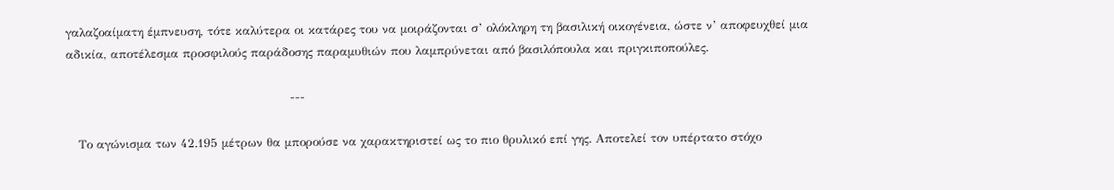γαλαζοαίματη έμπνευση, τότε καλύτερα οι κατάρες του να μοιράζονται σ’ ολόκληρη τη βασιλική οικογένεια, ώστε ν’ αποφευχθεί μια αδικία, αποτέλεσμα προσφιλούς παράδοσης παραμυθιών που λαμπρύνεται από βασιλόπουλα και πριγκιποπούλες.

                                                        ---

   Το αγώνισμα των 42.195 μέτρων θα μπορούσε να χαρακτηριστεί ως το πιο θρυλικό επί γης. Αποτελεί τον υπέρτατο στόχο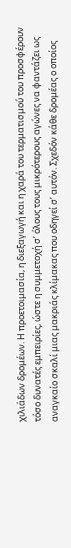χιλιάδων δρομέων. Η προετοιμασία, η διεξαγωγή και η χαρά του τερματισμού του προσφέρουν τόσο δυνατές εμπειρίες, ώστε η συμμετοχή σ’ όλους τους μικρότερους αγώνες να φαντάζει ως αναγκαίο σκαλί μιας μακριάς κλίμακας που οδηγεί σ’ αυτόν. Σχεδόν κάθε δρομέας ο οποίος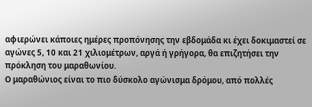αφιερώνει κάποιες ημέρες προπόνησης την εβδομάδα κι έχει δοκιμαστεί σε αγώνες 5, 10 και 21 χιλιομέτρων, αργά ή γρήγορα, θα επιζητήσει την πρόκληση του μαραθωνίου.
Ο μαραθώνιος είναι το πιο δύσκολο αγώνισμα δρόμου, από πολλές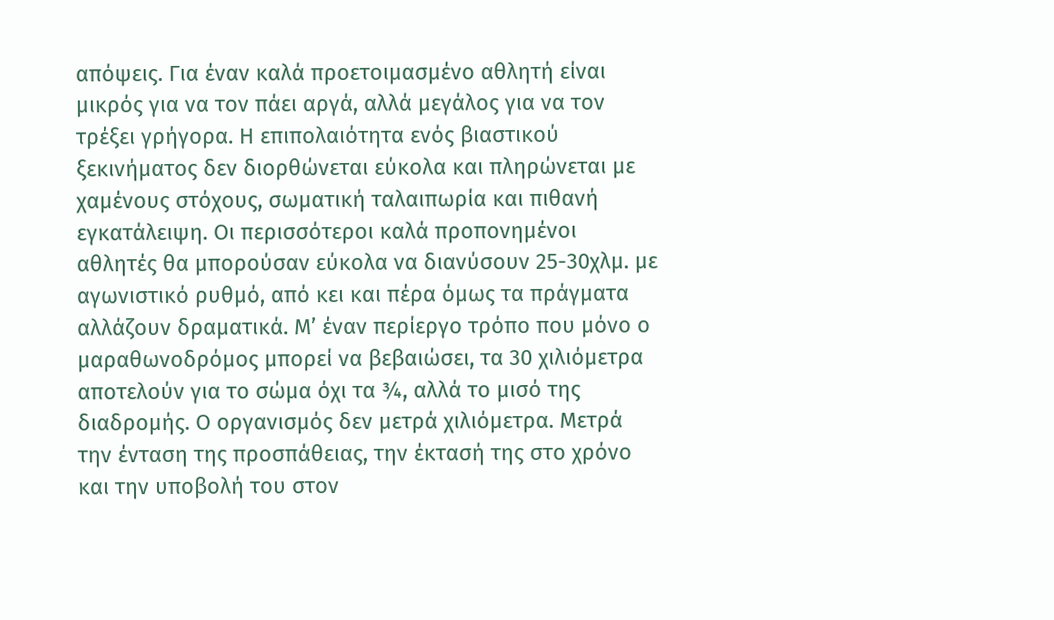απόψεις. Για έναν καλά προετοιμασμένο αθλητή είναι μικρός για να τον πάει αργά, αλλά μεγάλος για να τον τρέξει γρήγορα. Η επιπολαιότητα ενός βιαστικού ξεκινήματος δεν διορθώνεται εύκολα και πληρώνεται με χαμένους στόχους, σωματική ταλαιπωρία και πιθανή εγκατάλειψη. Οι περισσότεροι καλά προπονημένοι αθλητές θα μπορούσαν εύκολα να διανύσουν 25-30χλμ. με αγωνιστικό ρυθμό, από κει και πέρα όμως τα πράγματα αλλάζουν δραματικά. Μ’ έναν περίεργο τρόπο που μόνο ο μαραθωνοδρόμος μπορεί να βεβαιώσει, τα 30 χιλιόμετρα αποτελούν για το σώμα όχι τα ¾, αλλά το μισό της διαδρομής. Ο οργανισμός δεν μετρά χιλιόμετρα. Μετρά την ένταση της προσπάθειας, την έκτασή της στο χρόνο και την υποβολή του στον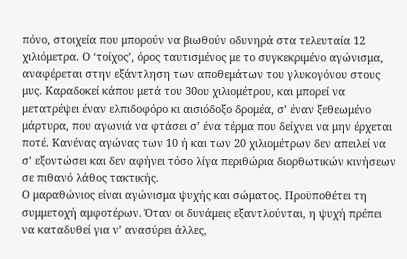πόνο, στοιχεία που μπορούν να βιωθούν οδυνηρά στα τελευταία 12 χιλιόμετρα. Ο ‘τοίχος’, όρος ταυτισμένος με το συγκεκριμένο αγώνισμα, αναφέρεται στην εξάντληση των αποθεμάτων του γλυκογόνου στους μυς. Καραδοκεί κάπου μετά του 30ου χιλιομέτρου, και μπορεί να μετατρέψει έναν ελπιδοφόρο κι αισιόδοξο δρομέα, σ’ έναν ξεθεωμένο μάρτυρα, που αγωνιά να φτάσει σ’ ένα τέρμα που δείχνει να μην έρχεται ποτέ. Κανένας αγώνας των 10 ή και των 20 χιλιομέτρων δεν απειλεί να σ’ εξοντώσει και δεν αφήνει τόσο λίγα περιθώρια διορθωτικών κινήσεων σε πιθανό λάθος τακτικής.
Ο μαραθώνιος είναι αγώνισμα ψυχής και σώματος. Προϋποθέτει τη συμμετοχή αμφοτέρων. Όταν οι δυνάμεις εξαντλούνται, η ψυχή πρέπει να καταδυθεί για ν’ ανασύρει άλλες,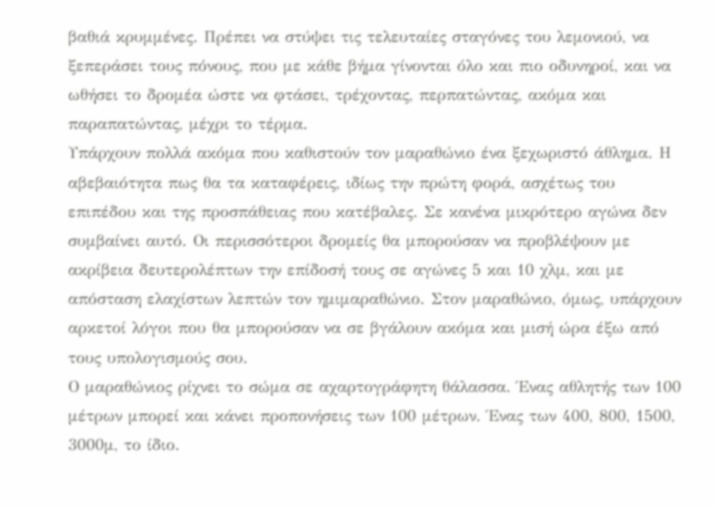βαθιά κρυμμένες. Πρέπει να στύψει τις τελευταίες σταγόνες του λεμονιού, να ξεπεράσει τους πόνους, που με κάθε βήμα γίνονται όλο και πιο οδυνηροί, και να ωθήσει το δρομέα ώστε να φτάσει, τρέχοντας, περπατώντας, ακόμα και παραπατώντας, μέχρι το τέρμα.
Υπάρχουν πολλά ακόμα που καθιστούν τον μαραθώνιο ένα ξεχωριστό άθλημα. Η αβεβαιότητα πως θα τα καταφέρεις, ιδίως την πρώτη φορά, ασχέτως του επιπέδου και της προσπάθειας που κατέβαλες. Σε κανένα μικρότερο αγώνα δεν συμβαίνει αυτό. Οι περισσότεροι δρομείς θα μπορούσαν να προβλέψουν με ακρίβεια δευτερολέπτων την επίδοσή τους σε αγώνες 5 και 10 χλμ, και με απόσταση ελαχίστων λεπτών τον ημιμαραθώνιο. Στον μαραθώνιο, όμως, υπάρχουν αρκετοί λόγοι που θα μπορούσαν να σε βγάλουν ακόμα και μισή ώρα έξω από τους υπολογισμούς σου.
Ο μαραθώνιος ρίχνει το σώμα σε αχαρτογράφητη θάλασσα. Ένας αθλητής των 100 μέτρων μπορεί και κάνει προπονήσεις των 100 μέτρων. Ένας των 400, 800, 1500, 3000μ, το ίδιο.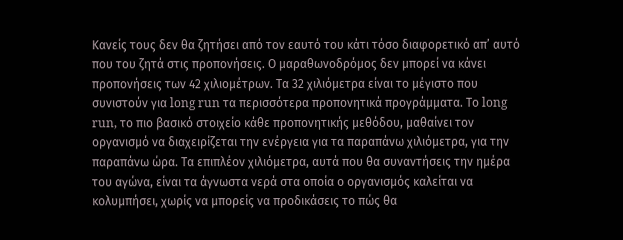Κανείς τους δεν θα ζητήσει από τον εαυτό του κάτι τόσο διαφορετικό απ’ αυτό που του ζητά στις προπονήσεις. Ο μαραθωνοδρόμος δεν μπορεί να κάνει προπονήσεις των 42 χιλιομέτρων. Τα 32 χιλιόμετρα είναι το μέγιστο που συνιστούν για long run τα περισσότερα προπονητικά προγράμματα. Το long run, το πιο βασικό στοιχείο κάθε προπονητικής μεθόδου, μαθαίνει τον οργανισμό να διαχειρίζεται την ενέργεια για τα παραπάνω χιλιόμετρα, για την παραπάνω ώρα. Τα επιπλέον χιλιόμετρα, αυτά που θα συναντήσεις την ημέρα του αγώνα, είναι τα άγνωστα νερά στα οποία ο οργανισμός καλείται να κολυμπήσει, χωρίς να μπορείς να προδικάσεις το πώς θα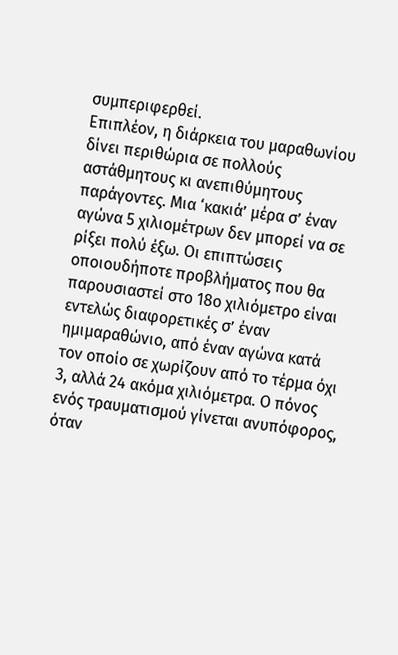συμπεριφερθεί.
Επιπλέον, η διάρκεια του μαραθωνίου δίνει περιθώρια σε πολλούς αστάθμητους κι ανεπιθύμητους παράγοντες. Μια ‘κακιά’ μέρα σ’ έναν αγώνα 5 χιλιομέτρων δεν μπορεί να σε ρίξει πολύ έξω. Οι επιπτώσεις οποιουδήποτε προβλήματος που θα παρουσιαστεί στο 18ο χιλιόμετρο είναι εντελώς διαφορετικές σ’ έναν ημιμαραθώνιο, από έναν αγώνα κατά τον οποίο σε χωρίζουν από το τέρμα όχι 3, αλλά 24 ακόμα χιλιόμετρα. Ο πόνος ενός τραυματισμού γίνεται ανυπόφορος, όταν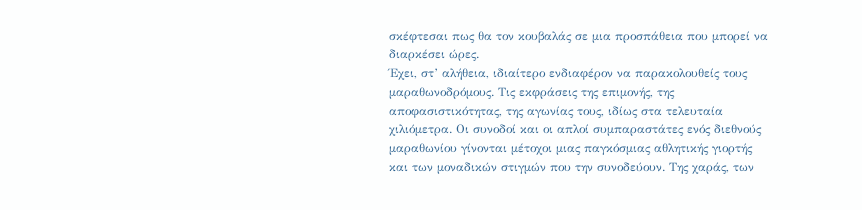σκέφτεσαι πως θα τον κουβαλάς σε μια προσπάθεια που μπορεί να διαρκέσει ώρες.
Έχει, στ’ αλήθεια, ιδιαίτερο ενδιαφέρον να παρακολουθείς τους μαραθωνοδρόμους. Τις εκφράσεις της επιμονής, της αποφασιστικότητας, της αγωνίας τους, ιδίως στα τελευταία χιλιόμετρα. Οι συνοδοί και οι απλοί συμπαραστάτες ενός διεθνούς μαραθωνίου γίνονται μέτοχοι μιας παγκόσμιας αθλητικής γιορτής και των μοναδικών στιγμών που την συνοδεύουν. Της χαράς, των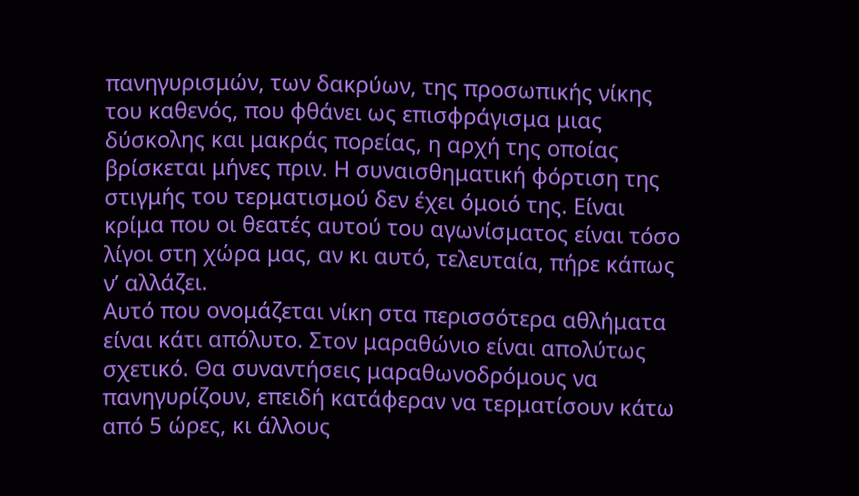πανηγυρισμών, των δακρύων, της προσωπικής νίκης του καθενός, που φθάνει ως επισφράγισμα μιας δύσκολης και μακράς πορείας, η αρχή της οποίας βρίσκεται μήνες πριν. Η συναισθηματική φόρτιση της στιγμής του τερματισμού δεν έχει όμοιό της. Είναι κρίμα που οι θεατές αυτού του αγωνίσματος είναι τόσο λίγοι στη χώρα μας, αν κι αυτό, τελευταία, πήρε κάπως ν’ αλλάζει.
Αυτό που ονομάζεται νίκη στα περισσότερα αθλήματα είναι κάτι απόλυτο. Στον μαραθώνιο είναι απολύτως σχετικό. Θα συναντήσεις μαραθωνοδρόμους να πανηγυρίζουν, επειδή κατάφεραν να τερματίσουν κάτω από 5 ώρες, κι άλλους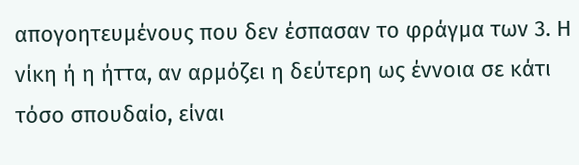απογοητευμένους που δεν έσπασαν το φράγμα των 3. Η νίκη ή η ήττα, αν αρμόζει η δεύτερη ως έννοια σε κάτι τόσο σπουδαίο, είναι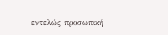εντελώς προσωπική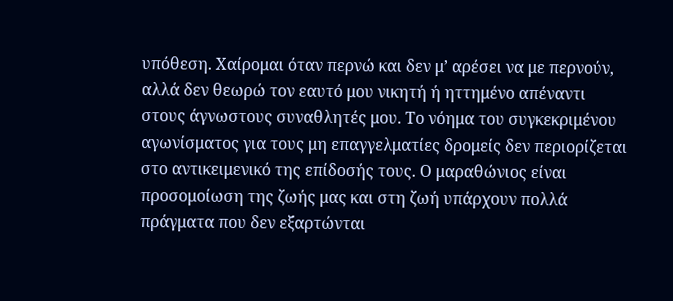υπόθεση. Χαίρομαι όταν περνώ και δεν μ’ αρέσει να με περνούν, αλλά δεν θεωρώ τον εαυτό μου νικητή ή ηττημένο απέναντι στους άγνωστους συναθλητές μου. Το νόημα του συγκεκριμένου αγωνίσματος για τους μη επαγγελματίες δρομείς δεν περιορίζεται στο αντικειμενικό της επίδοσής τους. Ο μαραθώνιος είναι προσομοίωση της ζωής μας και στη ζωή υπάρχουν πολλά πράγματα που δεν εξαρτώνται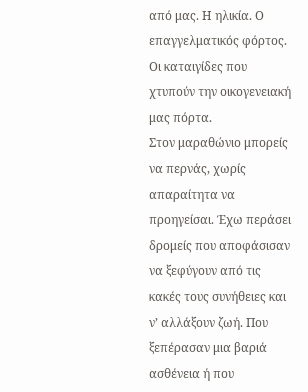από μας. Η ηλικία. Ο επαγγελματικός φόρτος. Οι καταιγίδες που χτυπούν την οικογενειακή μας πόρτα.
Στον μαραθώνιο μπορείς να περνάς, χωρίς απαραίτητα να προηγείσαι. Έχω περάσει δρομείς που αποφάσισαν να ξεφύγουν από τις κακές τους συνήθειες και ν’ αλλάξουν ζωή. Που ξεπέρασαν μια βαριά ασθένεια ή που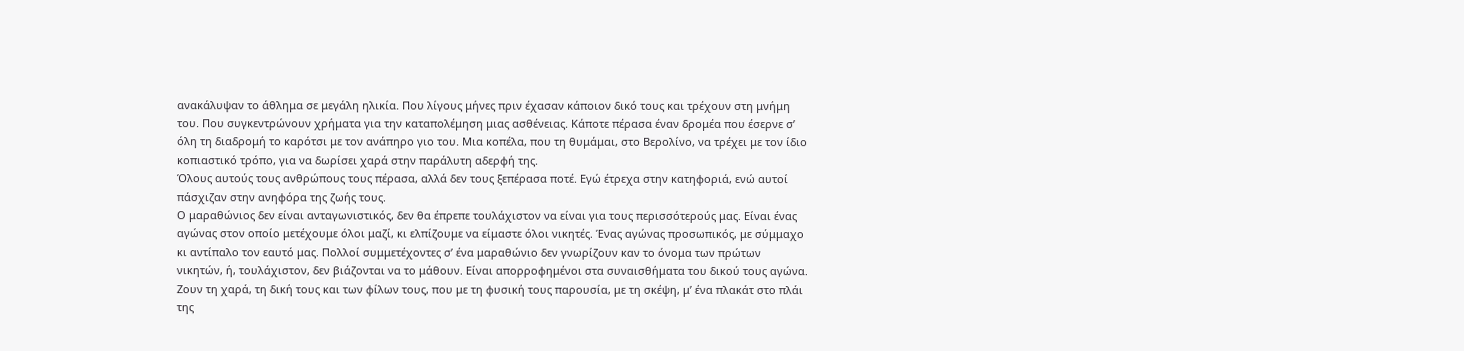ανακάλυψαν το άθλημα σε μεγάλη ηλικία. Που λίγους μήνες πριν έχασαν κάποιον δικό τους και τρέχουν στη μνήμη του. Που συγκεντρώνουν χρήματα για την καταπολέμηση μιας ασθένειας. Κάποτε πέρασα έναν δρομέα που έσερνε σ’ όλη τη διαδρομή το καρότσι με τον ανάπηρο γιο του. Μια κοπέλα, που τη θυμάμαι, στο Βερολίνο, να τρέχει με τον ίδιο κοπιαστικό τρόπο, για να δωρίσει χαρά στην παράλυτη αδερφή της.
Όλους αυτούς τους ανθρώπους τους πέρασα, αλλά δεν τους ξεπέρασα ποτέ. Εγώ έτρεχα στην κατηφοριά, ενώ αυτοί πάσχιζαν στην ανηφόρα της ζωής τους.
Ο μαραθώνιος δεν είναι ανταγωνιστικός, δεν θα έπρεπε τουλάχιστον να είναι για τους περισσότερούς μας. Είναι ένας αγώνας στον οποίο μετέχουμε όλοι μαζί, κι ελπίζουμε να είμαστε όλοι νικητές. Ένας αγώνας προσωπικός, με σύμμαχο κι αντίπαλο τον εαυτό μας. Πολλοί συμμετέχοντες σ’ ένα μαραθώνιο δεν γνωρίζουν καν το όνομα των πρώτων νικητών, ή, τουλάχιστον, δεν βιάζονται να το μάθουν. Είναι απορροφημένοι στα συναισθήματα του δικού τους αγώνα. Ζουν τη χαρά, τη δική τους και των φίλων τους, που με τη φυσική τους παρουσία, με τη σκέψη, μ’ ένα πλακάτ στο πλάι της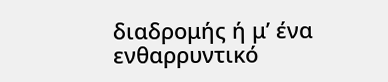διαδρομής ή μ’ ένα ενθαρρυντικό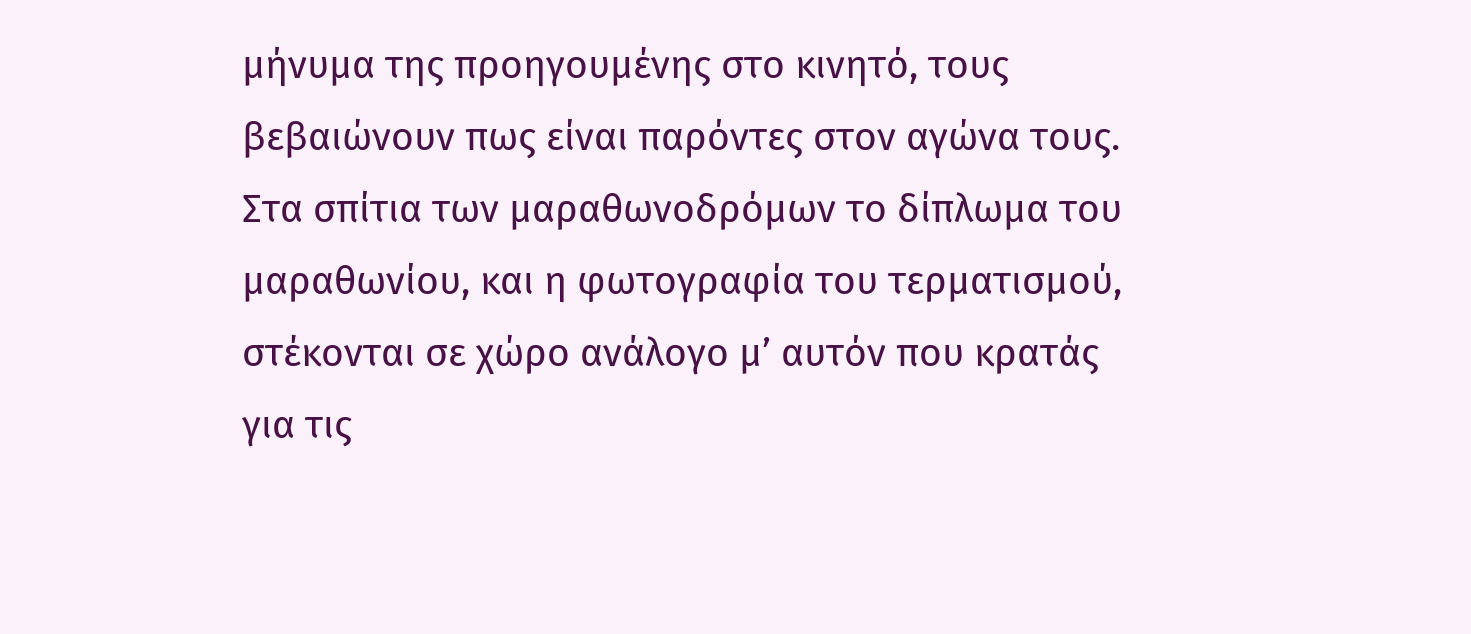μήνυμα της προηγουμένης στο κινητό, τους βεβαιώνουν πως είναι παρόντες στον αγώνα τους.
Στα σπίτια των μαραθωνοδρόμων το δίπλωμα του μαραθωνίου, και η φωτογραφία του τερματισμού, στέκονται σε χώρο ανάλογο μ’ αυτόν που κρατάς για τις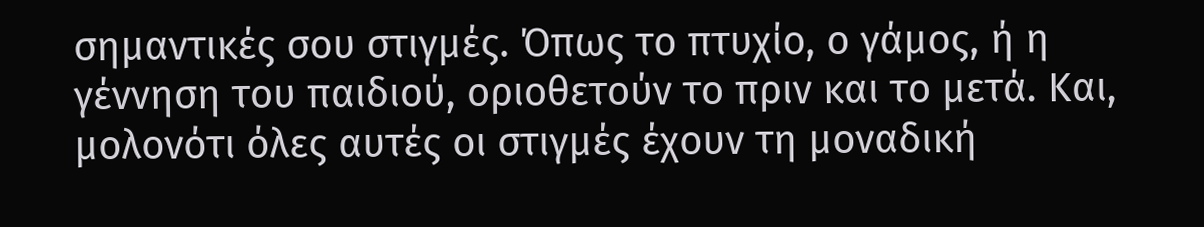σημαντικές σου στιγμές. Όπως το πτυχίο, ο γάμος, ή η γέννηση του παιδιού, οριοθετούν το πριν και το μετά. Και, μολονότι όλες αυτές οι στιγμές έχουν τη μοναδική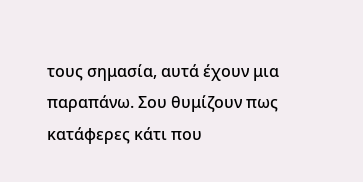τους σημασία, αυτά έχουν μια παραπάνω. Σου θυμίζουν πως κατάφερες κάτι που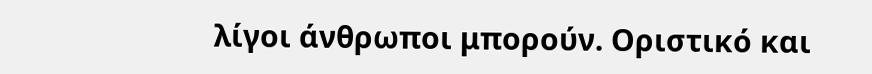λίγοι άνθρωποι μπορούν. Οριστικό και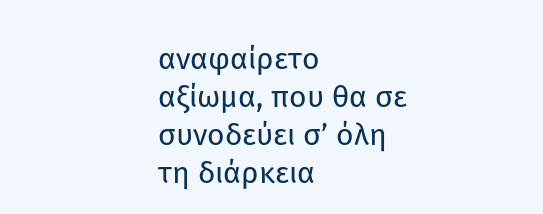αναφαίρετο αξίωμα, που θα σε συνοδεύει σ’ όλη τη διάρκεια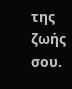της ζωής σου.